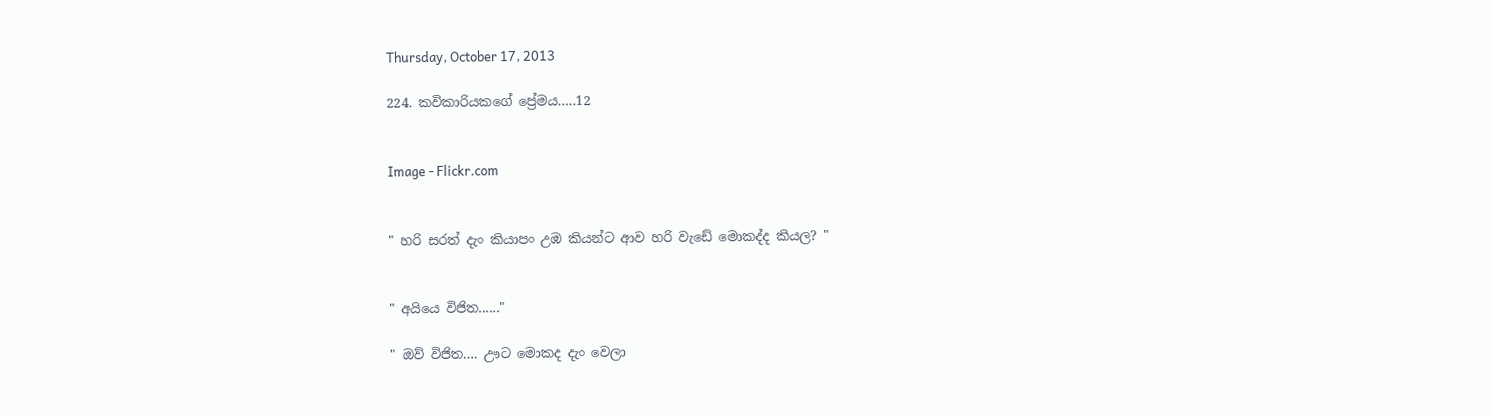Thursday, October 17, 2013

224. කවිකාරියකගේ ප්‍රේමය…..12


Image - Flickr.com


" හරි සරත් දැං කියාපං උඹ කියන්ට ආව හරි වැඩේ මොකද්ද කියල? "


" අයියෙ විජිත......"

" ඔව් විජිත…. ඌට මොකද දැං වෙලා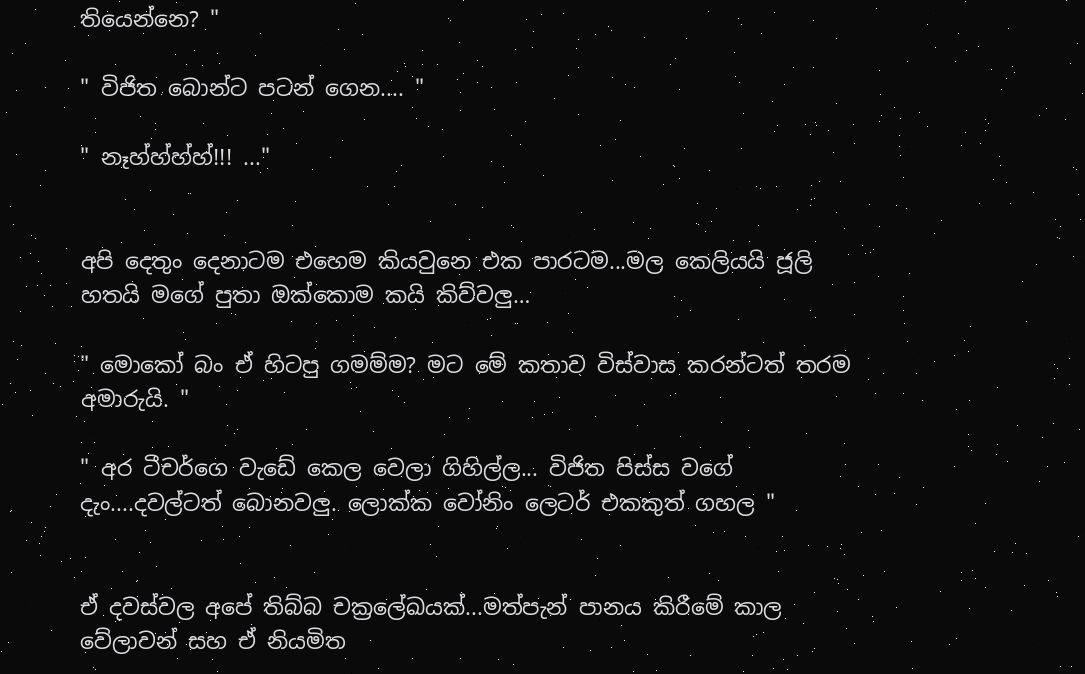තියෙන්නෙ? "

" විජිත බොන්ට පටන් ගෙන.... "

" නෑහ්හ්හ්හ්!!! ..."


අපි දෙතුං දෙනාටම එහෙම කියවුනෙ එක පාරටම...මල කෙලියයි ජූලි හතයි මගේ පුතා ඔක්කොම කයි කිව්වලු…

" මොකෝ බං ඒ හිටපු ගමම්ම? මට මේ කතාව විස්වාස කරන්ටත් තරම අමාරුයි. "

" අර ටීචර්ගෙ වැඩේ කෙල වෙලා ගිහිල්ල... විජිත පිස්ස වගේ දැං....දවල්ටත් බොනවලු. ලොක්ක වෝනිං ලෙටර් එකකුත් ගහල "


ඒ දවස්වල අපේ තිබ්බ චක්‍රලේඛයක්...මත්පැන් පානය කිරීමේ කාල වේලාවන් සහ ඒ නියමිත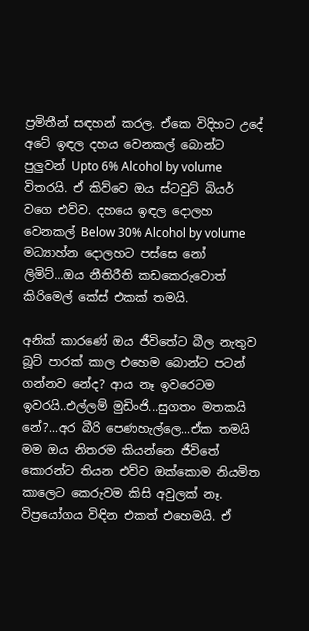ප්‍රමිතීන් සඳහන් කරල. ඒකෙ විදිහට උදේ අටේ ඉඳල දහය වෙනකල් බොන්ට පුලුවන් Upto 6% Alcohol by volume විතරයි. ඒ කිව්වෙ ඔය ස්ටවුට් බියර් වගෙ එව්ව. දහයෙ ඉඳල දොලහ වෙනකල් Below 30% Alcohol by volume මධ්‍යාහ්න දොලහට පස්සෙ නෝ ලිමිට්...ඔය නීතිරීති කඩකෙරුවොත් කිරිමෙල් කේස් එකක් තමයි.

අනික් කාරණේ ඔය ජීවිතේට බීල නැතුව බූට් පාරක් කාල එහෙම බොන්ට පටන් ගන්නව නේද? ආය නෑ ඉවරෙටම ඉවරයි..එල්ලම් මුඩිංජි...සුගතං මතකයි නේ?...අර බීරි පෙණහැල්ලෙ...ඒක තමයි මම ඔය නිතරම කියන්නෙ ජීවිතේ කොරන්ට තියන එව්ව ඔක්කොම නියමිත කාලෙට කෙරුවම කිසි අවුලක් නෑ. විප්‍රයෝගය විඳින එකත් එහෙමයි. ඒ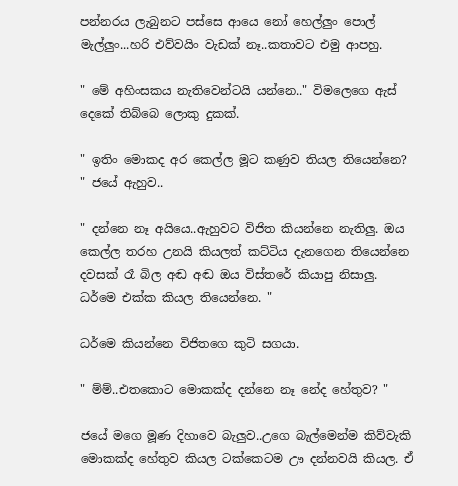පන්නරය ලැබුනට පස්සෙ ආයෙ නෝ හෙල්ලුං පොල් මැල්ලුං...හරි එව්වයිං වැඩක් නෑ..කතාවට එමු ආපහු.

" මේ අහිංසකය නැතිවෙන්ටයි යන්නෙ.." විමලෙගෙ ඇස් දෙකේ තිබ්බෙ ලොකු දුකක්.

" ඉතිං මොකද අර කෙල්ල මූට කණුව තියල තියෙන්නෙ? " ජයේ ඇහුව..

" දන්නෙ නෑ අයියෙ..ඇහුවට විජිත කියන්නෙ නැතිලු. ඔය කෙල්ල තරහ උනයි කියලත් කට්ටිය දැනගෙන තියෙන්නෙ දවසක් රෑ බිල අඬ අඬ ඔය විස්තරේ කියාපු නිසාලු. ධර්මෙ එක්ක කියල තියෙන්නෙ. "

ධර්මෙ කියන්නෙ විජිතගෙ කුටි සගයා.

" ම්ම්..එතකොට මොකක්ද දන්නෙ නෑ නේද හේතුව? "

ජයේ මගෙ මූණ දිහාවෙ බැලුව..උගෙ බැල්මෙන්ම කිව්වැකි මොකක්ද හේතුව කියල ටක්කෙටම ඌ දන්නවයි කියල. ඒ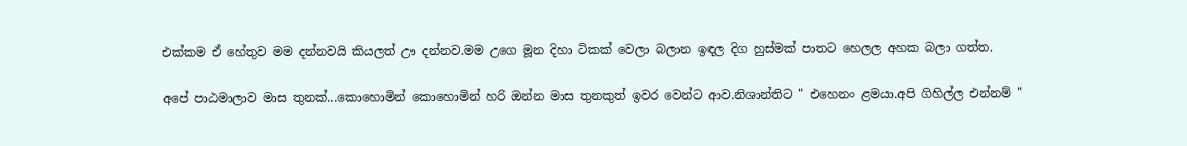එක්කම ඒ හේතුව මම දන්නවයි කියලත් ඌ දන්නව.මම උගෙ මූන දිහා ටිකක් වෙලා බලාන ඉඳල දිග හුස්මක් පාතට හෙලල අහක බලා ගත්ත.

අපේ පාඨමාලාව මාස තුනක්...කොහොමින් කොහොමින් හරි ඔන්න මාස තුනකුත් ඉවර වෙන්ට ආව.නිශාන්තිට " එහෙනං ළමයා.අපි ගිහිල්ල එන්නම් "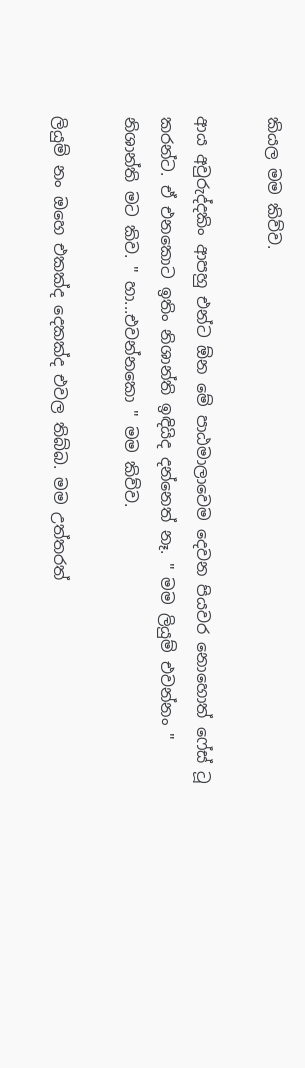කියල මම කිව්ව.

ආය අවුරුද්දකිං ආපහු එන්ට ඕන මේ පාඨමාලාවෙම දෙවන පියවර නොහොත් ෆේස් ටූ කරන්ට. ඒ එනකොට ඉතිං නිශාන්ති ඉඳියිද දන්නෙත් නෑ. " මම ලියුම් එවන්නං " නිශාන්ති මට කිව. " හා...එවන්නකො " මම කිව්ව.

ලියුම් නං ඔහෙ එකක්ද දෙකක්ද එවල තිබ්බ. මම උත්තරත්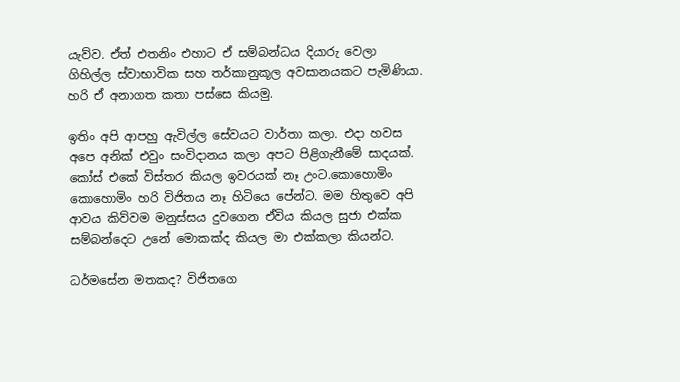යැව්ව. ඒත් එතනිං එහාට ඒ සම්බන්ධය දියාරු වෙලා ගිහිල්ල ස්වාභාවික සහ තර්කානුකූල අවසානයකට පැමිණියා. හරි ඒ අනාගත කතා පස්සෙ කියමු.

ඉතිං අපි ආපහු ඇවිල්ල සේවයට වාර්තා කලා. එදා හවස අපෙ අනික් එවුං සංවිදානය කලා අපට පිළිගැනීමේ සාදයක්. කෝස් එකේ විස්තර කියල ඉවරයක් නෑ උංට.කොහොමිං කොහොමිං හරි විජිතය නෑ හිටියෙ පේන්ට. මම හිතුවෙ අපි ආවය කිව්වම මනුස්සය දුවගෙන ඒවිය කියල සුජා එක්ක සම්බන්දෙට උනේ මොකක්ද කියල මා එක්කලා කියන්ට.

ධර්මසේන මතකද? විජිතගෙ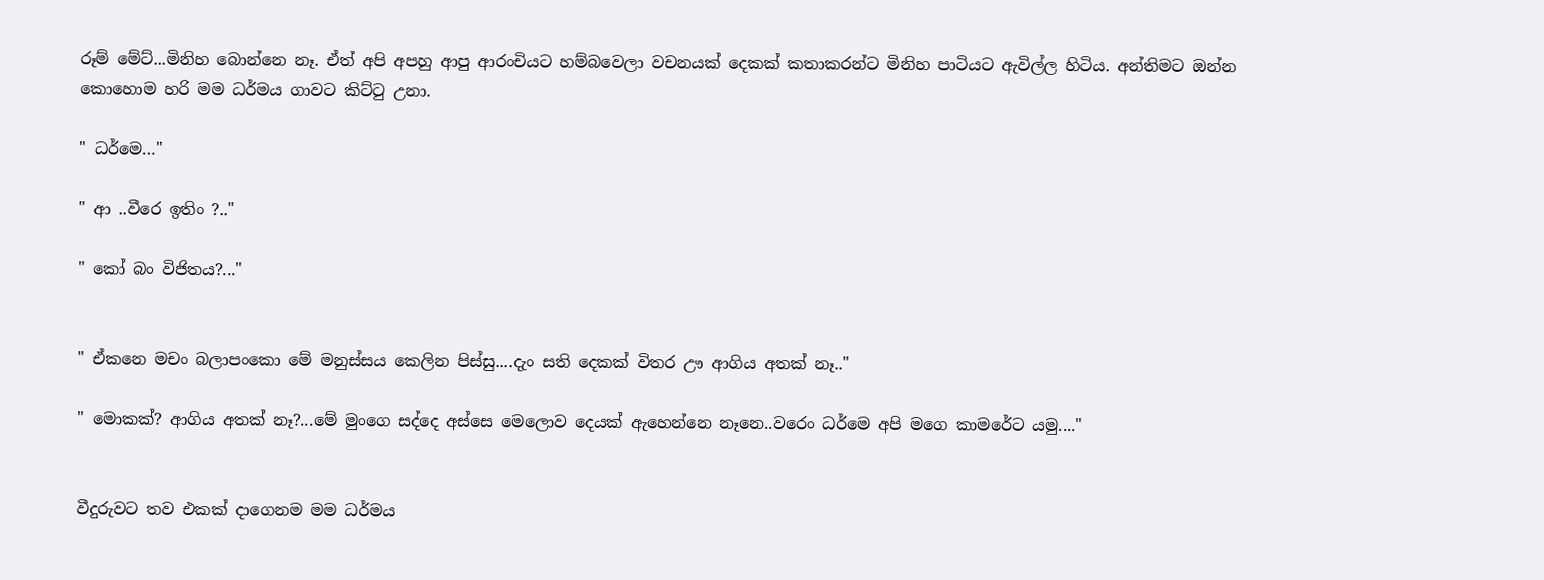රූම් මේට්...මිනිහ බොන්නෙ නෑ. ඒත් අපි අපහු ආපු ආරංචියට හම්බවෙලා වචනයක් දෙකක් කතාකරන්ට මිනිහ පාටියට ඇවිල්ල හිටිය. අන්තිමට ඔන්න කොහොම හරි මම ධර්මය ගාවට කිට්ටු උනා.

" ධර්මෙ…"

" ආ ..වීරෙ ඉතිං ?.."

" කෝ බං විජිතය?..."


" ඒකනෙ මචං බලාපංකො මේ මනුස්සය කෙලින පිස්සු....දැං සති දෙකක් විතර ඌ ආගිය අතක් නෑ.."

" මොකක්? ආගිය අතක් නෑ?...මේ මුංගෙ සද්දෙ අස්සෙ මෙලොව දෙයක් ඇහෙන්නෙ නෑනෙ..වරෙං ධර්මෙ අපි මගෙ කාමරේට යමු...."


වීදුරුවට තව එකක් දාගෙනම මම ධර්මය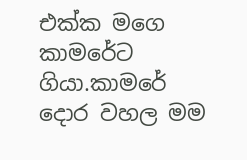එක්ක මගෙ කාමරේට ගියා.කාමරේ දොර වහල මම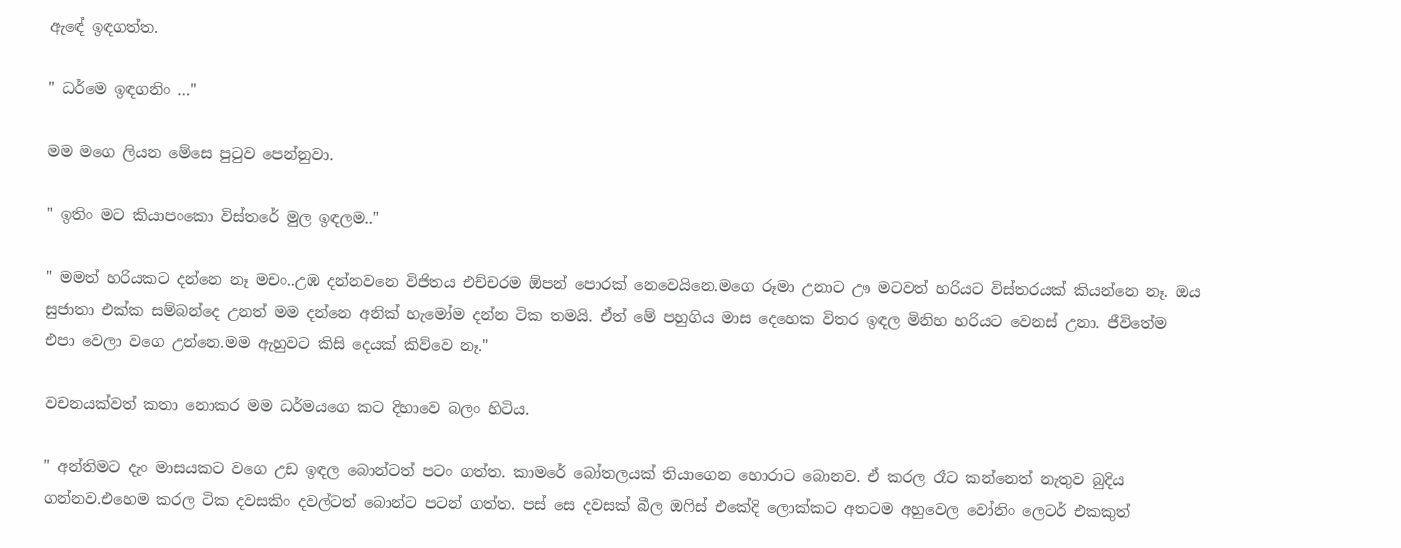ඇඳේ ඉඳගත්ත.

" ධර්මෙ ඉඳගනිං …"

මම මගෙ ලියන මේසෙ පුටුව පෙන්නුවා.

" ඉතිං මට කියාපංකො විස්තරේ මුල ඉඳලම.."

" මමත් හරියකට දන්නෙ නෑ මචං..උඹ දන්නවනෙ විජිතය එච්චරම ඕපන් පොරක් නෙවෙයිනෙ.මගෙ රූමා උනාට ඌ මටවත් හරියට විස්තරයක් කියන්නෙ නෑ. ඔය සුජාතා එක්ක සම්බන්දෙ උනත් මම දන්නෙ අනික් හැමෝම දන්න ටික තමයි. ඒත් මේ පහුගිය මාස දෙහෙක විතර ඉඳල මිනිහ හරියට වෙනස් උනා. ජීවිතේම එපා වෙලා වගෙ උන්නෙ.මම ඇහුවට කිසි දෙයක් කිව්වෙ නෑ."

වචනයක්වත් කතා නොකර මම ධර්මයගෙ කට දිහාවෙ බලං හිටිය.

" අන්තිමට දැං මාසයකට වගෙ උඩ ඉඳල බොන්ටත් පටං ගත්ත. කාමරේ බෝතලයක් තියාගෙන හොරාට බොනව. ඒ කරල රෑට කන්නෙත් නැතුව බුදිය ගන්නව.එහෙම කරල ටික දවසකිං දවල්ටත් බොන්ට පටන් ගත්ත. පස් සෙ දවසක් බීල ඔෆිස් එකේදි ලොක්කට අතටම අහුවෙල වෝනිං ලෙටර් එකකුත්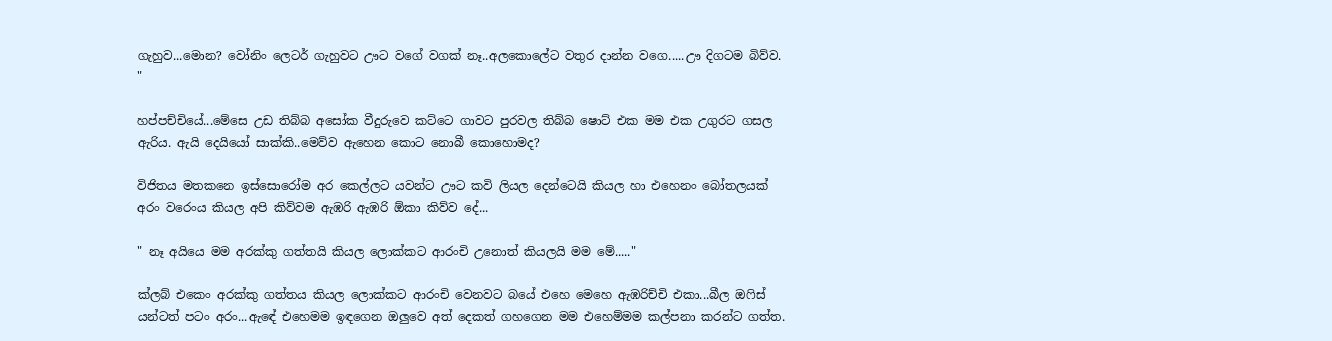ගැහුව...මොන? වෝනිං ලෙටර් ගැහුවට ඌට වගේ වගක් නෑ..අලකොලේට වතුර දාන්න වගෙ.....ඌ දිගටම බිව්ව. "

හප්පච්චියේ...මේසෙ උඩ තිබ්බ අසෝක වීදුරුවෙ කට්ටෙ ගාවට පුරවල තිබ්බ ෂොට් එක මම එක උගුරට ගසල ඇරිය. ඇයි දෙයියෝ සාක්කි..මෙව්ව ඇහෙන කොට නොබී කොහොමද?

විජිතය මතකනෙ ඉස්සොරෝම අර කෙල්ලට යවන්ට ඌට කවි ලියල දෙන්ටෙයි කියල හා එහෙනං බෝතලයක් අරං වරෙංය කියල අපි කිව්වම ඇඹරි ඇඹරි ඕකා කිව්ව දේ...

" නෑ අයියෙ මම අරක්කු ගත්තයි කියල ලොක්කට ආරංචි උනොත් කියලයි මම මේ....."

ක්ලබ් එකෙං අරක්කු ගත්තය කියල ලොක්කට ආරංචි වෙනවට බයේ එහෙ මෙහෙ ඇඹරිච්චි එකා...බීල ඔෆිස් යන්ටත් පටං අරං...ඇඳේ එහෙමම ඉඳගෙන ඔලුවෙ අත් දෙකත් ගහගෙන මම එහෙම්මම කල්පනා කරන්ට ගත්ත.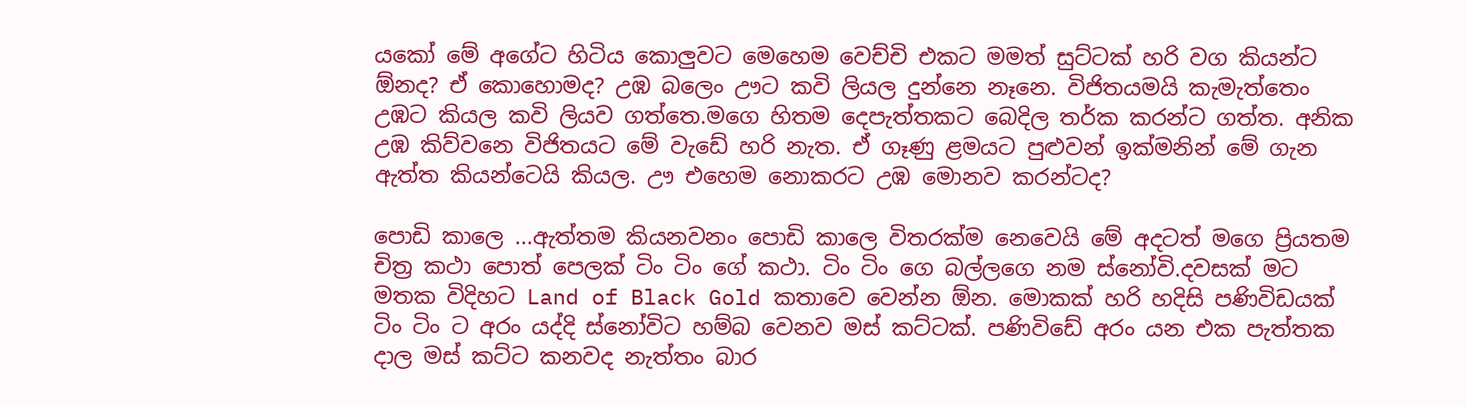යකෝ මේ අගේට හිටිය කොලුවට මෙහෙම වෙච්චි එකට මමත් සුට්ටක් හරි වග කියන්ට ඕනද? ඒ කොහොමද? උඹ බලෙං ඌට කවි ලියල දුන්නෙ නෑනෙ. විජිතයමයි කැමැත්තෙං උඹට කියල කවි ලියව ගත්තෙ.මගෙ හිතම දෙපැත්තකට බෙදිල තර්ක කරන්ට ගත්ත. අනික උඹ කිව්වනෙ විජිතයට මේ වැඩේ හරි නැත. ඒ ගෑණු ළමයට පුළුවන් ඉක්මනින් මේ ගැන ඇත්ත කියන්ටෙයි කියල. ඌ එහෙම නොකරට උඹ මොනව කරන්ටද?

පොඩි කාලෙ ...ඇත්තම කියනවනං පොඩි කාලෙ විතරක්ම නෙවෙයි මේ අදටත් මගෙ ප්‍රියතම චිත්‍ර කථා පොත් පෙලක් ටිං ටිං ගේ කථා. ටිං ටිං ගෙ බල්ලගෙ නම ස්නෝවි.දවසක් මට මතක විදිහට Land of Black Gold කතාවෙ වෙන්න ඕන. මොකක් හරි හදිසි පණිවිඩයක් ටිං ටිං ට අරං යද්දි ස්නෝවිට හම්බ වෙනව මස් කට්ටක්. පණිවිඩේ අරං යන එක පැත්තක දාල මස් කට්ට කනවද නැත්තං බාර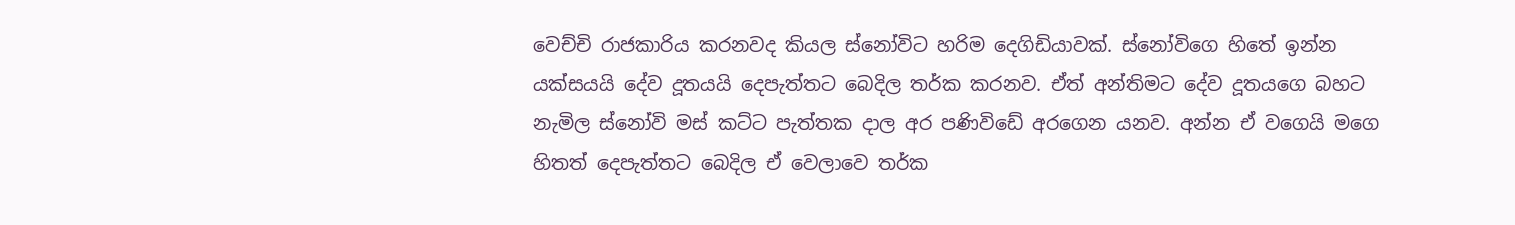වෙච්චි රාජකාරිය කරනවද කියල ස්නෝවිට හරිම දෙගිඩියාවක්. ස්නෝවිගෙ හිතේ ඉන්න යක්සයයි දේව දූතයයි දෙපැත්තට බෙදිල තර්ක කරනව. ඒත් අන්තිමට දේව දූතයගෙ බහට නැමිල ස්නෝවි මස් කට්ට පැත්තක දාල අර පණිවිඩේ අරගෙන යනව. අන්න ඒ වගෙයි මගෙ හිතත් දෙපැත්තට බෙදිල ඒ වෙලාවෙ තර්ක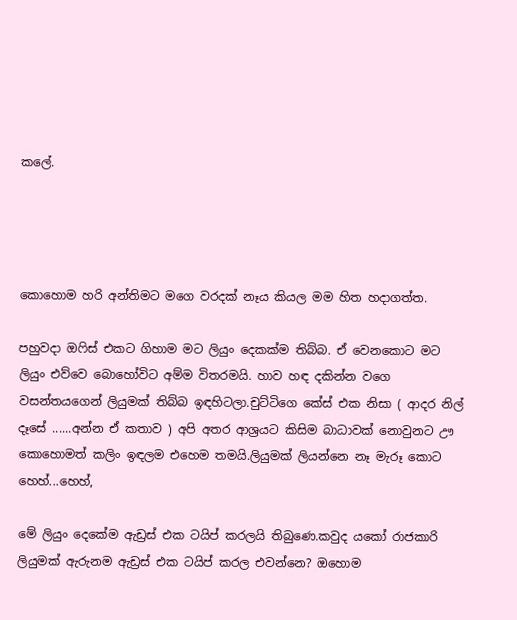කලේ.




කොහොම හරි අන්තිමට මගෙ වරදක් නෑය කියල මම හිත හදාගත්ත.

පහුවදා ඔෆිස් එකට ගිහාම මට ලියුං දෙකක්ම තිබ්බ. ඒ වෙනකොට මට ලියුං එව්වෙ බොහෝවිට අම්ම විතරමයි. හාව හඳ දකින්න වගෙ වසන්තයගෙන් ලියුමක් තිබ්බ ඉඳහිටලා.චුට්ටිගෙ කේස් එක නිසා ( ආදර නිල් දෑසේ ......අන්න ඒ කතාව ) අපි අතර ආශ්‍රයට කිසිම බාධාවක් නොවුනට ඌ කොහොමත් කලිං ඉඳලම එහෙම තමයි.ලියුමක් ලියන්නෙ නෑ මැරූ කොට හෙහ්...හෙහ්,

මේ ලියුං දෙකේම ඇඩ්‍රස් එක ටයිප් කරලයි තිබුණෙ.කවුද යකෝ රාජකාරි ලියුමක් ඇරුනම ඇඩ්‍රස් එක ටයිප් කරල එවන්නෙ? ඔහොම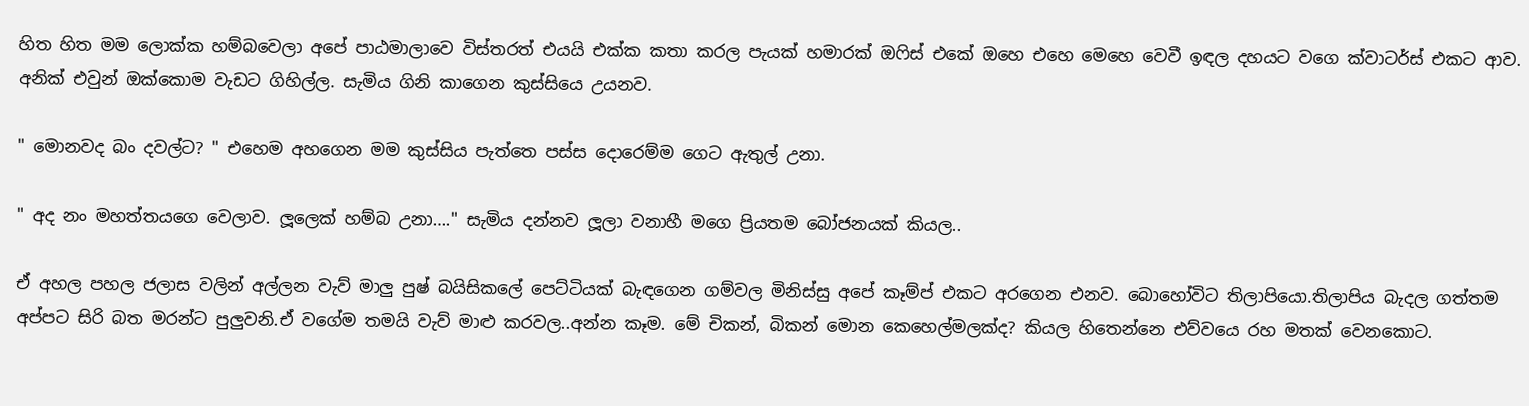හිත හිත මම ලොක්ක හම්බවෙලා අපේ පාඨමාලාවෙ විස්තරත් එයයි එක්ක කතා කරල පැයක් හමාරක් ඔෆිස් එකේ ඔහෙ එහෙ මෙහෙ වෙවී ඉඳල දහයට වගෙ ක්වාටර්ස් එකට ආව. අනික් එවුන් ඔක්කොම වැඩට ගිහිල්ල. සැමිය ගිනි කාගෙන කුස්සියෙ උයනව.

" මොනවද බං දවල්ට? " එහෙම අහගෙන මම කුස්සිය පැත්තෙ පස්ස දොරෙම්ම ගෙට ඇතුල් උනා.

" අද නං මහත්තයගෙ වෙලාව. ලූලෙක් හම්බ උනා…." සැමිය දන්නව ලූලා වනාහී මගෙ ප්‍රියතම බෝජනයක් කියල..

ඒ අහල පහල ජලාස වලින් අල්ලන වැව් මාලු පුෂ් බයිසිකලේ පෙට්ටියක් බැඳගෙන ගම්වල මිනිස්සු අපේ කෑම්ප් එකට අරගෙන එනව. බොහෝවිට තිලාපියො.තිලාපිය බැදල ගත්තම අප්පට සිරි බත මරන්ට පුලුවනි.ඒ වගේම තමයි වැව් මාළු කරවල..අන්න කෑම. මේ චිකන්, බිකන් මොන කෙහෙල්මලක්ද? කියල හිතෙන්නෙ එව්වයෙ රහ මතක් වෙනකොට.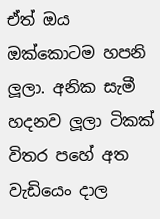ඒත් ඔය ඔක්කොටම හපනි ලූලා. අනික සැමී හදනව ලූලා ටිකක් විතර පහේ අත වැඩියෙං දාල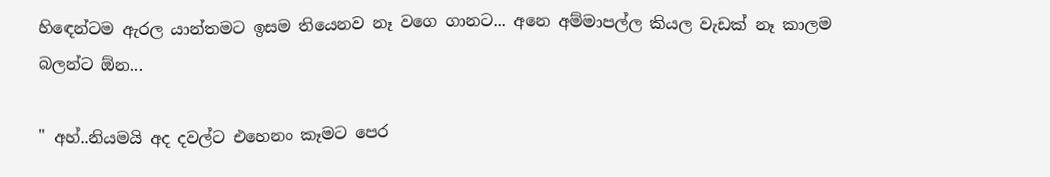හිඳෙන්ටම ඇරල යාන්තමට ඉසම තියෙනව නෑ වගෙ ගානට... අනෙ අම්මාපල්ල කියල වැඩක් නෑ කාලම බලන්ට ඕන...

" අහ්..නියමයි අද දවල්ට එහෙනං කෑමට පෙර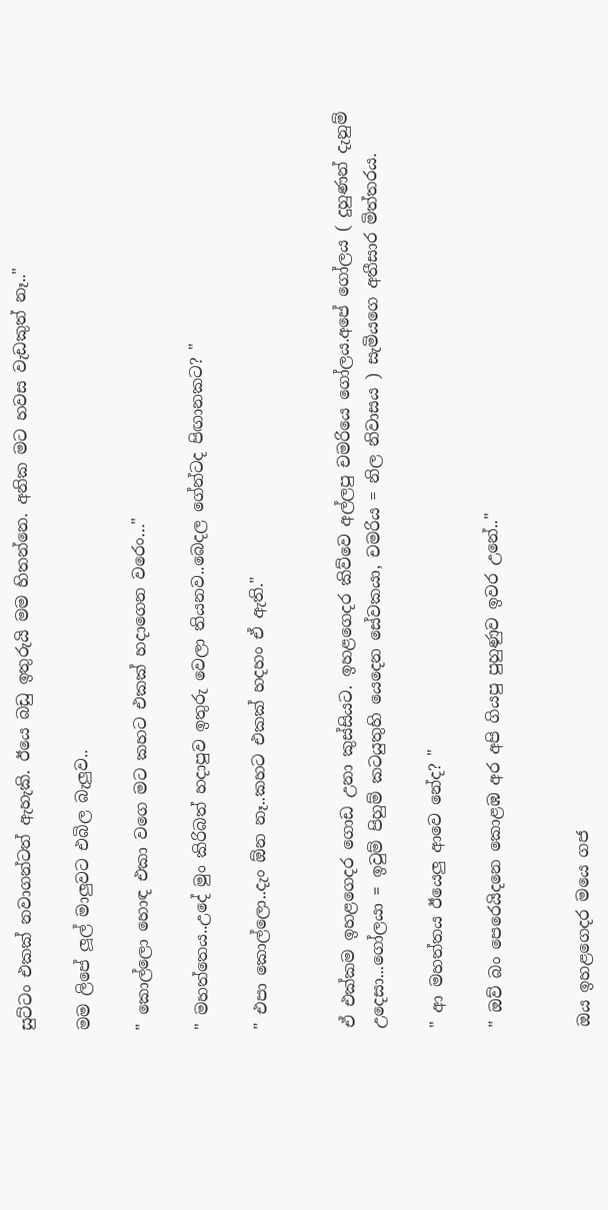සුට්ටං එකක් නවාගන්ටත් ඇහැකි. ඊයෙ බඩු ඉතුරුයි මම හිතන්නෙ. අනික මට හවස වැඩකුත් නෑ.."

මම ලිපේ ලූල් මාලුවට එබිල බැලුව..

" කොල්ලො හොඳ එකා වගෙ මට කහට එකක් හදාගෙන වරෙං…"

" මහත්තෙය..උදේ මුං කිරිබත් හදාපුව ඉතුරු වෙලා තියනව..බෙදල ගේන්ටද පිඟානකට? "

" එපා කොල්ලො..දැං ඕන නෑ..කහට එකක් හදහං ඒ ඇති."


ඒ එක්කම ඉහළගෙදර ගොඩ උනා කුස්සියට. ඉහළගෙදර කිව්වෙ අල්ලපු චමරියෙ ගෝලය.අපේ ගෝලය ( දුහුණන් දැනුම් උදෙසා...ගෝලයා = ඉවුම් පිහුම් කටයුතුහි යෙදෙන සේවකයා, චමරිය = නිල නිවාසය ) සැමියගෙ අතීසාර මිත්තරය.

" ආ මහත්තය ඊයෙලු ආවෙ නේද? "

" ඔව් බං පෙරෙයිදනෙ කොළඹ අර අපි ගියපු පුහුණුව ඉවර උනේ.."


ඔය ඉහළගෙදර මයෙ ගජ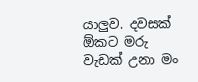යාලුව. දවසක් ඕකට මරු වැඩක් උනා මං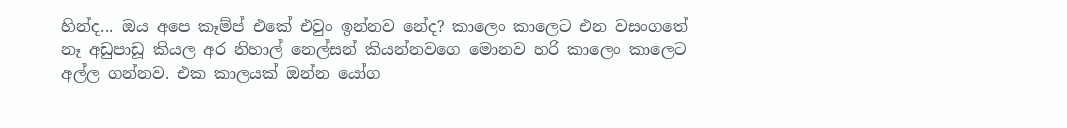හින්ද... ඔය අපෙ කෑම්ප් එකේ එවුං ඉන්නව නේද? කාලෙං කාලෙට එන වසංගතේ නෑ අඩුපාඩූ කියල අර නිහාල් නෙල්සන් කියන්නවගෙ මොනව හරි කාලෙං කාලෙට අල්ල ගන්නව. එක කාලයක් ඔන්න යෝග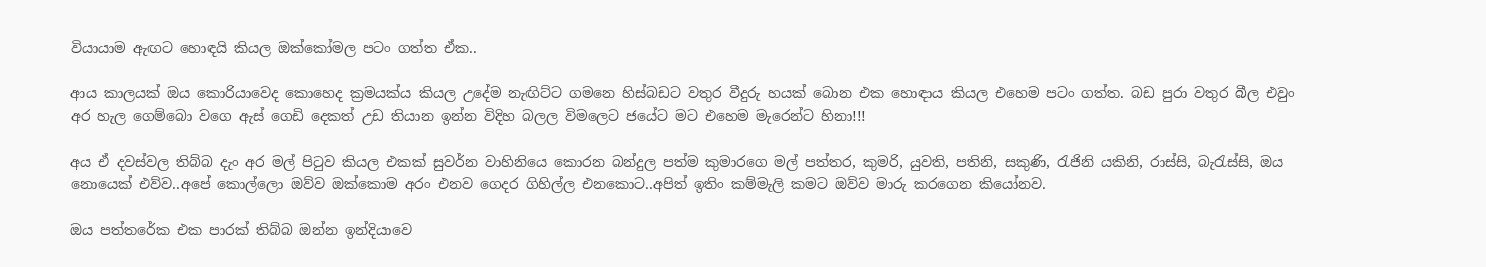වියායාම ඇඟට හොඳයි කියල ඔක්කෝමල පටං ගත්ත ඒක..

ආය කාලයක් ඔය කොරියාවෙද කොහෙද ක්‍රමයක්ය කියල උදේම නැඟිට්ට ගමනෙ හිස්බඩට වතුර වීදුරු හයක් බොන එක හොඳාය කියල එහෙම පටං ගත්ත. බඩ පුරා වතුර බීල එවුං අර හැල ගෙම්බො වගෙ ඇස් ගෙඩි දෙකත් උඩ තියාන ඉන්න විදිහ බලල විමලෙට ජයේට මට එහෙම මැරෙන්ට හිනා!!!

අය ඒ දවස්වල තිබ්බ දැං අර මල් පිටුව කියල එකක් සුවර්න වාහිනියෙ කොරන බන්දුල පත්ම කුමාරගෙ මල් පත්තර, කුමරි, යුවති, පතිනි, සකුණි, රැජිනි යකිනි, රාස්සි, බැරැස්සි, ඔය නොයෙක් එව්ව..අපේ කොල්ලො ඔව්ව ඔක්කොම අරං එනව ගෙදර ගිහිල්ල එනකොට..අපිත් ඉතිං කම්මැලි කමට ඔව්ව මාරු කරගෙන කියෝනව.

ඔය පත්තරේක එක පාරක් තිබ්බ ඔන්න ඉන්දියාවෙ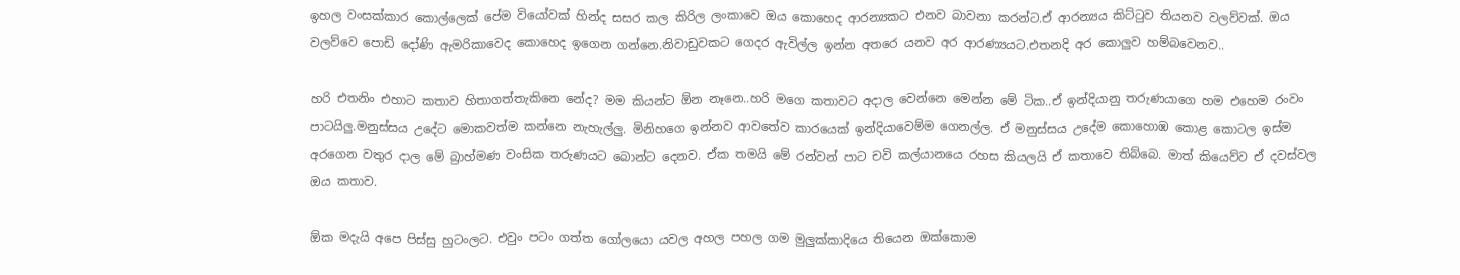ඉහල වංසක්කාර කොල්ලෙක් පේම වියෝවක් හින්ද සසර කල කිරිල ලංකාවෙ ඔය කොහෙද ආරන්‍යකට එනව බාවනා කරන්ට.ඒ ආරන්‍යය කිට්ටුව තියනව වලව්වක්. ඔය වලව්වෙ පොඩි දෝණි ඇමරිකාවෙද කොහෙද ඉගෙන ගන්නෙ.නිවාඩුවකට ගෙදර ඇවිල්ල ඉන්න අතරෙ යනව අර ආරණ්‍යයට.එතනදි අර කොලුව හම්බවෙනව..

හරි එතනිං එහාට කතාව හිතාගත්තැකිනෙ නේද? මම කියන්ට ඕන නෑනෙ..හරි මගෙ කතාවට අදාල වෙන්නෙ මෙන්න මේ ටික..ඒ ඉන්දියානු තරුණයාගෙ හම එහෙම රංවං පාටයිලු.මනුස්සය උදේට මොකවත්ම කන්නෙ නැහැල්ලු. මිනිහගෙ ඉන්නව ආවතේව කාරයෙක් ඉන්දියාවෙම්ම ගෙනල්ල. ඒ මනුස්සය උදේම කොහොඹ කොළ කොටල ඉස්ම අරගෙන වතුර දාල මේ බ්‍රාහ්මණ වංසික තරුණයට බොන්ට දෙනව. ඒක තමයි මේ රන්වන් පාට චවි කල්යානයෙ රහස කියලයි ඒ කතාවෙ තිබ්බෙ. මාත් කියෙව්ව ඒ දවස්වල ඔය කතාව.

ඕක මදැයි අපෙ පිස්සු හුටංලට. එවුං පටං ගත්ත ගෝලයො යවල අහල පහල ගම මුලුක්කාදියෙ තියෙන ඔක්කොම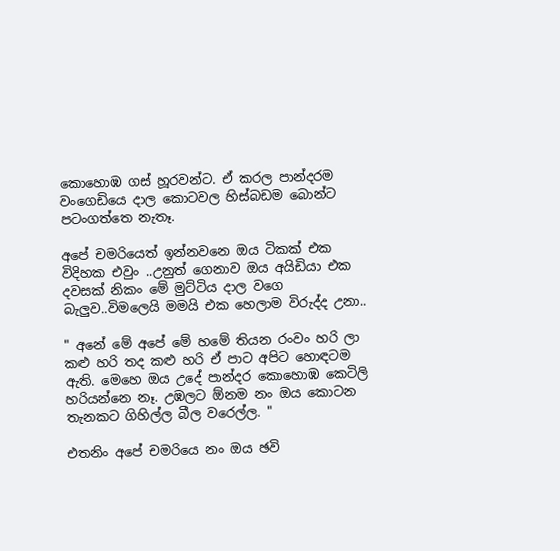කොහොඹ ගස් හූරවන්ට. ඒ කරල පාන්දරම වංගෙඩියෙ දාල කොටවල හිස්බඩම බොන්ට පටංගත්තෙ නැතෑ.

අපේ චමරියෙත් ඉන්නවනෙ ඔය ටිකක් එක විදිහක එවුං ..උනුත් ගෙනාව ඔය අයිඩියා එක දවසක් නිකං මේ මුට්ටිය දාල වගෙ බැලුව..විමලෙයි මමයි එක හෙලාම විරුද්ද උනා..

" අනේ මේ අපේ මේ හමේ තියන රංවං හරි ලා කළු හරි තද කළු හරි ඒ පාට අපිට හොඳටම ඇති. මෙහෙ ඔය උදේ පාන්දර කොහොඹ කෙටිලි හරියන්නෙ නෑ. උඹලට ඕනම නං ඔය කොටන තැනකට ගිහිල්ල බීල වරෙල්ල. "

එතනිං අපේ චමරියෙ නං ඔය ඡවි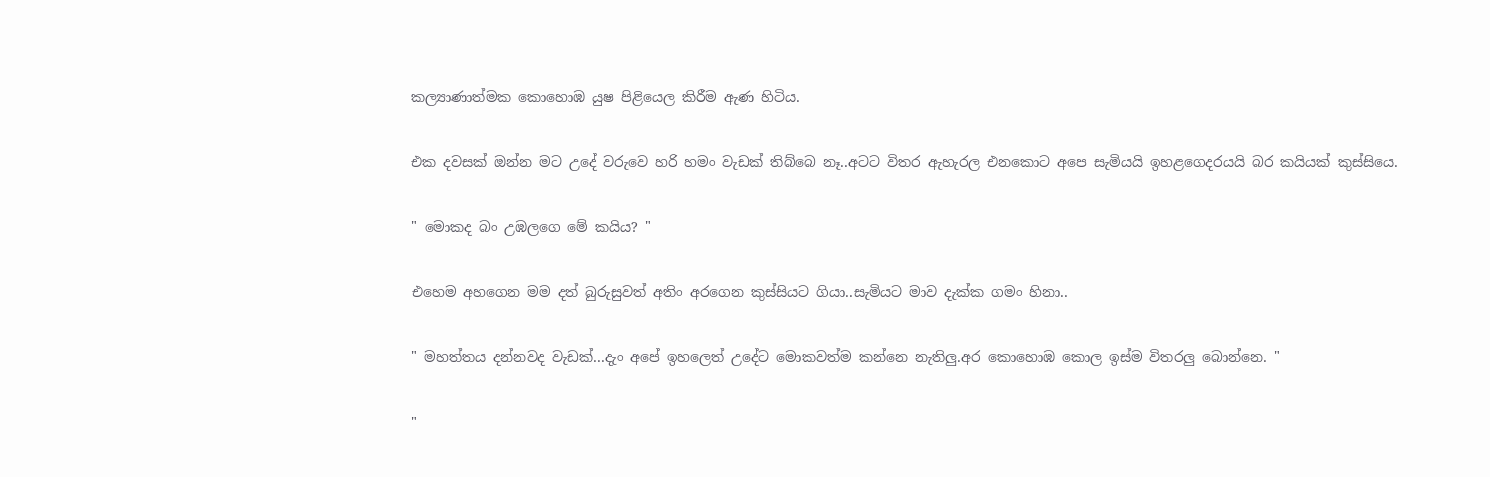කල්‍යාණාත්මක කොහොඹ යුෂ පිළියෙල කිරීම ඇණ හිටිය.

එක දවසක් ඔන්න මට උදේ වරුවෙ හරි හමං වැඩක් තිබ්බෙ නෑ..අටට විතර ඇහැරල එනකොට අපෙ සැමියයි ඉහළගෙදරයයි බර කයියක් කුස්සියෙ.

" මොකද බං උඹලගෙ මේ කයිය? "

එහෙම අහගෙන මම දත් බුරුසුවත් අතිං අරගෙන කුස්සියට ගියා..සැමියට මාව දැක්ක ගමං හිනා..

" මහත්තය දන්නවද වැඩක්...දැං අපේ ඉහලෙත් උදේට මොකවත්ම කන්නෙ නැතිලු.අර කොහොඹ කොල ඉස්ම විතරලු බොන්නෙ. "

"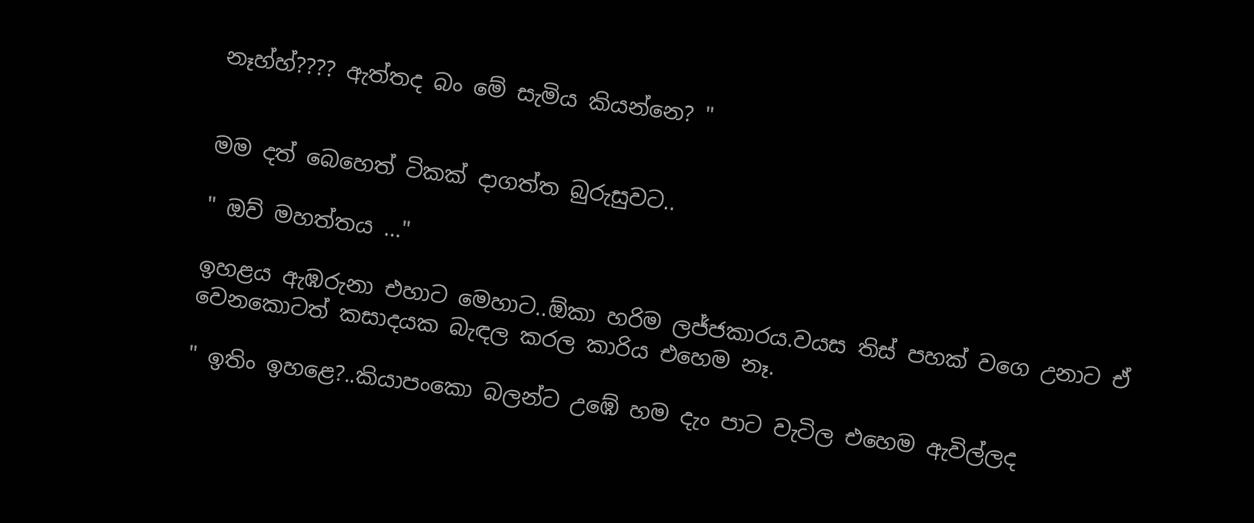නෑහ්හ්???? ඇත්තද බං මේ සැමිය කියන්නෙ? "


මම දත් බෙහෙත් ටිකක් දාගත්ත බුරුසුවට..

" ඔව් මහත්තය …"

ඉහළය ඇඹරුනා එහාට මෙහාට..ඕකා හරිම ලජ්ජකාරය.වයස තිස් පහක් වගෙ උනාට ඒ වෙනකොටත් කසාදයක බැඳල කරල කාරිය එහෙම නෑ.

" ඉතිං ඉහළෙ?..කියාපංකො බලන්ට උඹේ හම දැං පාට වැටිල එහෙම ඇවිල්ලද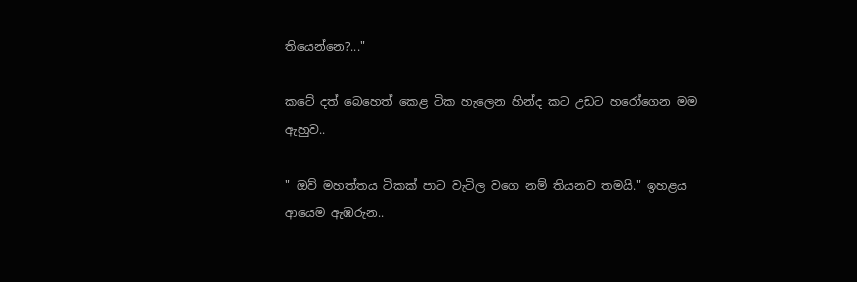තියෙන්නෙ?..."

කටේ දත් බෙහෙත් කෙළ ටික හැලෙන හින්ද කට උඩට හරෝගෙන මම ඇහුව..

" ඔව් මහත්තය ටිකක් පාට වැටිල වගෙ නම් තියනව තමයි." ඉහළය ආයෙම ඇඹරුන..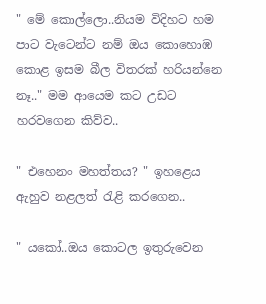" මේ කොල්ලො..නියම විදිහට හම පාට වැටෙන්ට නම් ඔය කොහොඹ කොළ ඉසම බීල විතරක් හරියන්නෙ නෑ.." මම ආයෙම කට උඩට හරවගෙන කිව්ව..

" එහෙනං මහත්තය? " ඉහළෙය ඇහුව නළලත් රැළි කරගෙන..

" යකෝ..ඔය කොටල ඉතුරුවෙන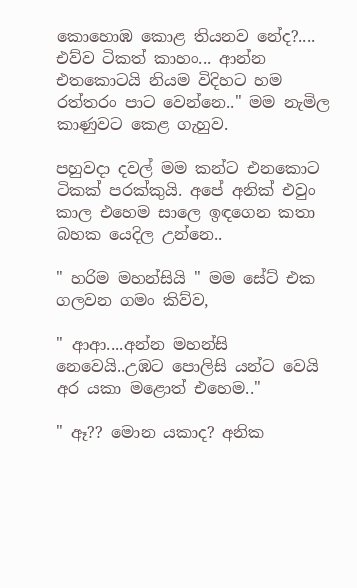කොහොඹ කොළ තියනව නේද?.... එව්ව ටිකත් කාහං... ආන්න එතකොටයි නියම විදිහට හම රත්තරං පාට වෙන්නෙ.." මම නැමිල කාණුවට කෙළ ගැහුව.

පහුවදා දවල් මම කන්ට එනකොට ටිකක් පරක්කුයි. අපේ අනික් එවුං කාල එහෙම සාලෙ ඉඳගෙන කතා බහක යෙදිල උන්නෙ..

" හරිම මහන්සියි " මම සේට් එක ගලවන ගමං කිව්ව,

" ආආ....අන්න මහන්සි නෙවෙයි..උඹට පොලිසි යන්ට වෙයි අර යකා මළොත් එහෙම.."

" ඈ?? මොන යකාද? අනික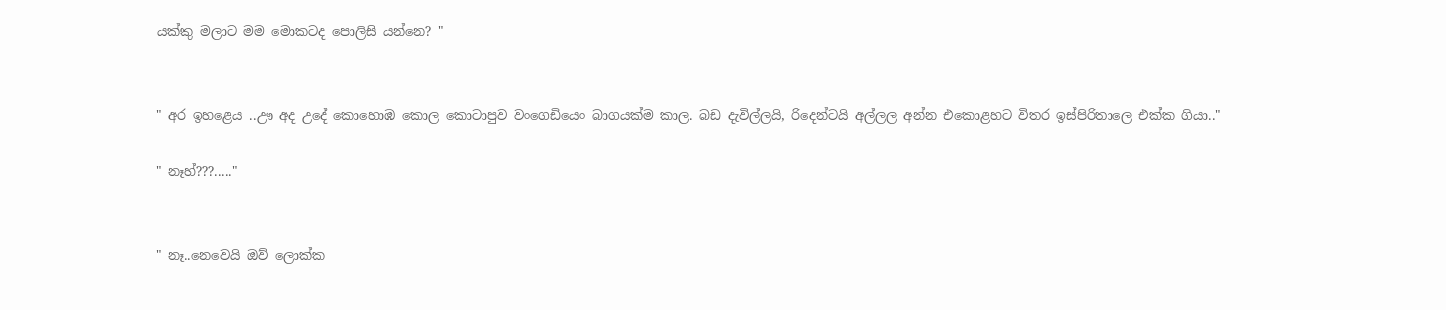යක්කු මලාට මම මොකටද පොලිසි යන්නෙ? "


" අර ඉහළෙය ..ඌ අද උදේ කොහොඹ කොල කොටාපුව වංගෙඩියෙං බාගයක්ම කාල. බඩ දැවිල්ලයි, රිදෙන්ටයි අල්ලල අන්න එකොළහට විතර ඉස්පිරිතාලෙ එක්ක ගියා.."

" නෑහ්???....."


" නෑ..නෙවෙයි ඔව් ලොක්ක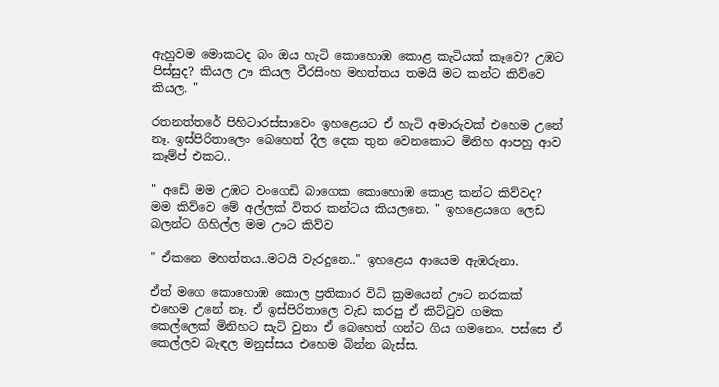ඇහුවම මොකටද බං ඔය හැටි කොහොඹ කොළ කැටියක් කෑවෙ? උඹට පිස්සුද? කියල ඌ කියල වීරසිංහ මහත්තය තමයි මට කන්ට කිව්වෙ කියල. "

රතනත්තරේ පිහිටාරස්සාවෙං ඉහළෙයට ඒ හැටි අමාරුවක් එහෙම උනේ නෑ. ඉස්පිරිතාලෙං බෙහෙත් දීල දෙක තුන වෙනකොට මිනිහ ආපහු ආව කෑම්ප් එකට..

" අඩේ මම උඹට වංගෙඩි බාගෙක කොහොඹ කොළ කන්ට කිව්වද? මම කිව්වෙ මේ අල්ලක් විතර කන්ටය කියලනෙ. " ඉහළෙයගෙ ලෙඩ බලන්ට ගිහිල්ල මම ඌට කිව්ව

" ඒකනෙ මහත්තය..මටයි වැරදුනෙ.." ඉහළෙය ආයෙම ඇඹරුනා.

ඒත් මගෙ කොහොඹ කොල ප්‍රතිකාර විධි ක්‍රමයෙන් ඌට නරකක් එහෙම උනේ නෑ. ඒ ඉස්පිරිතාලෙ වැඩ කරපු ඒ කිට්ටුව ගමක කෙල්ලෙක් මිනිහට සැට් වුනා ඒ බෙහෙත් ගන්ට ගිය ගමනෙං. පස්සෙ ඒ කෙල්ලව බැඳල මනුස්සය එහෙම බින්න බැස්ස.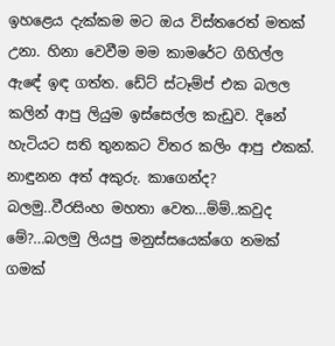ඉහළෙය දැක්කම මට ඔය විස්තරෙත් මතක් උනා. හිනා වෙවීම මම කාමරේට ගිහිල්ල ඇඳේ ඉඳ ගත්ත. ඩේට් ස්ටෑම්ප් එක බලල කලින් ආපු ලියුම ඉස්සෙල්ල කැඩුව. දිනේ හැටියට සති තුනකට විතර කලිං ආපු එකක්. නාඳුනන අත් අකුරු. කාගෙන්ද? බලමු..වීරසිංහ මහතා වෙත...ම්ම්..කවුද මේ?...බලමු ලියපු මනුස්සයෙක්ගෙ නමක් ගමක්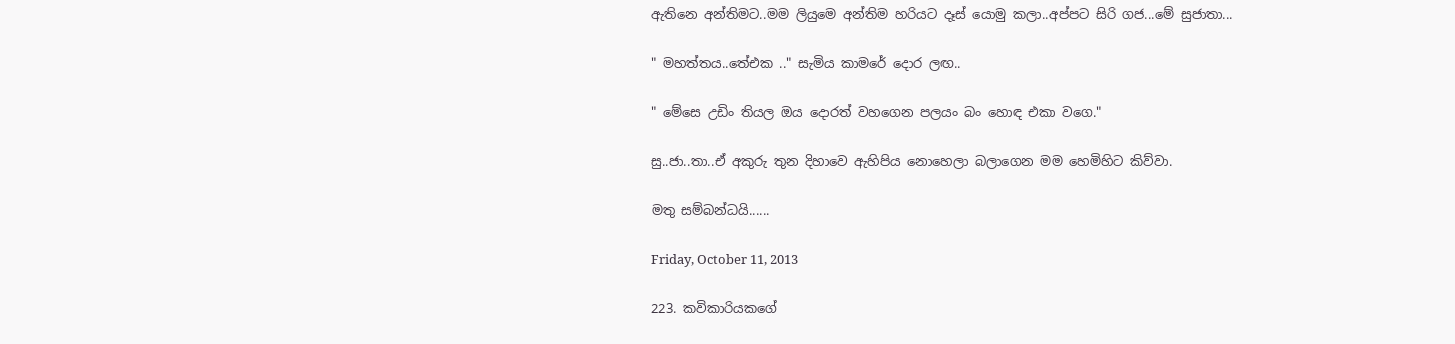ඇතිනෙ අන්තිමට..මම ලියුමෙ අන්තිම හරියට දෑස් යොමු කලා..අප්පට සිරි ගජ...මේ සුජාතා...

" මහත්තය..තේඑක .." සැමිය කාමරේ දොර ලඟ..

" මේසෙ උඩිං තියල ඔය දොරත් වහගෙන පලයං බං හොඳ එකා වගෙ."

සු..ජා..තා..ඒ අකුරු තුන දිහාවෙ ඇහිපිය නොහෙලා බලාගෙන මම හෙමිහිට කිව්වා.

මතු සම්බන්ධයි......

Friday, October 11, 2013

223. කවිකාරියකගේ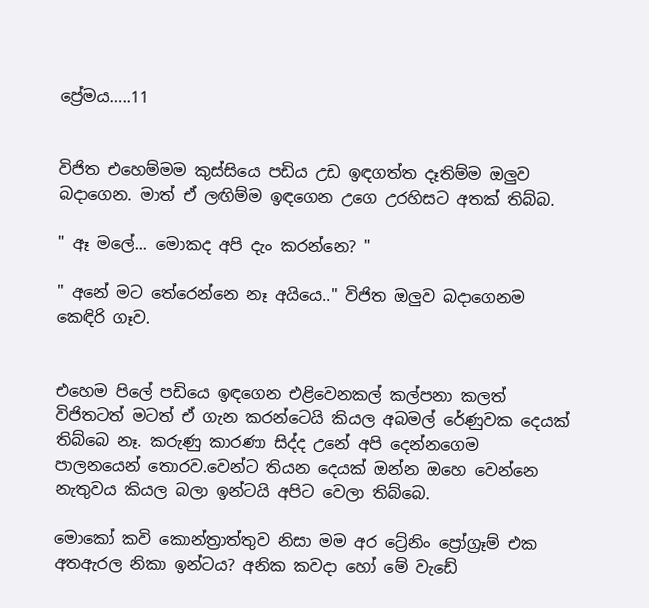ප්‍රේමය…..11


විජිත එහෙම්මම කුස්සියෙ පඩිය උඩ ඉඳගත්ත දෑතිම්ම ඔලුව බදාගෙන. මාත් ඒ ලඟිම්ම ඉඳගෙන උගෙ උරහිසට අතක් තිබ්බ.

" ඈ මලේ... මොකද අපි දැං කරන්නෙ? "

" අනේ මට තේරෙන්නෙ නෑ අයියෙ.." විජිත ඔලුව බදාගෙනම කෙඳිරි ගෑව.


එහෙම පිලේ පඩියෙ ඉඳගෙන එළිවෙනකල් කල්පනා කලත් විජිතටත් මටත් ඒ ගැන කරන්ටෙයි කියල අබමල් රේණුවක දෙයක් තිබ්බෙ නෑ. කරුණු කාරණා සිද්ද උනේ අපි දෙන්නගෙම පාලනයෙන් තොරව.වෙන්ට තියන දෙයක් ඔන්න ඔහෙ වෙන්නෙ නැතුවය කියල බලා ඉන්ටයි අපිට වෙලා තිබ්බෙ.

මොකෝ කවි කොන්ත්‍රාත්තුව නිසා මම අර ට්‍රේනිං ප්‍රෝග්‍රෑම් එක අතඇරල නිකා ඉන්ටය? අනික කවදා හෝ මේ වැඩේ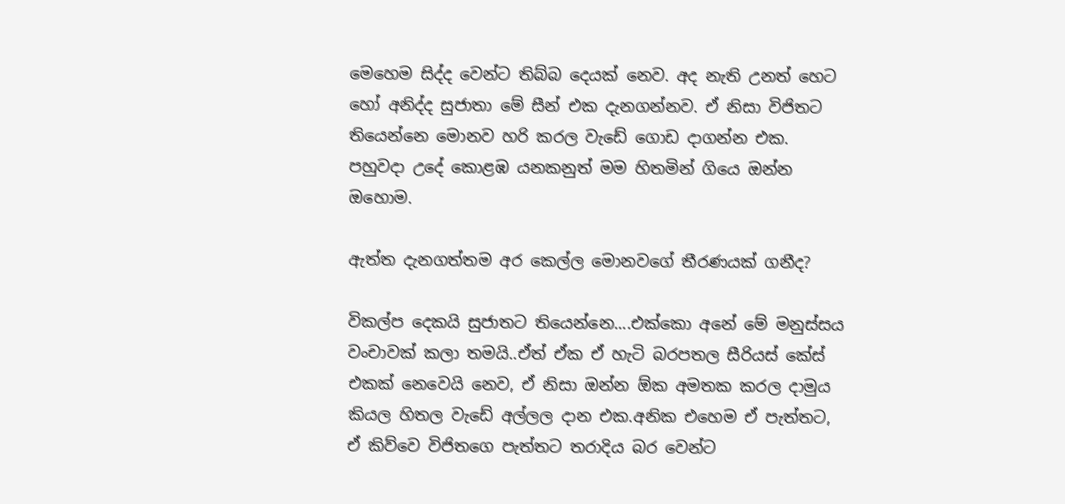මෙහෙම සිද්ද වෙන්ට තිබ්බ දෙයක් නෙව. අද නැති උනත් හෙට හෝ අනිද්ද සුජාතා මේ සීන් එක දැනගන්නව. ඒ නිසා විජිතට තියෙන්නෙ මොනව හරි කරල වැඩේ ගොඩ දාගන්න එක. පහුවදා උදේ කොළඹ යනකනුත් මම හිතමින් ගියෙ ඔන්න ඔහොම.

ඇත්ත දැනගත්තම අර කෙල්ල මොනවගේ තීරණයක් ගනීද?

විකල්ප දෙකයි සුජාතට තියෙන්නෙ....එක්කො අනේ මේ මනුස්සය වංචාවක් කලා තමයි..ඒත් ඒක ඒ හැටි බරපතල සීරියස් කේස් එකක් නෙවෙයි නෙව, ඒ නිසා ඔන්න ඕක අමතක කරල දාමුය කියල හිතල වැඩේ අල්ලල දාන එක.අනික එහෙම ඒ පැත්තට, ඒ කිව්වෙ විජිතගෙ පැත්තට තරාදිය බර වෙන්ට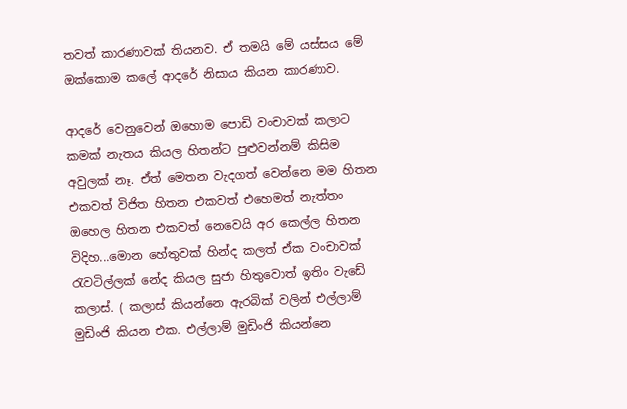තවත් කාරණාවක් තියනව. ඒ තමයි මේ යස්සය මේ ඔක්කොම කලේ ආදරේ නිසාය කියන කාරණාව.

ආදරේ වෙනුවෙන් ඔහොම පොඩි වංචාවක් කලාට කමක් නැතය කියල හිතන්ට පුළුවන්නම් කිසිම අවුලක් නෑ. ඒත් මෙතන වැදගත් වෙන්නෙ මම හිතන එකවත් විජිත හිතන එකවත් එහෙමත් නැත්තං ඔහෙල හිතන එකවත් නෙවෙයි අර කෙල්ල හිතන විදිහ...මොන හේතුවක් හින්ද කලත් ඒක වංචාවක් රැවටිල්ලක් නේද කියල සුජා හිතුවොත් ඉතිං වැඩේ කලාස්. ( කලාස් කියන්නෙ ඇරබික් වලින් එල්ලාම් මුඩිංජි කියන එක. එල්ලාම් මුඩිංජි කියන්නෙ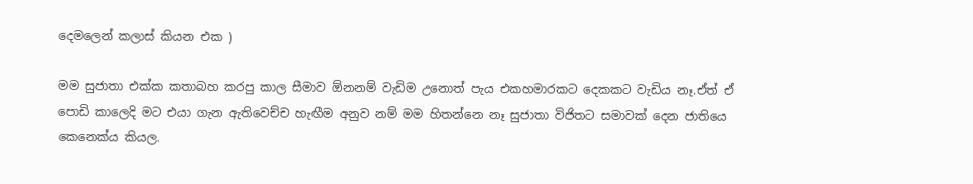දෙමලෙන් කලාස් කියන එක )

මම සුජාතා එක්ක කතාබහ කරපු කාල සීමාව ඕනනම් වැඩිම උනොත් පැය එකහමාරකට දෙකකට වැඩිය නෑ.ඒත් ඒ පොඩි කාලෙදි මට එයා ගැන ඇතිවෙච්ච හැඟීම අනුව නම් මම හිතන්නෙ නෑ සුජාතා විජිතට සමාවක් දෙන ජාතියෙ කෙනෙක්ය කියල.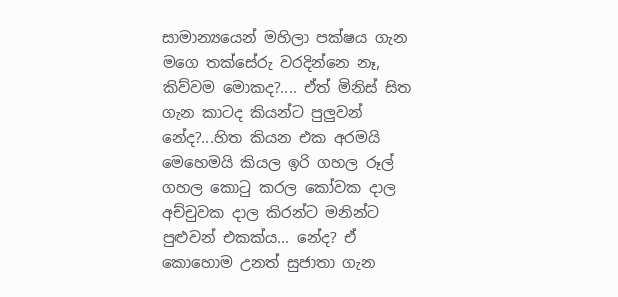සාමාන්‍යයෙන් මහිලා පක්ෂය ගැන මගෙ තක්සේරු වරදින්නෙ නෑ, කිව්වම මොකද?.... ඒත් මිනිස් සිත ගැන කාටද කියන්ට පුලුවන් නේද?...හිත කියන එක අරමයි මෙහෙමයි කියල ඉරි ගහල රූල් ගහල කොටු කරල කෝවක දාල අච්චුවක දාල කිරන්ට මනින්ට පුළුවන් එකක්ය... නේද? ඒ කොහොම උනත් සුජාතා ගැන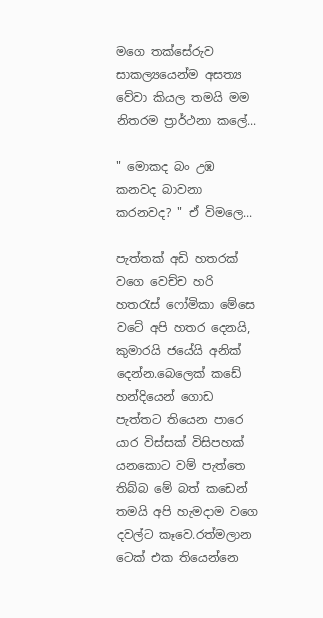මගෙ තක්සේරුව සාකල්‍යයෙන්ම අසත්‍ය වේවා කියල තමයි මම නිතරම ප්‍රාර්ථනා කලේ...

" මොකද බං උඹ කනවද බාවනා කරනවද? " ඒ විමලෙ...

පැත්තක් අඩි හතරක් වගෙ වෙච්ච හරි හතරැස් ෆෝමිකා මේසෙ වටේ අපි හතර දෙනයි, කුමාරයි ජයේයි අනික් දෙන්න.බෙලෙක් කඩේ හන්දියෙන් ගොඩ පැත්තට තියෙන පාරෙ යාර විස්සක් විසිපහක් යනකොට වම් පැත්තෙ තිබ්බ මේ බත් කඩෙන් තමයි අපි හැමදාම වගෙ දවල්ට කෑවෙ.රත්මලාන ටෙක් එක තියෙන්නෙ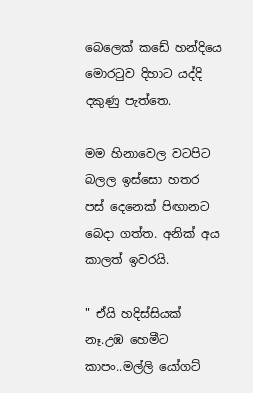බෙලෙක් කඩේ හන්දියෙ මොරටුව දිහාට යද්දි දකුණු පැත්තෙ.

මම හිනාවෙල වටපිට බලල ඉස්සො හතර පස් දෙනෙක් පිඟානට බෙදා ගත්ත. අනික් අය කාලත් ඉවරයි.

" ඒයි හදිස්සියක් නෑ.උඹ හෙමීට කාපං..මල්ලි යෝගට්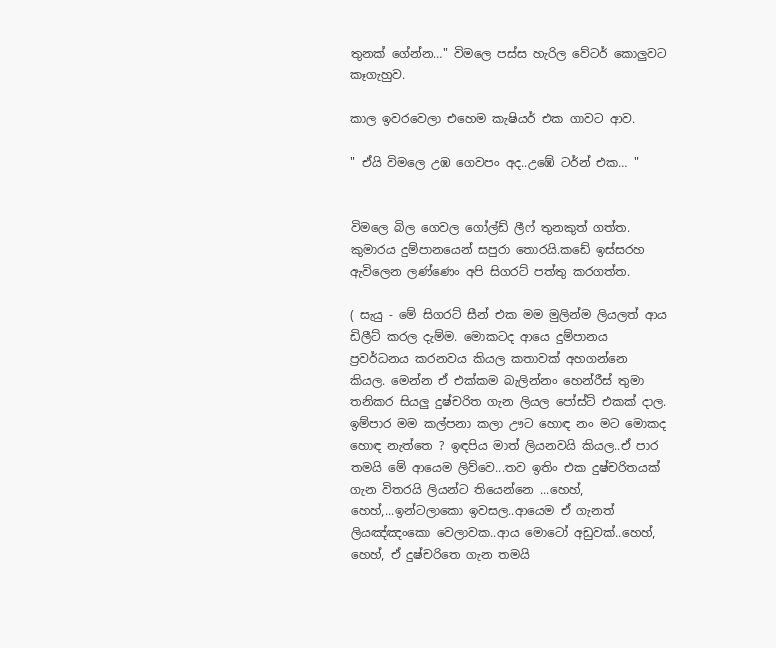තුනක් ගේන්න…" විමලෙ පස්ස හැරිල වේටර් කොලුවට කෑගැහුව.

කාල ඉවරවෙලා එහෙම කැෂියර් එක ගාවට ආව.

" ඒයි විමලෙ උඹ ගෙවපං අද..උඹේ ටර්න් එක… "


විමලෙ බිල ගෙවල ගෝල්ඩ් ලීෆ් තුනකුත් ගත්ත. කුමාරය දුම්පානයෙන් සපුරා තොරයි.කඩේ ඉස්සරහ ඇවිලෙන ලණ්ණෙං අපි සිගරට් පත්තු කරගත්ත.

( සැයු - මේ සිගරට් සීන් එක මම මුලින්ම ලියලත් ආය ඩිලීට් කරල දැම්ම. මොකටද ආයෙ දුම්පානය ප්‍රවර්ධනය කරනවය කියල කතාවක් අහගන්නෙ කියල. මෙන්න ඒ එක්කම බැලින්නං හෙන්රීස් තුමා තනිකර සියලු දුෂ්චරිත ගැන ලියල පෝස්ට් එකක් දාල. ඉම්පාර මම කල්පනා කලා ඌට හොඳ නං මට මොකද හොඳ නැත්තෙ ? ඉඳපිය මාත් ලියනවයි කියල..ඒ පාර තමයි මේ ආයෙම ලිව්වෙ...තව ඉතිං එක දුෂ්චරිතයක් ගැන විතරයි ලියන්ට තියෙන්නෙ ...හෙහ්, හෙහ්,...ඉන්ටලාකො ඉවසල..ආයෙම ඒ ගැනත් ලියඤ්ඤංකො වෙලාවක..ආය මොටෝ අඩුවක්..හෙහ්, හෙහ්, ඒ දුෂ්චරිතෙ ගැන තමයි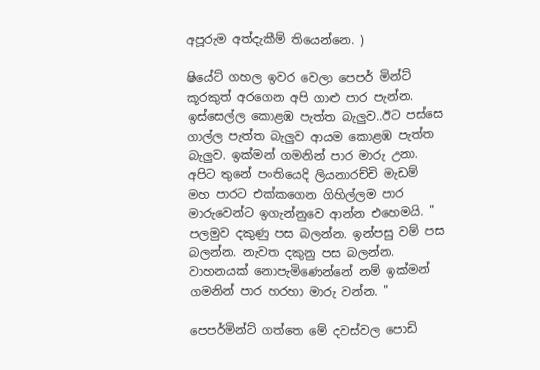අපූරුම අත්දැකීම් තියෙන්නෙ. )

ෂියේට් ගහල ඉවර වෙලා පෙපර් මින්ට් කූරකුත් අරගෙන අපි ගාළු පාර පැන්න. ඉස්සෙල්ල කොළඹ පැත්ත බැලුව..ඊට පස්සෙ ගාල්ල පැත්ත බැලුව ආයම කොළඹ පැත්ත බැලුව. ඉක්මන් ගමනින් පාර මාරු උනා. අපිට තුනේ පංතියෙදි ලියනාරච්චි මැඩම් මහ පාරට එක්කගෙන ගිහිල්ලම පාර මාරුවෙන්ට ඉගැන්නුවෙ ආන්න එහෙමයි. " පලමුව දකුණු පස බලන්න. ඉන්පසු වම් පස බලන්න. නැවත දකුනු පස බලන්න. වාහනයක් නොපැමිණෙන්නේ නම් ඉක්මන් ගමනින් පාර හරහා මාරු වන්න. "

පෙපර්මින්ට් ගත්තෙ මේ දවස්වල පොඩි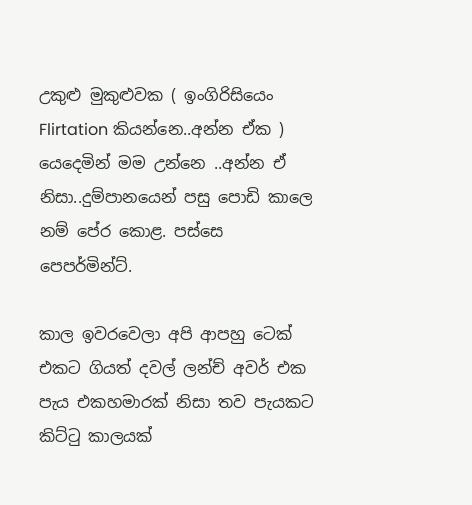උකුළු මුකුළුවක ( ඉංගිරිසියෙං Flirtation කියන්නෙ..අන්න ඒක ) යෙදෙමින් මම උන්නෙ ..අන්න ඒ නිසා..දුම්පානයෙන් පසු පොඩි කාලෙ නම් පේර කොළ. පස්සෙ පෙපර්මින්ට්.

කාල ඉවරවෙලා අපි ආපහු ටෙක් එකට ගියත් දවල් ලන්ච් අවර් එක පැය එකහමාරක් නිසා තව පැයකට කිට්ටු කාලයක්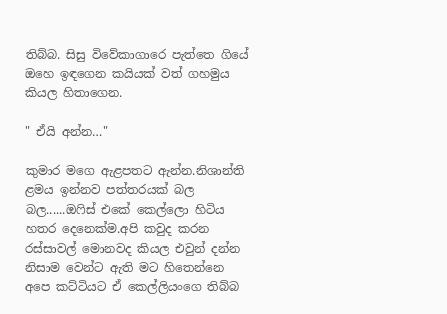තිබ්බ. සිසු විවේකාගාරෙ පැත්තෙ ගියේ ඔහෙ ඉඳගෙන කයියක් වත් ගහමුය කියල හිතාගෙන.

" ඒයි අන්න…"

කුමාර මගෙ ඇළපතට ඇන්න.නිශාන්ති ළමය ඉන්නව පත්තරයක් බල බල......ඔෆිස් එකේ කෙල්ලො හිටිය හතර දෙනෙක්ම.අපි කවුද කරන රස්සාවල් මොනවද කියල එවුන් දන්න නිසාම වෙන්ට ඇති මට හිතෙන්නෙ අපෙ කට්ටියට ඒ කෙල්ලියංගෙ තිබ්බ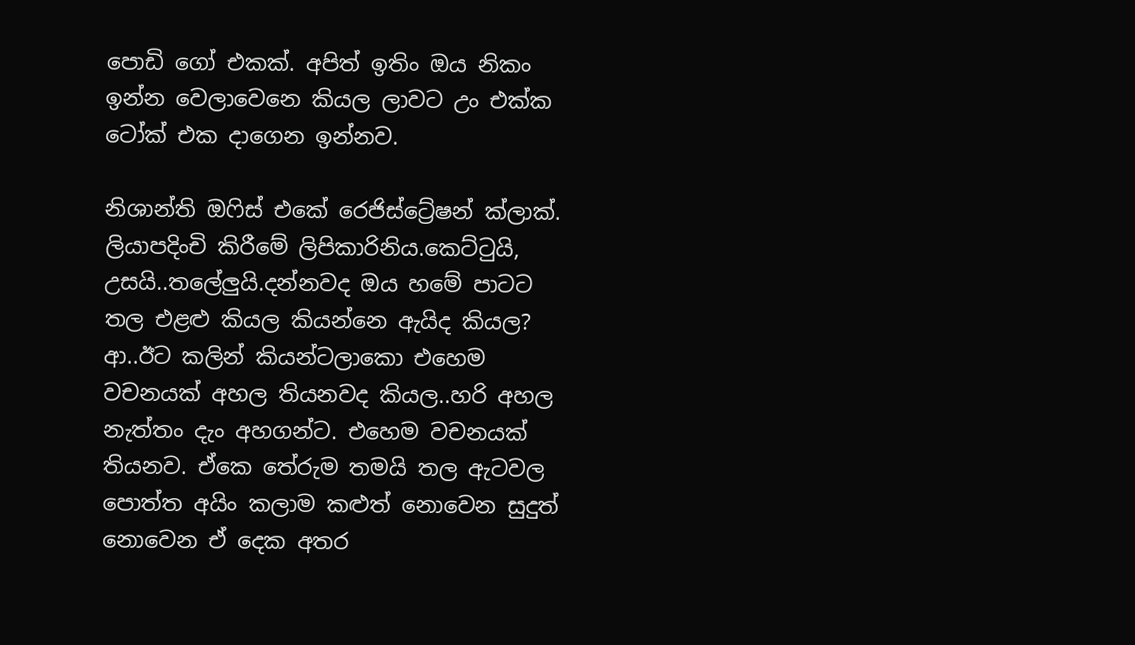පොඩි ගෝ එකක්. අපිත් ඉතිං ඔය නිකං ඉන්න වෙලාවෙනෙ කියල ලාවට උං එක්ක ටෝක් එක දාගෙන ඉන්නව.

නිශාන්ති ඔෆිස් එකේ රෙජිස්ට්‍රේෂන් ක්ලාක්. ලියාපදිංචි කිරීමේ ලිපිකාරිනිය.කෙට්ටුයි, උසයි..තලේලුයි.දන්නවද ඔය හමේ පාටට තල එළළු කියල කියන්නෙ ඇයිද කියල? ආ..ඊට කලින් කියන්ටලාකො එහෙම වචනයක් අහල තියනවද කියල..හරි අහල නැත්තං දැං අහගන්ට. එහෙම වචනයක් තියනව. ඒකෙ තේරුම තමයි තල ඇටවල පොත්ත අයිං කලාම කළුත් නොවෙන සුදුත් නොවෙන ඒ දෙක අතර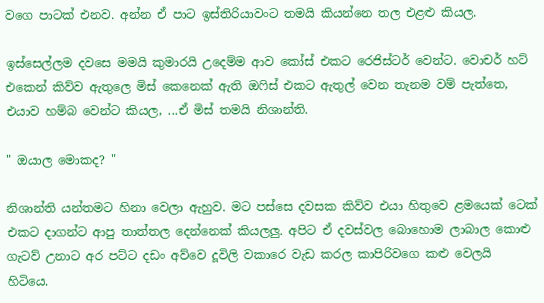වගෙ පාටක් එනව. අන්න ඒ පාට ඉස්තිරියාවංට තමයි කියන්නෙ තල එළළු කියල.

ඉස්සෙල්ලම දවසෙ මමයි කුමාරයි උදෙම්ම ආව කෝස් එකට රෙජිස්ටර් වෙන්ට. වොචර් හට් එකෙන් කිව්ව ඇතුලෙ මිස් කෙනෙක් ඇති ඔෆිස් එකට ඇතුල් වෙන තැනම වම් පැත්තෙ, එයාව හම්බ වෙන්ට කියල, ...ඒ මිස් තමයි නිශාන්ති.

" ඔයාල මොකද? "

නිශාන්ති යන්තමට හිනා වෙලා ඇහුව. මට පස්සෙ දවසක කිව්ව එයා හිතුවෙ ළමයෙක් ටෙක් එකට දාගන්ට ආපු තාත්තල දෙන්නෙක් කියලලු. අපිට ඒ දවස්වල බොහොම ලාබාල කොළු ගැටව් උනාට අර පට්ට දඩං අව්වෙ දූවිලි වකාරෙ වැඩ කරල කාපිරිවගෙ කළු වෙලයි හිටියෙ.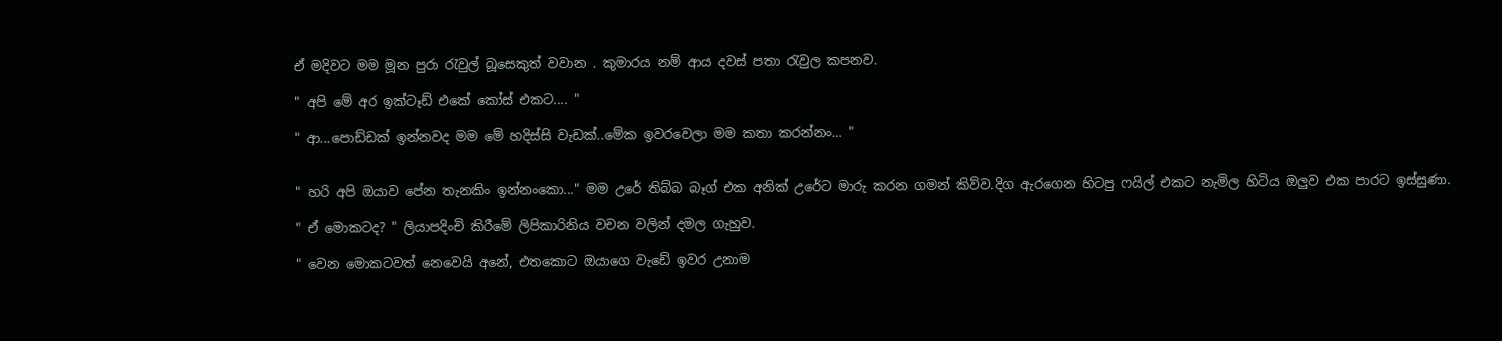ඒ මදිවට මම මූන පුරා රැවුල් බූසෙකුත් වවාන . කුමාරය නම් ආය දවස් පතා රැවුල කපනව.

" අපි මේ අර ඉක්ටෑඩ් එකේ කෝස් එකට.... "

" ආ...පොඩ්ඩක් ඉන්නවද මම මේ හදිස්සි වැඩක්..මේක ඉවරවෙලා මම කතා කරන්නං… "


" හරි අපි ඔයාව පේන තැනකිං ඉන්නංකො..." මම උරේ තිබ්බ බෑග් එක අනික් උරේට මාරු කරන ගමන් කිව්ව.දිග ඇරගෙන හිටපු ෆයිල් එකට නැමිල හිටිය ඔලුව එක පාරට ඉස්සුණා.

" ඒ මොකටද? " ලියාපදිංචි කිරීමේ ලිපිකාරිනිය වචන වලින් දමල ගැහුව.

" වෙන මොකටවත් නෙවෙයි අනේ, එතකොට ඔයාගෙ වැඩේ ඉවර උනාම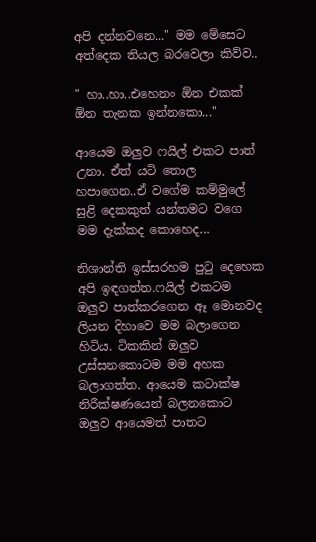අපි දන්නවනෙ..." මම මේසෙට අත්දෙක තියල බරවෙලා කිව්ව..

" හා..හා..එහෙනං ඕන එකක් ඕන තැනක ඉන්නකො..."

ආයෙම ඔලුව ෆයිල් එකට පාත් උනා. ඒත් යටි තොල හපාගෙන..ඒ වගේම කම්මුලේ සුළි දෙකකුත් යන්තමට වගෙ මම දැක්කද කොහෙද...

නිශාන්ති ඉස්සරහම පුටු දෙහෙක අපි ඉඳගත්ත.ෆයිල් එකටම ඔලුව පාත්කරගෙන ඈ මොනවද ලියන දිහාවෙ මම බලාගෙන හිටිය. ටිකකින් ඔලුව උස්සනකොටම මම අහක බලාගත්ත. ආයෙම කටාක්ෂ නිරීක්ෂණයෙන් බලනකොට ඔලුව ආයෙමත් පාතට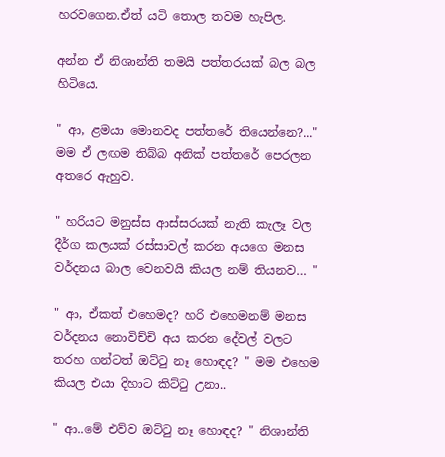හරවගෙන.ඒත් යටි තොල තවම හැපිල.

අන්න ඒ නිශාන්ති තමයි පත්තරයක් බල බල හිටියෙ.

" ආ, ළමයා මොනවද පත්තරේ තියෙන්නෙ?..." මම ඒ ලඟම තිබ්බ අනික් පත්තරේ පෙරලන අතරෙ ඇහුව.

" හරියට මනුස්ස ආස්සරයක් නැති කැලෑ වල දීර්ග කලයක් රස්සාවල් කරන අයගෙ මනස වර්දනය බාල වෙනවයි කියල නම් තියනව… "

" ආ, ඒකත් එහෙමද? හරි එහෙමනම් මනස වර්දනය නොවිච්චි අය කරන දේවල් වලට තරහ ගන්ටත් ඔට්ටු නෑ හොඳද? " මම එහෙම කියල එයා දිහාට කිට්ටු උනා..

" ආ..මේ එව්ව ඔට්ටු නෑ හොඳද? " නිශාන්ති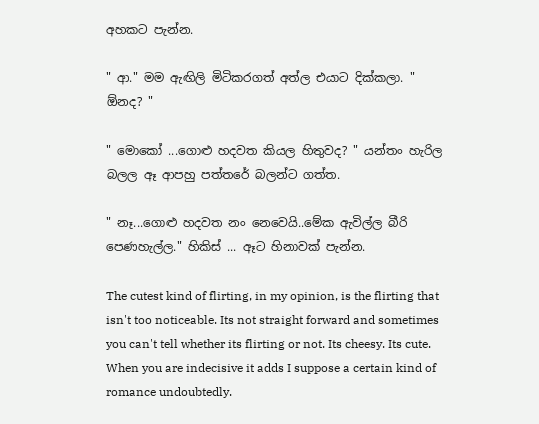අහකට පැන්න.

" ආ." මම ඇඟිලි මිටිකරගත් අත්ල එයාට දික්කලා. " ඕනද? "

" මොකෝ ...ගොළු හදවත කියල හිතුවද? " යන්තං හැරිල බලල ඈ ආපහු පත්තරේ බලන්ට ගත්ත.

" නෑ...ගොළු හදවත නං නෙවෙයි..මේක ඇවිල්ල බීරි පෙණහැල්ල." හිකිස් ... ඈට හිනාවක් පැන්න.

The cutest kind of flirting, in my opinion, is the flirting that isn't too noticeable. Its not straight forward and sometimes you can't tell whether its flirting or not. Its cheesy. Its cute. When you are indecisive it adds I suppose a certain kind of romance undoubtedly.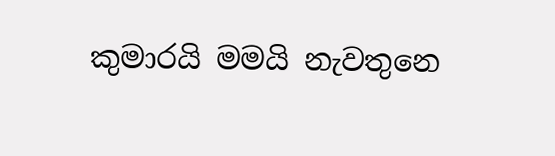කුමාරයි මමයි නැවතුනෙ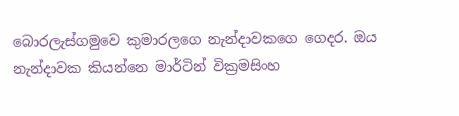බොරලැස්ගමුවෙ කුමාරලගෙ නැන්දාවකගෙ ගෙදර. ඔය නැන්දාවක කියන්නෙ මාර්ටින් වික්‍රමසිංහ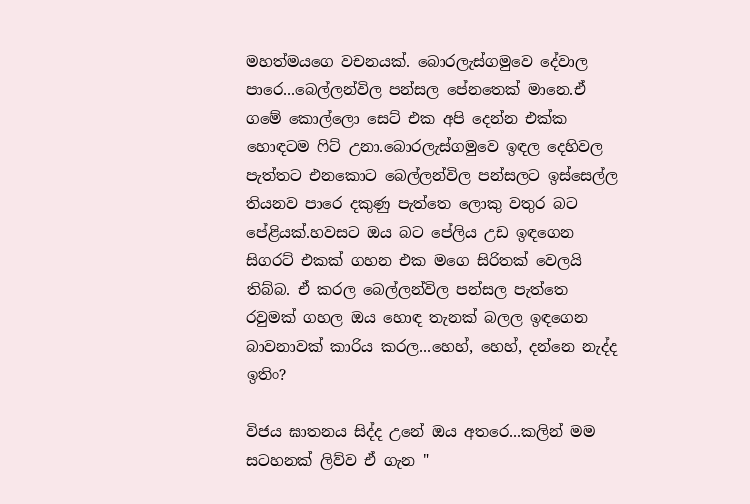මහත්මයගෙ වචනයක්. බොරලැස්ගමුවෙ දේවාල පාරෙ...බෙල්ලන්විල පන්සල පේනතෙක් මානෙ.ඒ ගමේ කොල්ලො සෙට් එක අපි දෙන්න එක්ක හොඳටම ෆිට් උනා.බොරලැස්ගමුවෙ ඉඳල දෙහිවල පැත්තට එනකොට බෙල්ලන්විල පන්සලට ඉස්සෙල්ල තියනව පාරෙ දකුණු පැත්තෙ ලොකු වතුර බට පේළියක්.හවසට ඔය බට පේලිය උඩ ඉඳගෙන සිගරට් එකක් ගහන එක මගෙ සිරිතක් වෙලයි තිබ්බ. ඒ කරල බෙල්ලන්විල පන්සල පැත්තෙ රවුමක් ගහල ඔය හොඳ තැනක් බලල ඉඳගෙන බාවනාවක් කාරිය කරල...හෙහ්, හෙහ්, දන්නෙ නැද්ද ඉතිං?

විජය ඝාතනය සිද්ද උනේ ඔය අතරෙ...කලින් මම සටහනක් ලිව්ව ඒ ගැන "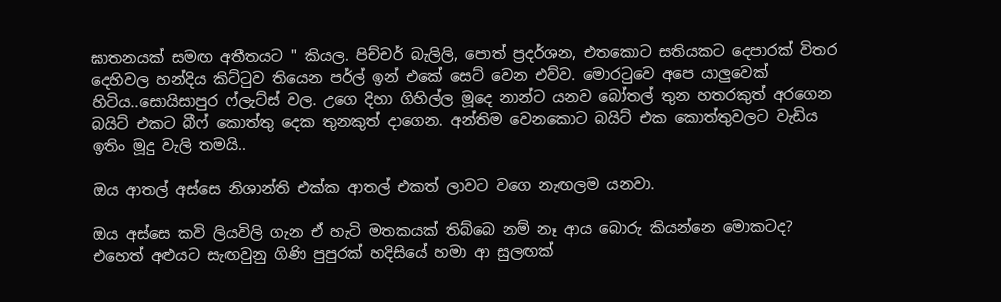ඝාතනයක් සමඟ අතීතයට " කියල. පිච්චර් බැලිලි, පොත් ප්‍රදර්ශන, එතකොට සතියකට දෙපාරක් විතර දෙහිවල හන්දිය කිට්ටුව තියෙන පර්ල් ඉන් එකේ සෙට් වෙන එව්ව. මොරටුවෙ අපෙ යාලුවෙක් හිටිය..සොයිසාපුර ෆ්ලැට්ස් වල. උගෙ දිහා ගිහිල්ල මූදෙ නාන්ට යනව බෝතල් තුන හතරකුත් අරගෙන බයිට් එකට බීෆ් කොත්තු දෙක තුනකුත් දාගෙන. අන්තිම වෙනකොට බයිට් එක කොත්තුවලට වැඩිය ඉතිං මූදු වැලි තමයි..

ඔය ආතල් අස්සෙ නිශාන්ති එක්ක ආතල් එකත් ලාවට වගෙ නැඟලම යනවා.

ඔය අස්සෙ කවි ලියවිලි ගැන ඒ හැටි මතකයක් තිබ්බෙ නම් නෑ ආය බොරු කියන්නෙ මොකටද? එහෙත් අළුයට සැඟවුනු ගිණි පුපුරක් හදිසියේ හමා ආ සුලඟක්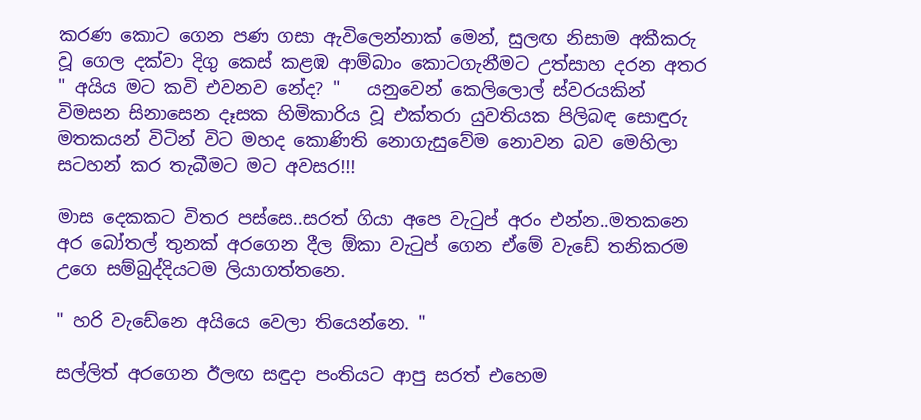කරණ කොට ගෙන පණ ගසා ඇවිලෙන්නාක් මෙන්, සුලඟ නිසාම අකීකරු වූ ගෙල දක්වා දිගු කෙස් කළඹ ආම්බාං කොටගැනීමට උත්සාහ දරන අතර " අයිය මට කවි එවනව නේද? "   යනුවෙන් කෙලිලොල් ස්වරයකින් විමසන සිනාසෙන දෑසක හිමිකාරිය වූ එක්තරා යුවතියක පිලිබඳ සොඳුරු මතකයන් විටින් විට මහද කොණිති නොගැසුවේම නොවන බව මෙහිලා සටහන් කර තැබීමට මට අවසර!!!

මාස දෙකකට විතර පස්සෙ..සරත් ගියා අපෙ වැටුප් අරං එන්න..මතකනෙ අර බෝතල් තුනක් අරගෙන දීල ඕකා වැටුප් ගෙන ඒමේ වැඩේ තනිකරම උගෙ සම්බුද්දියටම ලියාගත්තනෙ.

" හරි වැඩේනෙ අයියෙ වෙලා තියෙන්නෙ. "

සල්ලිත් අරගෙන ඊලඟ සඳුදා පංතියට ආපු සරත් එහෙම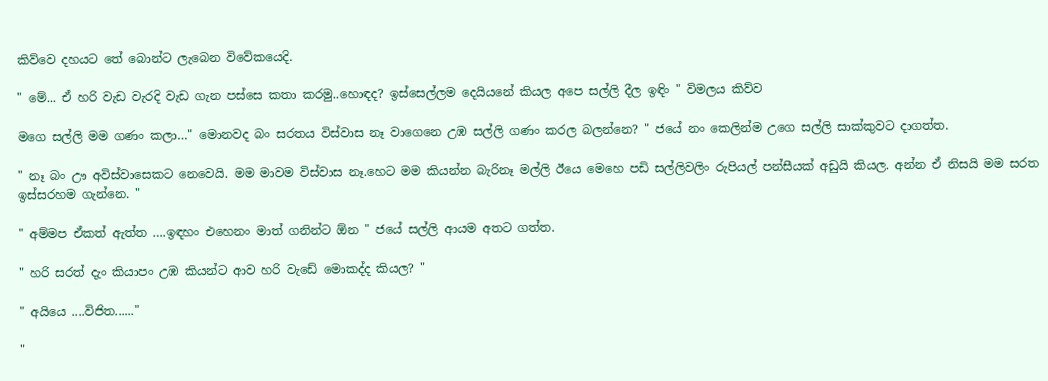කිව්වෙ දහයට තේ බොන්ට ලැබෙන විවේකයෙදි.

" මේ... ඒ හරි වැඩ වැරදි වැඩ ගැන පස්සෙ කතා කරමු..හොඳද? ඉස්සෙල්ලම දෙයියනේ කියල අපෙ සල්ලි දීල ඉඳිං " විමලය කිව්ව

මගෙ සල්ලි මම ගණං කලා…" මොනවද බං සරතය විස්වාස නෑ වාගෙනෙ උඹ සල්ලි ගණං කරල බලන්නෙ? " ජයේ නං කෙලින්ම උගෙ සල්ලි සාක්කුවට දාගත්ත.

" නෑ බං ඌ අවිස්වාසෙකට නෙවෙයි. මම මාවම විස්වාස නෑ.හෙට මම කියන්න බැරිනෑ මල්ලි ඊයෙ මෙහෙ පඩි සල්ලිවලිං රුපියල් පන්සීයක් අඩුයි කියල. අන්න ඒ නිසයි මම සරත ඉස්සරහම ගැන්නෙ. "

" අම්මප ඒකත් ඇත්ත ….ඉඳහං එහෙනං මාත් ගනින්ට ඕන " ජයේ සල්ලි ආයම අතට ගත්ත.

" හරි සරත් දැං කියාපං උඹ කියන්ට ආව හරි වැඩේ මොකද්ද කියල? "

" අයියෙ ....විජිත......"

"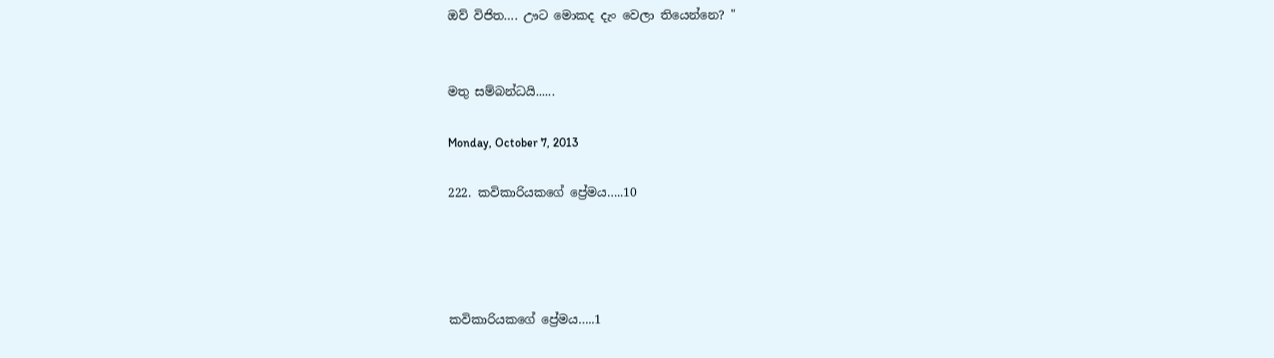ඔව් විජිත…. ඌට මොකද දැං වෙලා තියෙන්නෙ? "


මතු සම්බන්ධයි......

Monday, October 7, 2013

222. කවිකාරියකගේ ප්‍රේමය…..10




කවිකාරියකගේ ප්‍රේමය…..1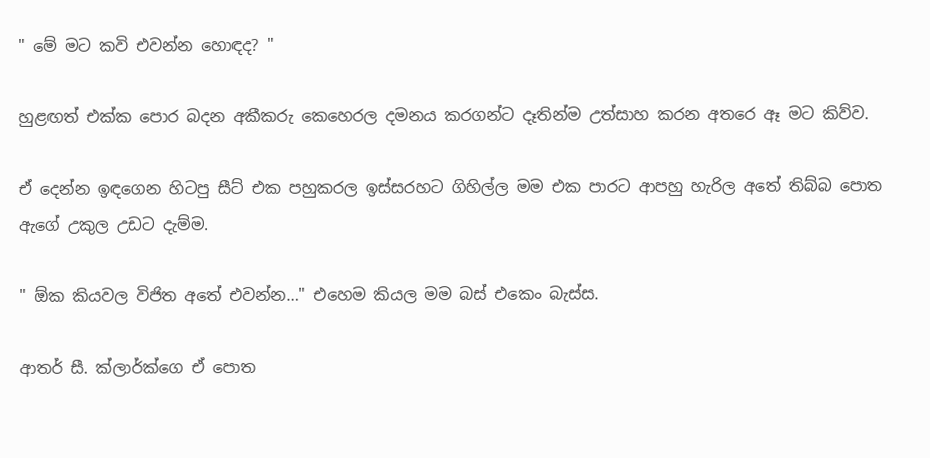" මේ මට කවි එවන්න හොඳද? "

හුළඟත් එක්ක පොර බදන අකීකරු කෙහෙරල දමනය කරගන්ට දෑතින්ම උත්සාහ කරන අතරෙ ඈ මට කිව්ව.

ඒ දෙන්න ඉඳගෙන හිටපු සීට් එක පහුකරල ඉස්සරහට ගිහිල්ල මම එක පාරට ආපහු හැරිල අතේ තිබ්බ පොත ඇගේ උකුල උඩට දැම්ම.

" ඕක කියවල විජිත අතේ එවන්න…" එහෙම කියල මම බස් එකෙං බැස්ස.

ආතර් සී. ක්ලාර්ක්ගෙ ඒ පොත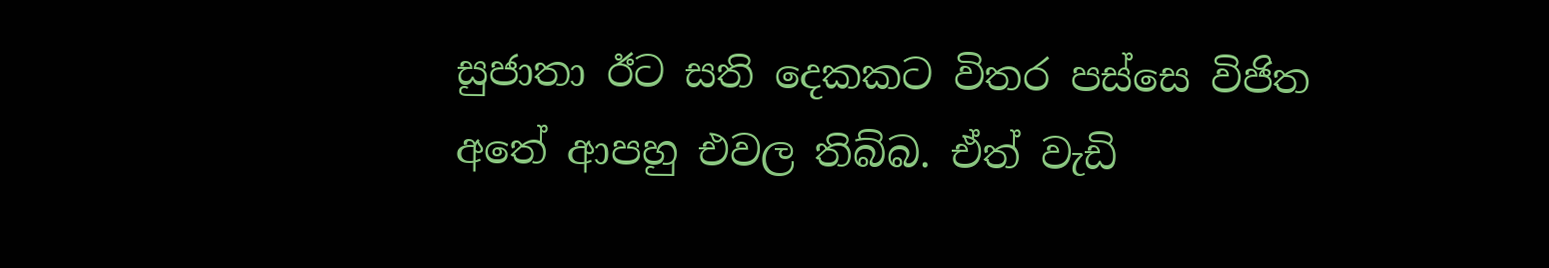සුජාතා ඊට සති දෙකකට විතර පස්සෙ විජිත අතේ ආපහු එවල තිබ්බ. ඒත් වැඩි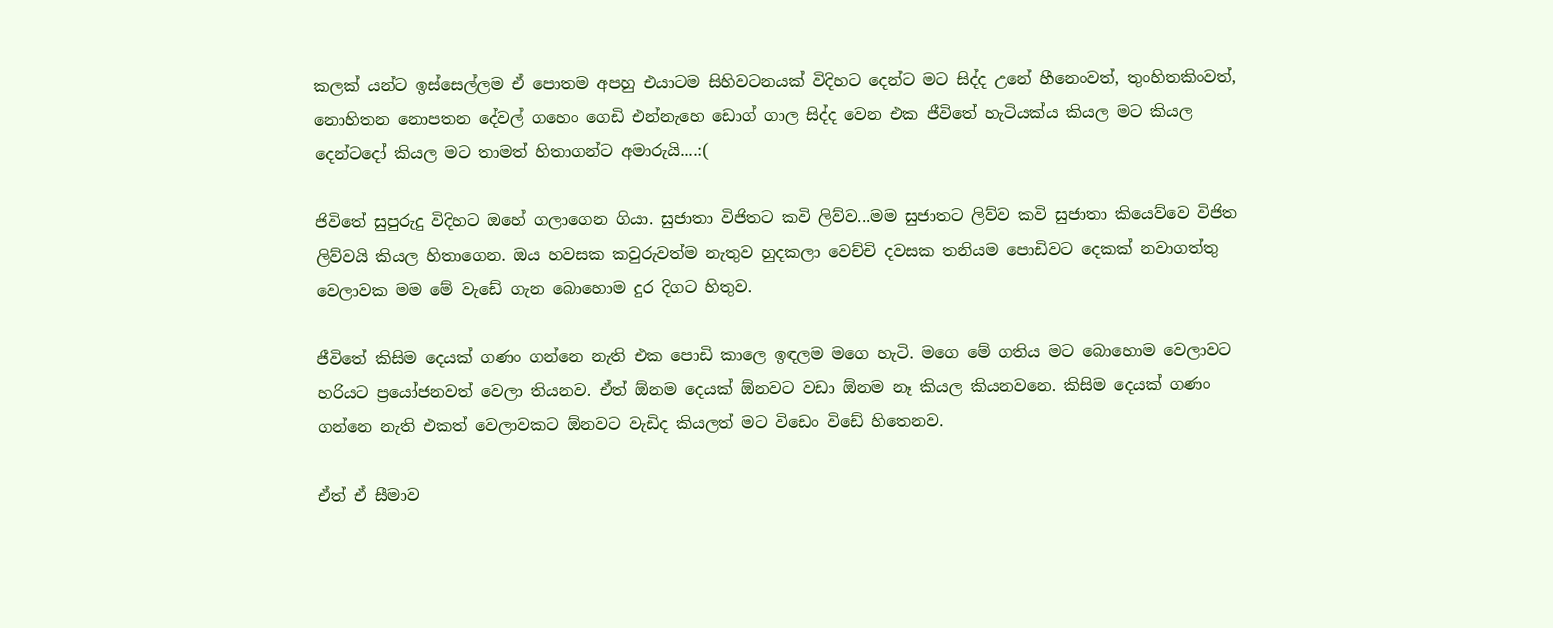කලක් යන්ට ඉස්සෙල්ලම ඒ පොතම අපහු එයාටම සිහිවටනයක් විදිහට දෙන්ට මට සිද්ද උනේ හීනෙංවත්, තුංහිතකිංවත්, නොහිතන නොපතන දේවල් ගහෙං ගෙඩි එන්නැහෙ ඩොග් ගාල සිද්ද වෙන එක ජීවිතේ හැටියක්ය කියල මට කියල දෙන්ටදෝ කියල මට තාමත් හිතාගන්ට අමාරුයි....:(

ජිවිතේ සුපුරුදු විදිහට ඔහේ ගලාගෙන ගියා. සුජාතා විජිතට කවි ලිව්ව...මම සුජාතට ලිව්ව කවි සුජාතා කියෙව්වෙ විජිත ලිව්වයි කියල හිතාගෙන. ඔය හවසක කවුරුවත්ම නැතුව හුදකලා වෙච්චි දවසක තනියම පොඩිවට දෙකක් නවාගත්තු වෙලාවක මම මේ වැඩේ ගැන බොහොම දුර දිගට හිතුව.

ජීවිතේ කිසිම දෙයක් ගණං ගන්නෙ නැති එක පොඩි කාලෙ ඉඳලම මගෙ හැටි. මගෙ මේ ගතිය මට බොහොම වෙලාවට හරියට ප්‍රයෝජනවත් වෙලා තියනව. ඒත් ඕනම දෙයක් ඕනවට වඩා ඕනම නෑ කියල කියනවනෙ. කිසිම දෙයක් ගණං ගන්නෙ නැති එකත් වෙලාවකට ඕනවට වැඩිද කියලත් මට විඩෙං විඩේ හිතෙනව.

ඒත් ඒ සීමාව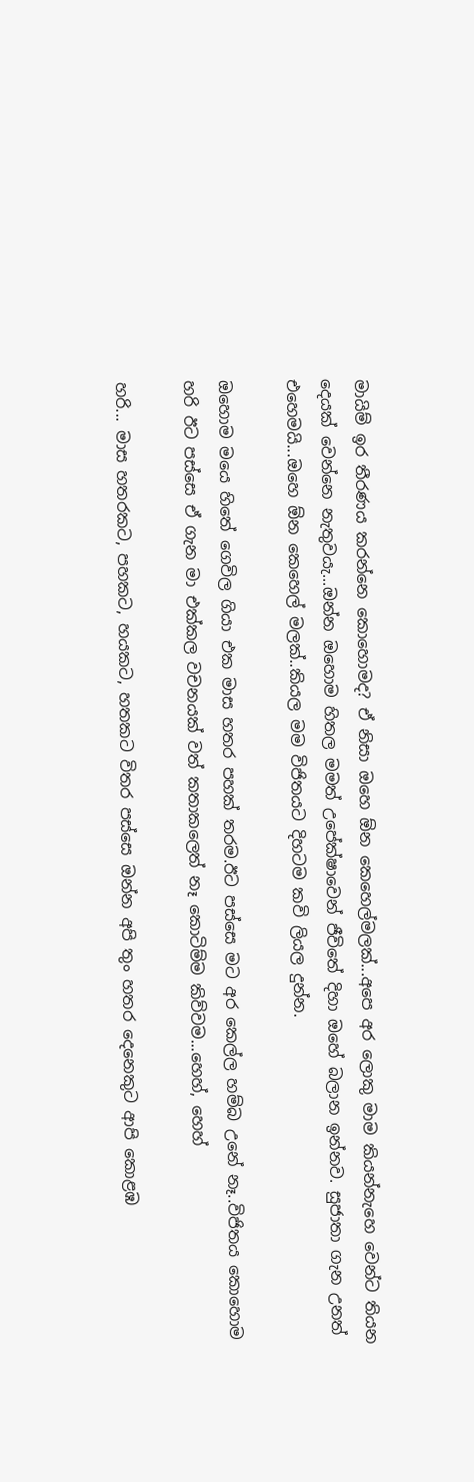මායිම් ඉර තීරණය කරන්නෙ කොහොමද? ඒ නිසා ඔහෙ ඕන කෙහෙල්මලක්...අපෙ අර ලොකු මාම කියන්නැහෙ වෙන්ට තියන දෙයක් වෙන්නෙ නැතුවයැ...ඔන්න ඔහොම හිතල මමත් උපේක්ෂාවෙන් ජීවිතේ දිහා ඔහේ බලාන ඉන්නව. සුජාතා ගැන උනත් එහෙමයි...ඔහෙ ඕන කෙහෙල් මලක්..කියල මම විජිතයට දිහටම කවි ලියල දුන්න.

ඔහොම මයෙ හිතේ ගෙවිල ගියා එක මාස හතර පහක් තරම.ඊට පස්සෙ මට අර කෙල්ල හම්බ උනේ නෑ..විජිතය කොහොම හරි ඊට පස්සෙ ඒ ගැන මා එක්කල වචනයක් වත් කතාකලෙත් නෑ කොටිම්ම කිව්වම...හෙහ්, හෙහ්

හරි... මාස හතරකට, පහකට, හයකට, හතකට විතර පස්සෙ ඔන්න අපි තුං හතර දෙනෙකුට ආපි කොළඹ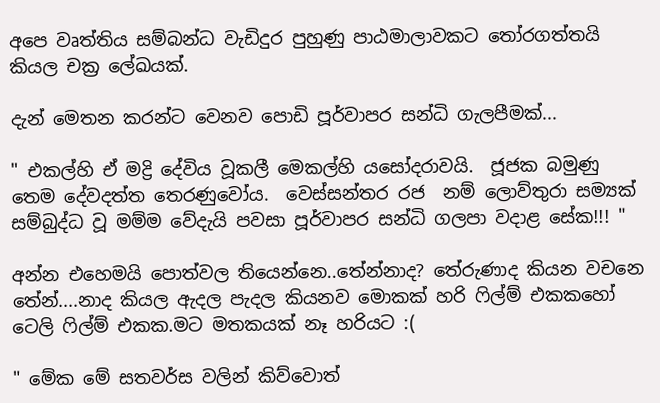අපෙ වෘත්තිය සම්බන්ධ වැඩිදුර පුහුණු පාඨමාලාවකට තෝරගත්තයි කියල චක්‍ර ලේඛයක්.

දැන් මෙතන කරන්ට වෙනව පොඩි පූර්වාපර සන්ධි ගැලපීමක්...

" එකල්හි ඒ මද්‍රි දේවිය වූකලී මෙකල්හි යසෝදරාවයි.  ජූජක බමුණු තෙම දේවදත්ත තෙරණුවෝය.  වෙස්සන්තර රජ  නම් ලොව්තුරා සම්‍යක් සම්බුද්ධ වූ මම්ම වේදැයි පවසා පූර්වාපර සන්ධි ගලපා වදාළ සේක!!! "

අන්න එහෙමයි පොත්වල තියෙන්නෙ..තේන්නාද? තේරුණාද කියන වචනෙ තේන්....නාද කියල ඇදල පැදල කියනව මොකක් හරි ෆිල්ම් එකකහෝ ටෙලි ෆිල්ම් එකක.මට මතකයක් නෑ හරියට :(

" මේක මේ සතවර්ස වලින් කිව්වොත්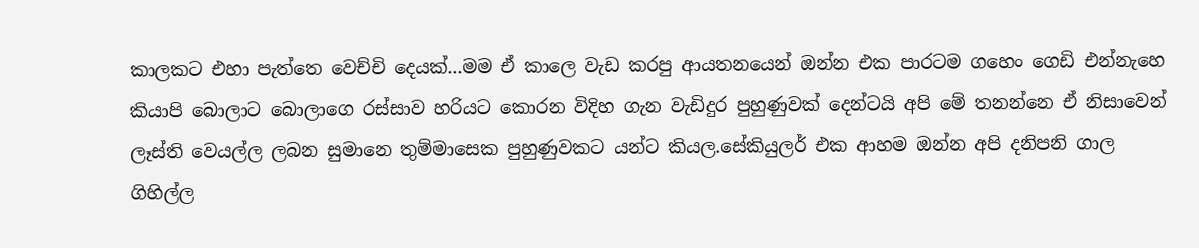කාලකට එහා පැත්තෙ වෙච්චි දෙයක්...මම ඒ කාලෙ වැඩ කරපු ආයතනයෙන් ඔන්න එක පාරටම ගහෙං ගෙඩි එන්නැහෙ කියාපි බොලාට බොලාගෙ රස්සාව හරියට කොරන විදිහ ගැන වැඩිදුර පුහුණුවක් දෙන්ටයි අපි මේ තනන්නෙ ඒ නිසාවෙන් ලෑස්ති වෙයල්ල ලබන සුමානෙ තුම්මාසෙක පුහුණුවකට යන්ට කියල.සේකියුලර් එක ආහම ඔන්න අපි දනිපනි ගාල ගිහිල්ල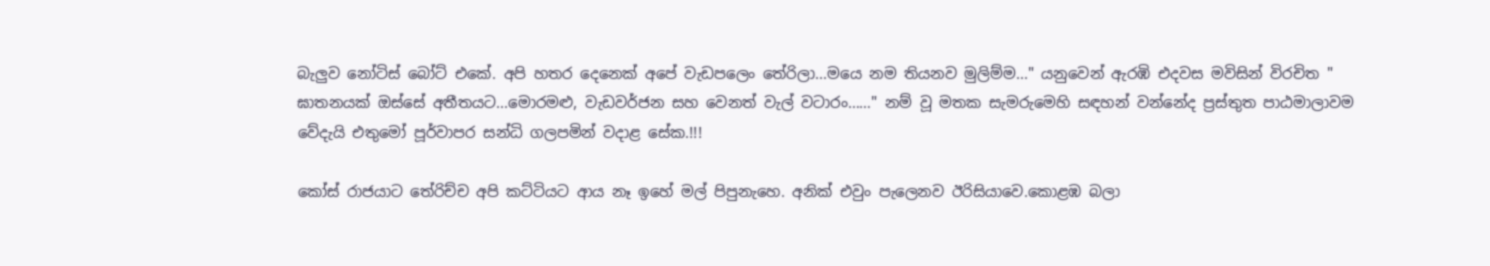බැලුව නෝටිස් බෝට් එකේ. අපි හතර දෙනෙක් අපේ වැඩපලෙං තේරිලා...මයෙ නම තියනව මුලිම්ම..." යනුවෙන් ඇරඹි එදවස මවිසින් විරචිත " ඝාතනයක් ඔස්සේ අතීතයට...මොරමළු, වැඩවර්ජන සහ වෙනත් වැල් වටාරං……" නම් වූ මතක සැමරුමෙහි සඳහන් වන්නේද ප්‍රස්තුත පාඨමාලාවම වේදැයි එතුමෝ පූර්වාපර සන්ධි ගලපමින් වදාළ සේක.!!!

කෝස් රාජයාට තේරිච්ච අපි කට්ටියට ආය නෑ ඉහේ මල් පිපුනැහෙ. අනික් එවුං පැලෙනව ඊරිසියාවෙ.කොළඹ බලා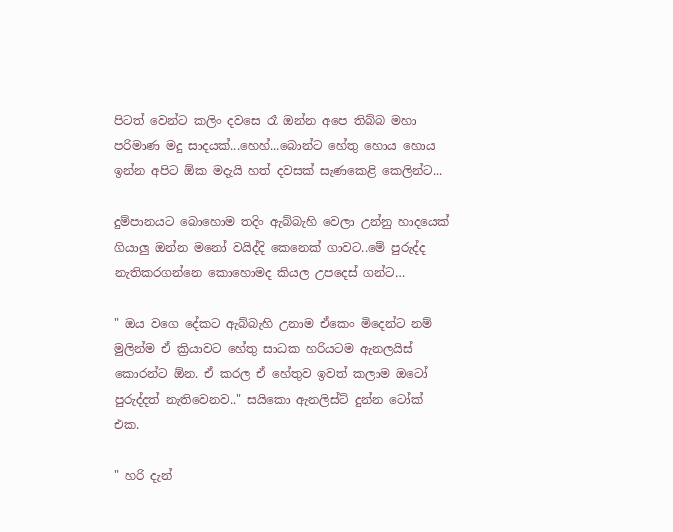පිටත් වෙන්ට කලිං දවසෙ රෑ ඔන්න අපෙ තිබ්බ මහා පරිමාණ මදු සාදයක්...හෙහ්...බොන්ට හේතු හොය හොය ඉන්න අපිට ඕක මදැයි හත් දවසක් සැණකෙළි කෙලින්ට...

දුම්පානයට බොහොම තදිං ඇබ්බැහි වෙලා උන්නු හාදයෙක් ගියාලු ඔන්න මනෝ වයිද්දි කෙනෙක් ගාවට..මේ පුරුද්ද නැතිකරගන්නෙ කොහොමද කියල උපදෙස් ගන්ට…

" ඔය වගෙ දේකට ඇබ්බැහි උනාම ඒකෙං මිදෙන්ට නම් මුලින්ම ඒ ක්‍රියාවට හේතු සාධක හරියටම ඇනලයිස් කොරන්ට ඕන. ඒ කරල ඒ හේතුව ඉවත් කලාම ඔටෝ පුරුද්දත් නැතිවෙනව.." සයිකො ඇනලිස්ට් දුන්න ටෝක් එක.

" හරි දැන්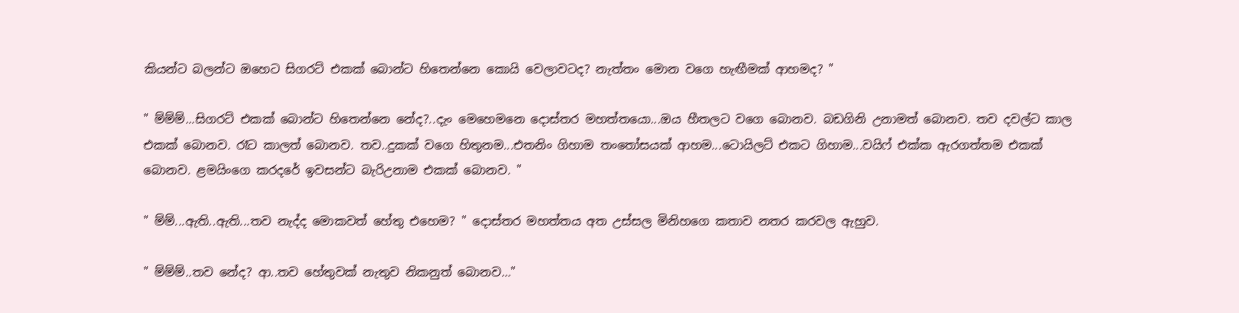කියන්ට බලන්ට ඔහෙට සිගරට් එකක් බොන්ට හිතෙන්නෙ කොයි වෙලාවටද? නැත්තං මොන වගෙ හැඟීමක් ආහමද? "

" ම්ම්ම්...සිගරට් එකක් බොන්ට හිතෙන්නෙ නේද?..දැං මෙහෙමනෙ දොස්තර මහත්තයො...ඔය හීතලට වගෙ බොනව. බඩගිනි උනාමත් බොනව. තව දවල්ට කාල එකක් බොනව. රෑට කාලත් බොනව. තව..දුකක් වගෙ හිතුනම...එතනිං ගිහාම තංතෝසයක් ආහම...ටොයිලට් එකට ගිහාම...වයිෆ් එක්ක ඇරගත්තම එකක් බොනව. ළමයිංගෙ කරදරේ ඉවසන්ට බැරිඋනාම එකක් බොනව. "

" ම්ම්...ඇති..ඇති...තව නැද්ද මොකවත් හේතු එහෙම? " දොස්තර මහත්තය අත උස්සල මිනිහගෙ කතාව නතර කරවල ඇහුව.

" ම්ම්ම්..තව නේද? ආ..තව හේතුවක් නැතුව නිකනුත් බොනව…"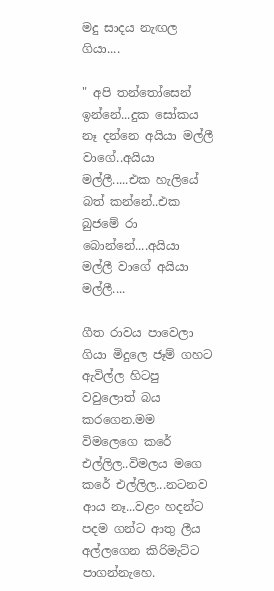මදු සාදය නැඟල ගියා....

" අපි තන්තෝසෙන් ඉන්නේ...දුක සෝකය නෑ දන්නෙ අයියා මල්ලී වාගේ..අයියා මල්ලී.....එක හැලියේ බත් කන්නේ..එක බුජමේ රා බොන්නේ....අයියා මල්ලී වාගේ අයියා මල්ලී....

ගීත රාවය පාවෙලා ගියා මිදුලෙ ජෑම් ගහට ඇවිල්ල හිටපු වවුලොත් බය කරගෙන.මම විමලෙගෙ කරේ එල්ලිල..විමලය මගෙ කරේ එල්ලිල...නටනව ආය නෑ...වළං හදන්ට පදම ගන්ට ආතු ලීය අල්ලගෙන කිරිමැට්ට පාගන්නැහෙ.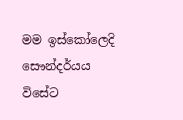මම ඉස්කෝලෙදි සෞන්දර්යය විසේට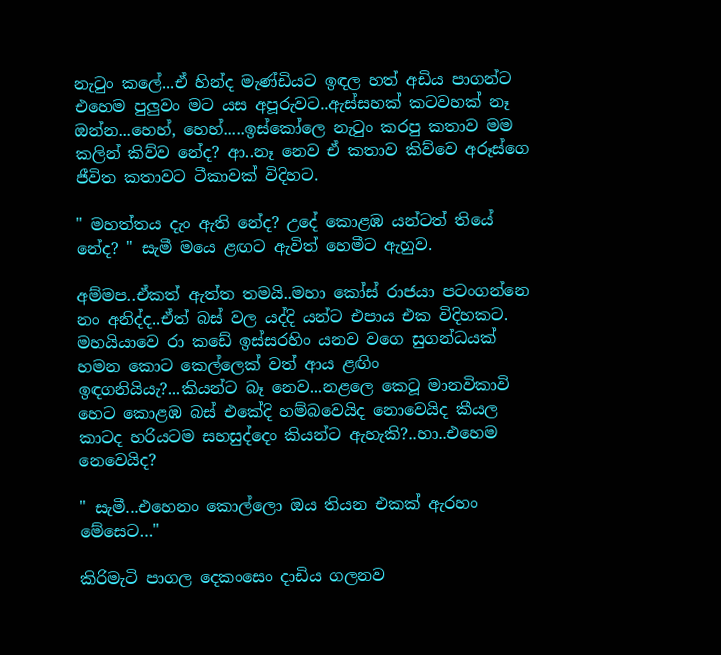නැටුං කලේ...ඒ හින්ද මැණ්ඩියට ඉඳල හත් අඩිය පාගන්ට එහෙම පුලුවං මට යස අපූරුවට..ඇස්සහක් කටවහක් නෑ ඔන්න...හෙහ්, හෙහ්.....ඉස්කෝලෙ නැටුං කරපු කතාව මම කලින් කිව්ව නේද? ආ..නෑ නෙව ඒ කතාව කිව්වෙ අරූස්ගෙ ජීවිත කතාවට ටීකාවක් විදිහට.

" මහත්තය දැං ඇති නේද? උදේ කොළඹ යන්ටත් තියේ නේද? " සැමී මයෙ ළඟට ඇවිත් හෙමීට ඇහුව.

අම්මප..ඒකත් ඇත්ත තමයි..මහා කෝස් රාජයා පටංගන්නෙ නං අනිද්ද..ඒත් බස් වල යද්දි යන්ට එපාය එක විදිහකට. මහයියාවෙ රා කඩේ ඉස්සරහිං යනව වගෙ සුගන්ධයක් හමන කොට කෙල්ලෙක් වත් ආය ළඟිං ඉඳගනියියැ?...කියන්ට බෑ නෙව...නළලෙ කෙටූ මානවිකාවි හෙට කොළඹ බස් එකේදි හම්බවෙයිද නොවෙයිද කීයල කාටද හරියටම සහසුද්දෙං කියන්ට ඇහැකි?..හා..එහෙම නෙවෙයිද?

" සැමී...එහෙනං කොල්ලො ඔය තියන එකක් ඇරහං මේසෙට…"

කිරිමැටි පාගල දෙකංසෙං දාඩිය ගලනව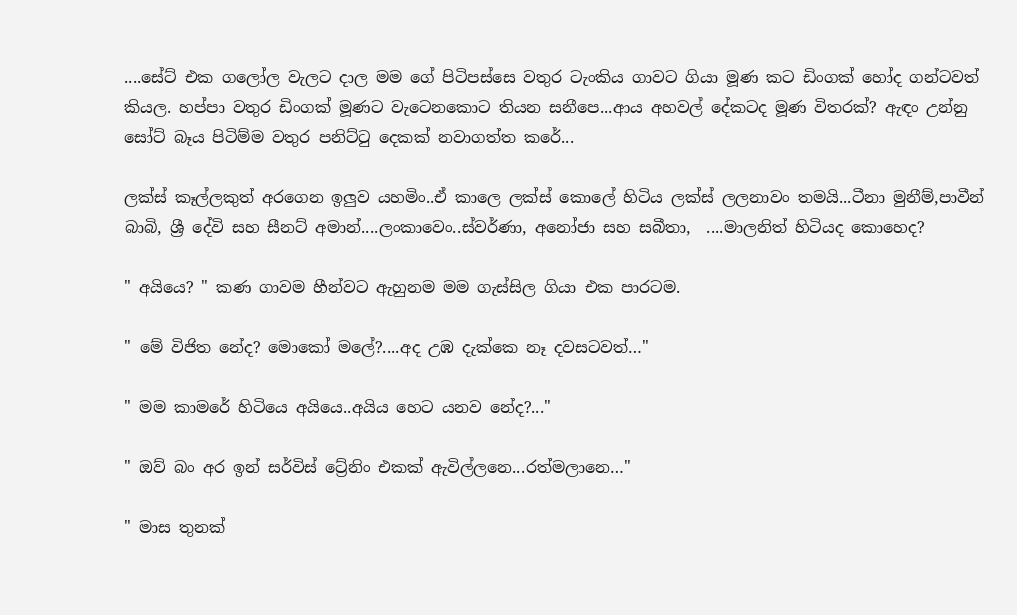....සේට් එක ගලෝල වැලට දාල මම ගේ පිටිපස්සෙ වතුර ටැංකිය ගාවට ගියා මූණ කට ඩිංගක් හෝද ගන්ටවත් කියල. හප්පා වතුර ඩිංගක් මූණට වැටෙනකොට තියන සනීපෙ...ආය අහවල් දේකටද මූණ විතරක්? ඇඳං උන්නු සෝට් බෑය පිටිම්ම වතුර පනිට්ටු දෙකක් නවාගත්ත කරේ...

ලක්ස් කෑල්ලකුත් අරගෙන ඉලුව යහමිං..ඒ කාලෙ ලක්ස් කොලේ හිටිය ලක්ස් ලලනාවං තමයි...ටීනා මුනීම්,පාවීන් බාබි, ශ්‍රී දේවි සහ සීනට් අමාන්....ලංකාවෙං..ස්වර්ණා, අනෝජා සහ සබීතා,  ....මාලනිත් හිටියද කොහෙද?

" අයියෙ? " කණ ගාවම හීන්වට ඇහුනම මම ගැස්සිල ගියා එක පාරටම.

" මේ විජිත නේද? මොකෝ මලේ?....අද උඹ දැක්කෙ නෑ දවසටවත්…"

" මම කාමරේ හිටියෙ අයියෙ..අයිය හෙට යනව නේද?..."

" ඔව් බං අර ඉන් සර්විස් ට්‍රේනිං එකක් ඇවිල්ලනෙ...රත්මලානෙ…"

" මාස තුනක්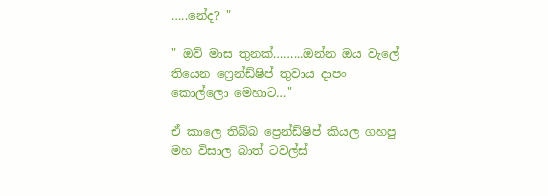…..නේද? "

" ඔව් මාස තුනක්……...ඔන්න ඔය වැලේ තියෙන ෆ්‍රෙන්ඩ්ෂිප් තුවාය දාපං කොල්ලො මෙහාට…"

ඒ කාලෙ තිබ්බ ප්‍රෙන්ඩ්ෂිප් කියල ගහපු මහ විසාල බාත් ටවල්ස්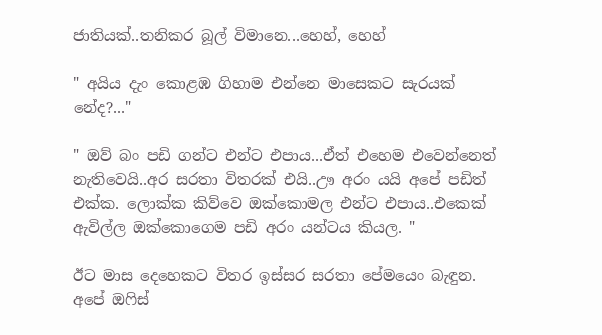ජාතියක්..තනිකර බූල් විමානෙ...හෙහ්, හෙහ්

" අයිය දැං කොළඹ ගිහාම එන්නෙ මාසෙකට සැරයක් නේද?..."

" ඔව් බං පඩි ගන්ට එන්ට එපාය...ඒත් එහෙම එවෙන්නෙත් නැතිවෙයි..අර සරතා විතරක් එයි..ඌ අරං යයි අපේ පඩිත් එක්ක. ලොක්ක කිව්වෙ ඔක්කොමල එන්ට එපාය..එකෙක් ඇවිල්ල ඔක්කොගෙම පඩි අරං යන්ටය කියල. "

ඊට මාස දෙහෙකට විතර ඉස්සර සරතා පේමයෙං බැඳුන. අපේ ඔෆිස්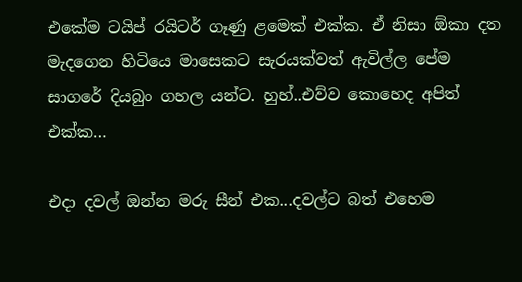එකේම ටයිප් රයිටර් ගෑණු ළමෙක් එක්ක. ඒ නිසා ඕකා දත මැදගෙන හිටියෙ මාසෙකට සැරයක්වත් ඇවිල්ල පේම සාගරේ දියබුං ගහල යන්ට. හුහ්..එව්ව කොහෙද අපිත් එක්ක…

එදා දවල් ඔන්න මරු සීන් එක...දවල්ට බත් එහෙම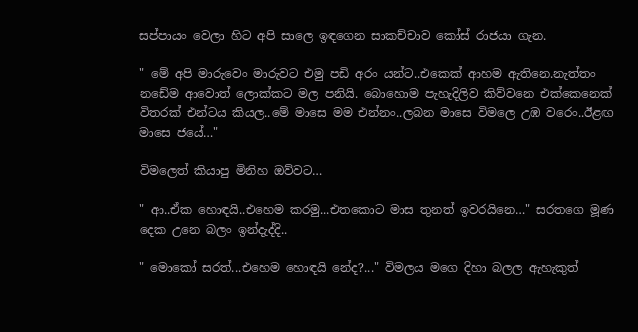සප්පායං වෙලා හිට අපි සාලෙ ඉඳගෙන සාකච්චාව කෝස් රාජයා ගැන.

" මේ අපි මාරුවෙං මාරුවට එමු පඩි අරං යන්ට..එකෙක් ආහම ඇතිනෙ.නැත්තං නඩේම ආවොත් ලොක්කට මල පනියි. බොහොම පැහැදිලිව කිව්වනෙ එක්කෙනෙක් විතරක් එන්ටය කියල..මේ මාසෙ මම එන්නං..ලබන මාසෙ විමලෙ උඹ වරෙං..ඊළඟ මාසෙ ජයේ…"

විමලෙත් කියාපු මිනිහ ඔව්වට…

" ආ..ඒක හොඳයි..එහෙම කරමු...එතකොට මාස තුනත් ඉවරයිනෙ…" සරතගෙ මූණ දෙක උනෙ බලං ඉන්දැද්දි..

" මොකෝ සරත්...එහෙම හොඳයි නේද?..." විමලය මගෙ දිහා බලල ඇහැකුත්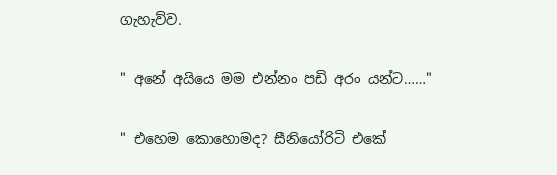ගැහැව්ව.

" අනේ අයියෙ මම එන්නං පඩි අරං යන්ට……"

" එහෙම කොහොමද? සීනියෝරිටි එකේ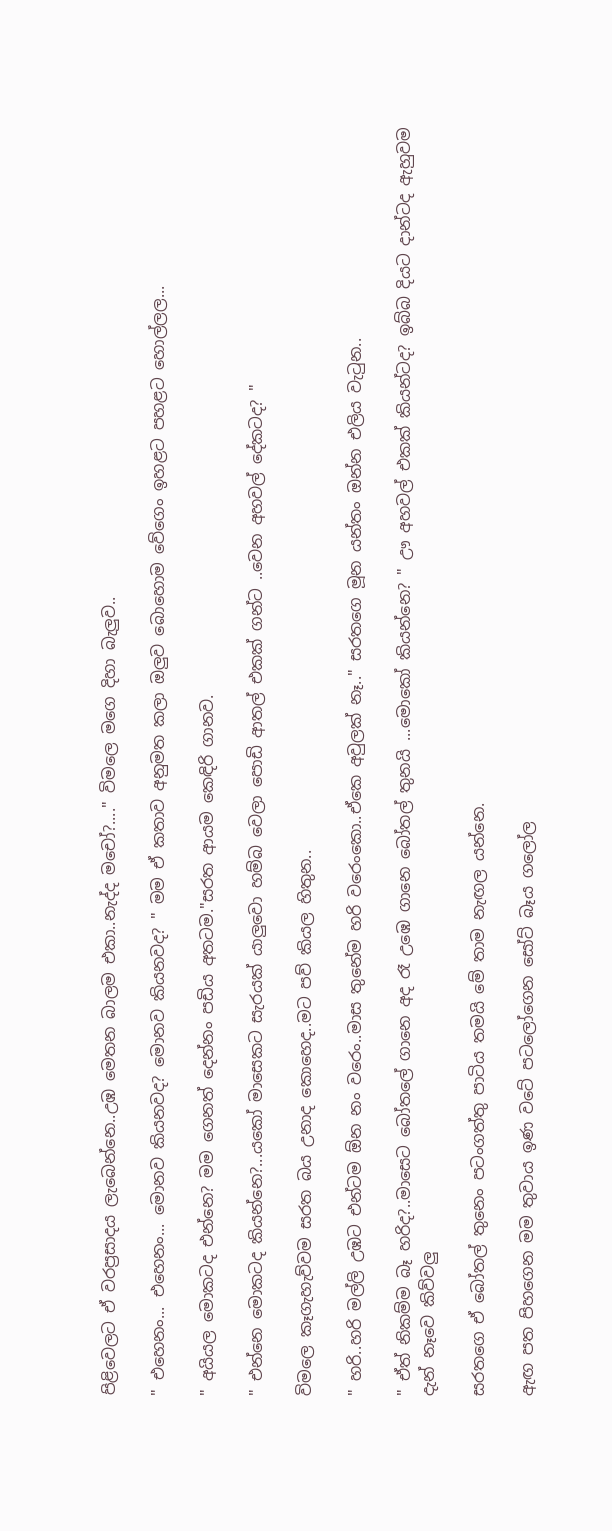පිළිවෙලට ඒ වරප්‍රසාදය ලැබෙන්නෙ..උඹ මෙතන බාලම එකා..නැද්ද මචෝ?...." විමලෙ මගෙ දිහා බැලුව..

" එහෙනං... එහෙනං... මොනව කියනවද? මොනව කියනවද? " මම ඒ කතාව අනුමත කලා ඔලුව බොහොම වේගෙං ඉහළට පහළට හොල්ලල...

" අයියල මොකටද එන්නෙ? මම ගෙනත් දෙන්නං පඩිය අතටම."සරත ආයම කෙඳිරි ගානව.

" එන්නෙ මොකටද කියන්නෙ?...යකෝ මාසෙකට සැරයක් යාලුවො හම්බ වෙලා පොඩි ආතල් එකක් ගන්ට ..වෙන අහවල් දේකටද? "

විමලෙ කෑගැහැව්වම සරත බය උනාද කොහෙද..මට පව් කියල හිතුන..

" හරි..හරි මල්ලි උඹට එන්ටම ඕන නං වරෙං..මාස තුනේම හරි වරෙංකො..ඒකෙ අවුලක් නෑ.." සරතගෙ මූන යන්තං ඔන්න එලිය වැටුන..

" ඒත් නිකම්ම බෑ හරිද?..මාසෙට බෝතලේ ගානෙ අද රෑ උඹෙ ගානෙ බෝතල් තුනයි ...මොකෝ කියන්නෙ? " ඌ අහවල් එකක් කියන්ටද? ඉබ්බ දියට දාන්ටද ඇහුවම දැන් නෑවෙ කිව්වලු

සරතගෙ ඒ බෝතල් තුනෙං පටංගත්තු පාටිය තමයි මේ තාම නැඟල යන්නෙ.

ඇඟ පත පිහගෙන මම තුවාය ඉණ වටේ පටලෝගෙන සෝට් බෑය ගලෝල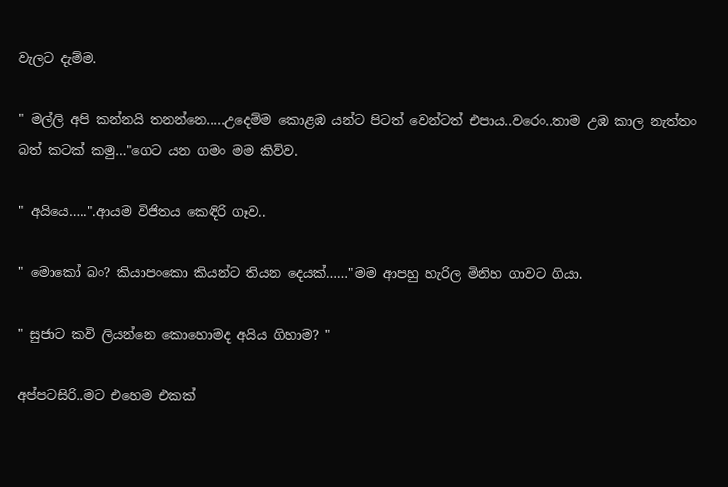වැලට දැම්ම.

" මල්ලි අපි කන්නයි තනන්නෙ.....උදෙම්ම කොළඹ යන්ට පිටත් වෙන්ටත් එපාය..වරෙං..තාම උඹ කාල නැත්තං බත් කටක් කමු…"ගෙට යන ගමං මම කිව්ව.

" අයියෙ…..".ආයම විජිතය කෙඳිරි ගෑව..

" මොකෝ බං? කියාපංකො කියන්ට තියන දෙයක්……"මම ආපහු හැරිල මිනිහ ගාවට ගියා.

" සුජාට කවි ලියන්නෙ කොහොමද අයිය ගිහාම? "

අප්පටසිරි..මට එහෙම එකක්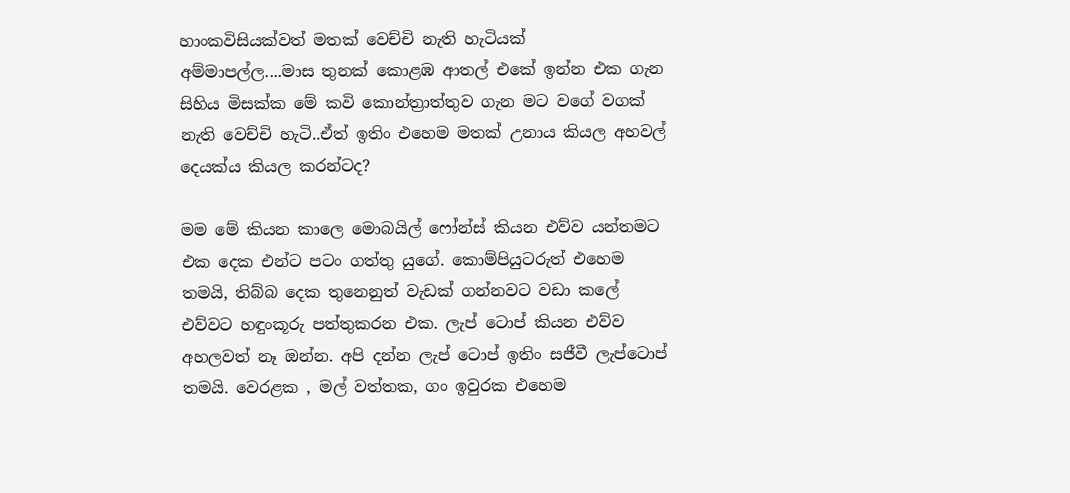හාංකවිසියක්වත් මතක් වෙච්චි නැති හැටියක් අම්මාපල්ල....මාස තුනක් කොළඹ ආතල් එකේ ඉන්න එක ගැන සිහිය මිසක්ක මේ කවි කොන්ත්‍රාත්තුව ගැන මට වගේ වගක් නැති වෙච්චි හැටි..ඒත් ඉතිං එහෙම මතක් උනාය කියල අහවල් දෙයක්ය කියල කරන්ටද?

මම මේ කියන කාලෙ මොබයිල් ෆෝන්ස් කියන එව්ව යන්තමට එක දෙක එන්ට පටං ගත්තු යුගේ. කොම්පියුටරුත් එහෙම තමයි, තිබ්බ දෙක තුනෙනුත් වැඩක් ගන්නවට වඩා කලේ එව්වට හඳුංකූරු පත්තුකරන එක. ලැප් ටොප් කියන එව්ව අහලවත් නෑ ඔන්න. අපි දන්න ලැප් ටොප් ඉතිං සජීවී ලැප්ටොප් තමයි. වෙරළක , මල් වත්තක, ගං ඉවුරක එහෙම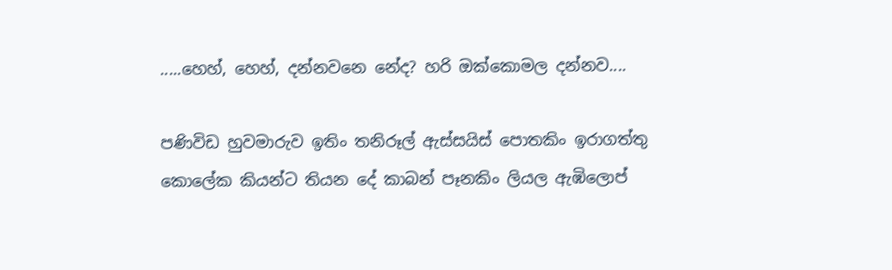.....හෙහ්, හෙහ්, දන්නවනෙ නේද? හරි ඔක්කොමල දන්නව....

පණිවිඩ හුවමාරුව ඉතිං තනිරූල් ඇස්සයිස් පොතකිං ඉරාගත්තු කොලේක කියන්ට තියන දේ කාබන් පෑනකිං ලියල ඇඹිලොප්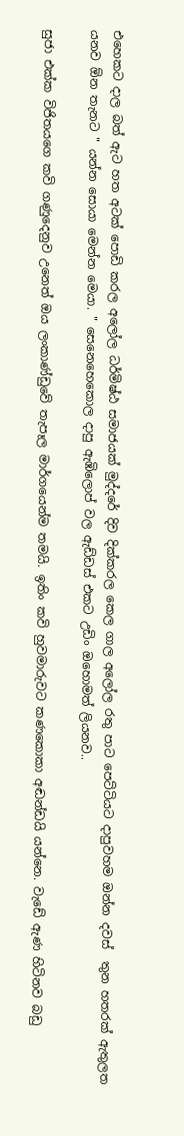එහෙකට දාල බත් ඇට හත අටක් පොඩි කරල අලෝල ධර්මිෂ්ඨ සමාජයක් මුද්දරේ දිව දික්කරල කෙල ගාල අලෝල රතු පාට පෙට්ටියට දාපුවහම ඔන්න දවස්  තුන හතරක් ඇතුලත යනව ඕන තැනට " යන්න සොයා මෙන්න මෙයා. " සෙනෙහෙකොල දාපු ඇඹිලොප් වල ඇඩ්ඩස් එකට උඩිං ඔහොමත් ලියනව..

සුජා එක්ක විජිතයගෙ කවි ගණුදෙනුව උනෙත් ඔය ලංකාණ්ඩුවේ තැපෑල මාර්ගයෙන්ම තමයි. ඉතිං කවි හුවමාරුවට කණකොකා අඬන්ඩයි යන්නෙ. වැඩේ ඇණ හිටිනව බඩු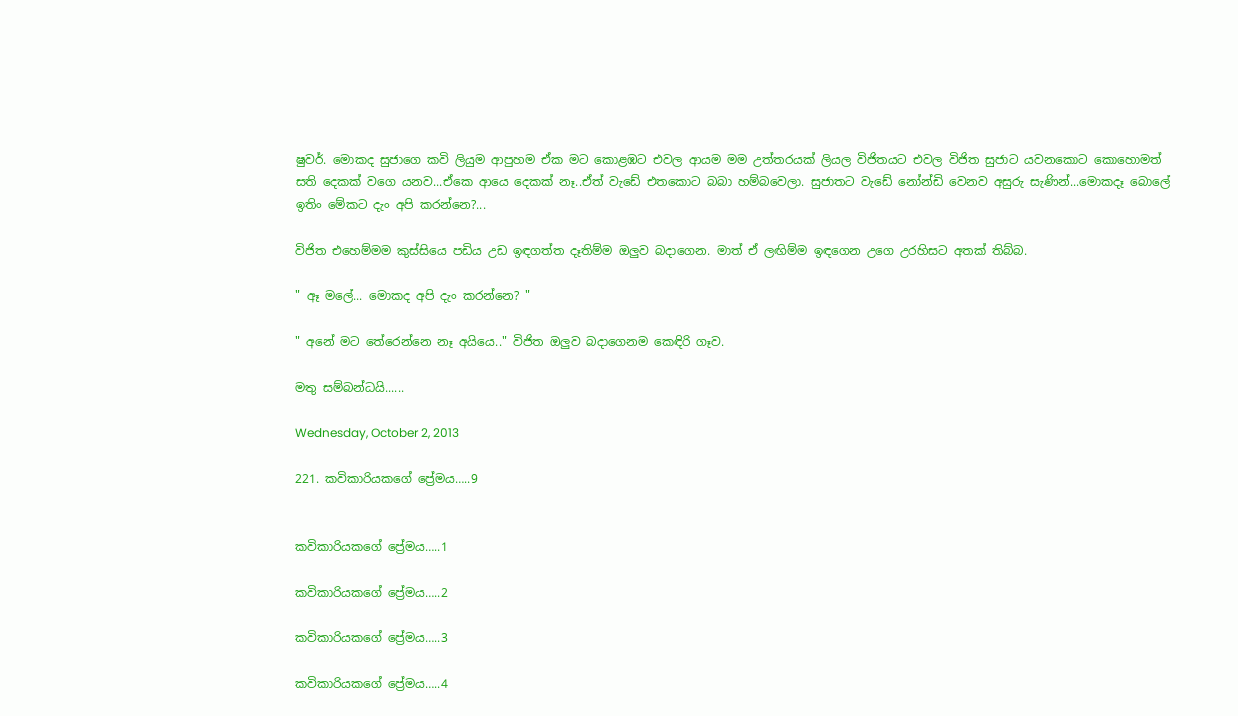ෂුවර්. මොකද සුජාගෙ කවි ලියුම ආපුහම ඒක මට කොළඹට එවල ආයම මම උත්තරයක් ලියල විජිතයට එවල විජිත සුජාට යවනකොට කොහොමත් සති දෙකක් වගෙ යනව...ඒකෙ ආයෙ දෙකක් නෑ..ඒත් වැඩේ එතකොට බබා හම්බවෙලා. සුජාතට වැඩේ නෝන්ඩි වෙනව අසුරු සැණින්...මොකදෑ බොලේ ඉතිං මේකට දැං අපි කරන්නෙ?...

විජිත එහෙම්මම කුස්සියෙ පඩිය උඩ ඉඳගත්ත දෑතිම්ම ඔලුව බදාගෙන. මාත් ඒ ලඟිම්ම ඉඳගෙන උගෙ උරහිසට අතක් තිබ්බ.

" ඈ මලේ... මොකද අපි දැං කරන්නෙ? "

" අනේ මට තේරෙන්නෙ නෑ අයියෙ.." විජිත ඔලුව බදාගෙනම කෙඳිරි ගෑව.

මතු සම්බන්ධයි......

Wednesday, October 2, 2013

221. කවිකාරියකගේ ප්‍රේමය…..9


කවිකාරියකගේ ප්‍රේමය…..1

කවිකාරියකගේ ප්‍රේමය…..2

කවිකාරියකගේ ප්‍රේමය…..3

කවිකාරියකගේ ප්‍රේමය…..4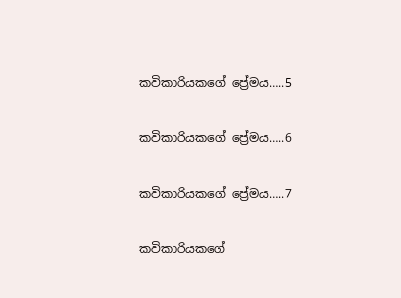කවිකාරියකගේ ප්‍රේමය…..5

කවිකාරියකගේ ප්‍රේමය…..6

කවිකාරියකගේ ප්‍රේමය…..7

කවිකාරියකගේ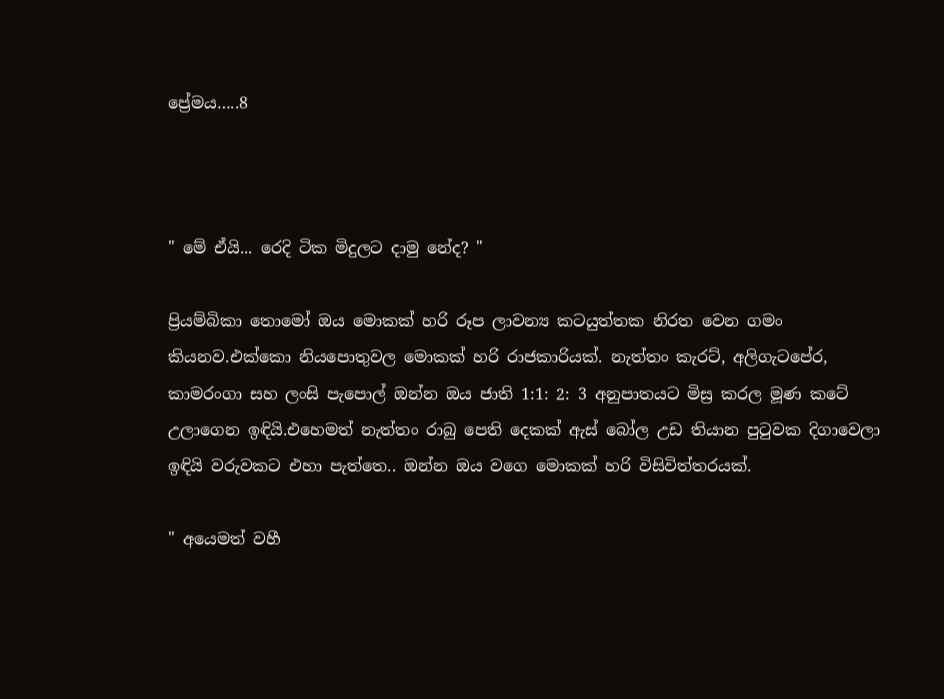ප්‍රේමය…..8



" මේ ඒයි... රෙදි ටික මිදුලට දාමු නේද? "

ප්‍රියම්බිකා තොමෝ ඔය මොකක් හරි රූප ලාවන්‍ය කටයුත්තක නිරත වෙන ගමං කියනව.එක්කො නියපොතුවල මොකක් හරි රාජකාරියක්. නැත්තං කැරට්, අලිගැටපේර, කාමරංගා සහ ලංසි පැපොල් ඔන්න ඔය ජාති 1:1: 2: 3 අනුපාතයට මිස්‍ර කරල මූණ කටේ උලාගෙන ඉඳියි.එහෙමත් නැත්තං රාබු පෙති දෙකක් ඇස් බෝල උඩ තියාන පුටුවක දිගාවෙලා ඉඳියි වරුවකට එහා පැත්තෙ.. ඔන්න ඔය වගෙ මොකක් හරි විසිවිත්තරයක්.

" අයෙමත් වහී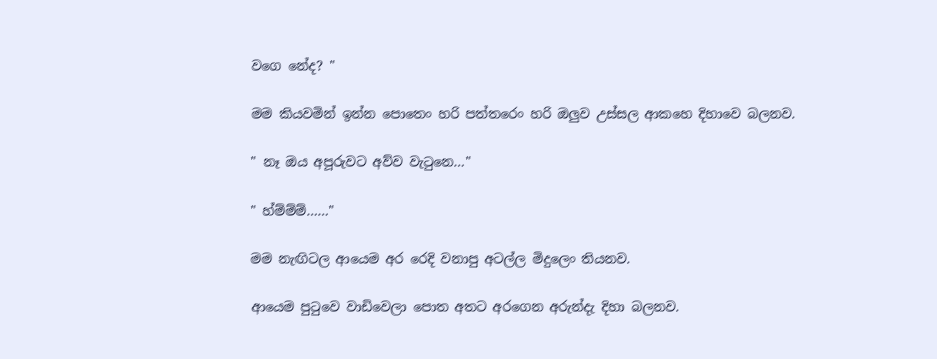වගෙ නේද? "

මම කියවමින් ඉන්න පොතෙං හරි පත්තරෙං හරි ඔලුව උස්සල ආකහෙ දිහාවෙ බලනව.

" නෑ ඔය අපූරුවට අව්ව වැටුනෙ…"

" හ්ම්ම්ම්……"

මම නැඟිටල ආයෙම අර රෙදි වනාපු අටල්ල මිදුලෙං තියනව.

ආයෙම පුටුවෙ වාඩිවෙලා පොත අතට අරගෙන අරුන්දැ දිහා බලනව.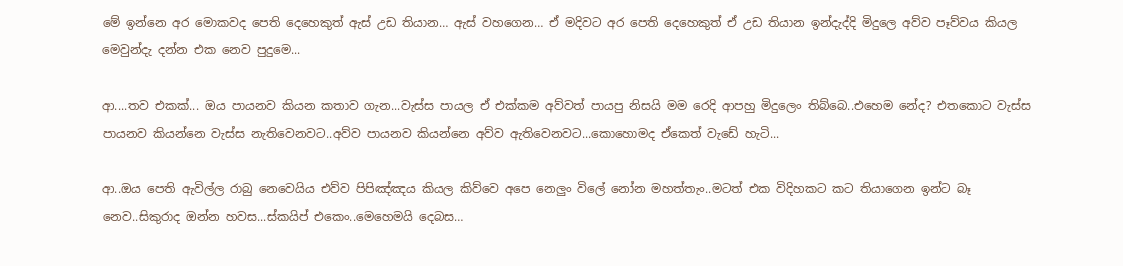මේ ඉන්නෙ අර මොකවද පෙති දෙහෙකුත් ඇස් උඩ තියාන… ඇස් වහගෙන… ඒ මදිවට අර පෙති දෙහෙකුත් ඒ උඩ තියාන ඉන්දැද්දි මිදුලෙ අව්ව පෑව්වය කියල මෙවුන්දැ දන්න එක නෙව පුදුමෙ...

ආ....තව එකක්... ඔය පායනව කියන කතාව ගැන...වැස්ස පායල ඒ එක්කම අව්වත් පායපු නිසයි මම රෙදි ආපහු මිදුලෙං තිබ්බෙ..එහෙම නේද? එතකොට වැස්ස පායනව කියන්නෙ වැස්ස නැතිවෙනවට..අව්ව පායනව කියන්නෙ අව්ව ඇතිවෙනවට...කොහොමද ඒකෙත් වැඩේ හැටි...

ආ..ඔය පෙති ඇවිල්ල රාබු නෙවෙයිය එව්ව පිපිඤ්ඤය කියල කිව්වෙ අපෙ නෙලුං විලේ නෝන මහත්තැං..මටත් එක විදිහකට කට තියාගෙන ඉන්ට බෑ නෙව..සිකුරාද ඔන්න හවස...ස්කයිප් එකෙං..මෙහෙමයි දෙබස…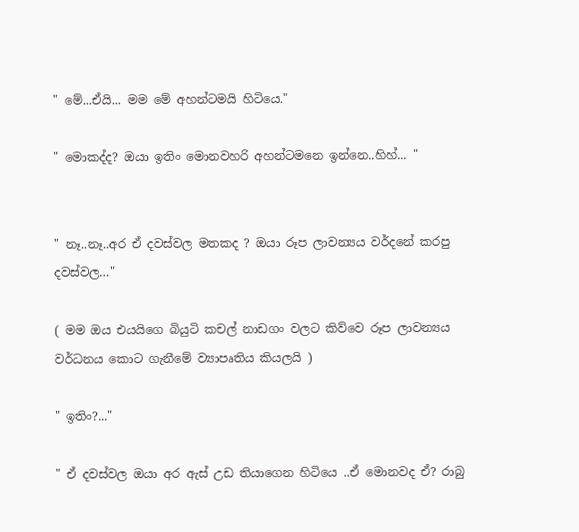" මේ...ඒයි... මම මේ අහන්ටමයි හිටියෙ."

" මොකද්ද? ඔයා ඉතිං මොනවහරි අහන්ටමනෙ ඉන්නෙ..හිහ්... "


" නෑ..නෑ..අර ඒ දවස්වල මතකද ? ඔයා රූප ලාවන්‍යය වර්දනේ කරපු දවස්වල…"

( මම ඔය එයයිගෙ බියුටි කචල් නාඩගං වලට කිව්වෙ රූප ලාවන්‍යය වර්ධනය කොට ගැනීමේ ව්‍යාපෘතිය කියලයි )

" ඉතිං?..."

" ඒ දවස්වල ඔයා අර ඇස් උඩ තියාගෙන හිටියෙ ..ඒ මොනවද ඒ? රාබු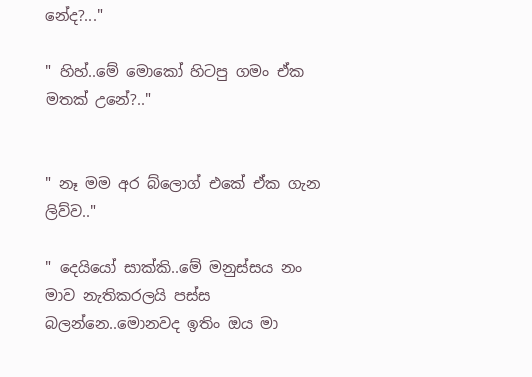නේද?..."

" හිහ්..මේ මොකෝ හිටපු ගමං ඒක මතක් උනේ?.."


" නෑ මම අර බ්ලොග් එකේ ඒක ගැන ලිව්ව.."

" දෙයියෝ සාක්කි..මේ මනුස්සය නං මාව නැතිකරලයි පස්ස බලන්නෙ..මොනවද ඉතිං ඔය මා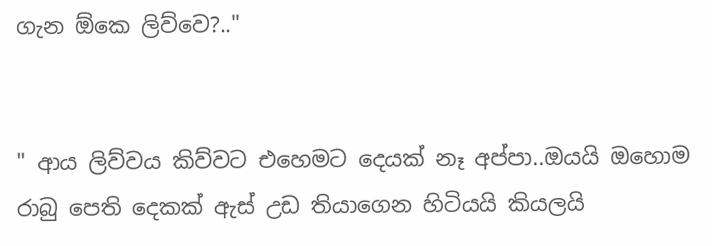ගැන ඕකෙ ලිව්වෙ?.."


" ආය ලිව්වය කිව්වට එහෙමට දෙයක් නෑ අප්පා..ඔයයි ඔහොම රාබු පෙති දෙකක් ඇස් උඩ තියාගෙන හිටියයි කියලයි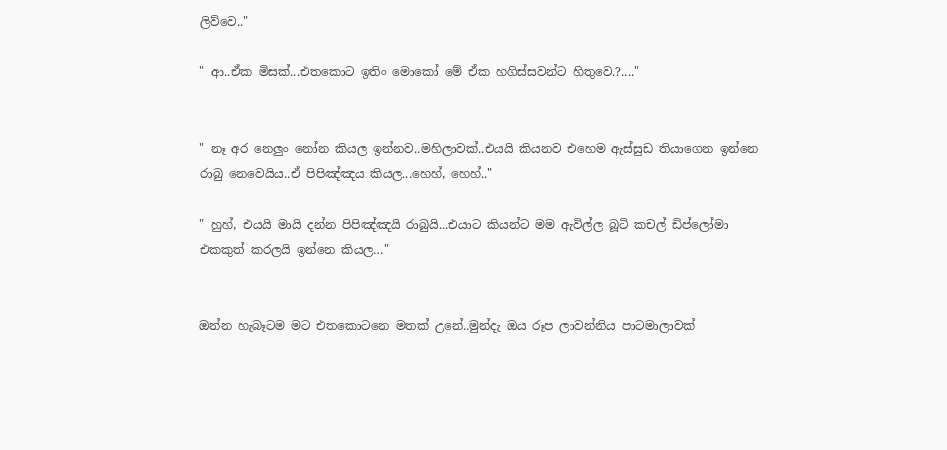ලිව්වෙ.."

" ආ..ඒක මිසක්...එතකොට ඉතිං මොකෝ මේ ඒක හගිස්සවන්ට හිතුවෙ.?...."


" නෑ අර නෙලුං නෝන කියල ඉන්නව..මහිලාවක්..එයයි කියනව එහෙම ඇස්සුඩ තියාගෙන ඉන්නෙ රාබු නෙවෙයිය..ඒ පිපිඤ්ඤය කියල...හෙහ්, හෙහ්.."

" හුහ්, එයයි මායි දන්න පිපිඤ්ඤයි රාබුයි...එයාට කියන්ට මම ඇවිල්ල බූටි කචල් ඩිප්ලෝමා එකකුත් කරලයි ඉන්නෙ කියල…"


ඔන්න හැබෑටම මට එතකොටනෙ මතක් උනේ..මුන්දැ ඔය රූප ලාවන්නිය පාටමාලාවක්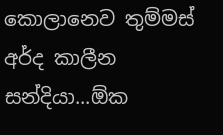කොලානෙව තුම්මස් අර්ද කාලීන සන්දියා...ඕක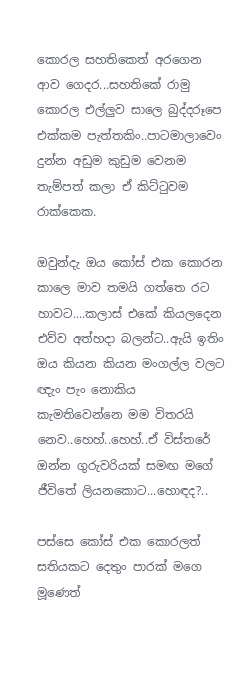කොරල සහතිකෙත් අරගෙන ආව ගෙදර...සහතිකේ රාමු කොරල එල්ලුව සාලෙ බුද්දරූපෙ එක්කම පැත්තකිං..පාටමාලාවෙං දුන්න අඩුම කුඩුම වෙනම තැම්පත් කලා ඒ කිට්ටුවම රාක්කෙක.

ඔවුන්දැ ඔය කෝස් එක කොරන කාලෙ මාව තමයි ගත්තෙ රට හාවට....කලාස් එකේ කියලදෙන එව්ව අත්හදා බලන්ට..ඇයි ඉතිං ඔය කියන කියන මංගල්ල වලට ඥැං පැං නොකිය කැමතිවෙන්නෙ මම විතරයි නෙව..හෙහ්..හෙහ්..ඒ විස්තරේ ඔන්න ගුරුවරියක් සමඟ මගේ ජීවිතේ ලියනකොට...හොඳද?..

පස්සෙ කෝස් එක කොරලත් සතියකට දෙතුං පාරක් මගෙ මූණෙත්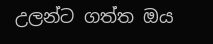උලන්ට ගත්ත ඔය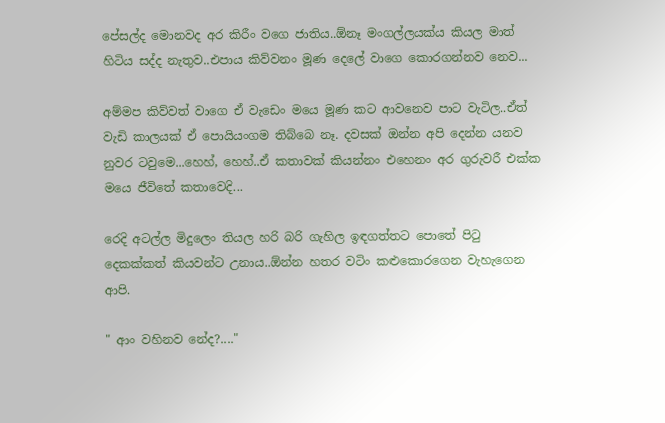පේසල්ද මොනවද අර කිරීං වගෙ ජාතිය..ඕනෑ මංගල්ලයක්ය කියල මාත් හිටිය සද්ද නැතුව..එපාය කිව්වනං මූණ දෙලේ වාගෙ කොරගන්නව නෙව...

අම්මප කිව්වත් වාගෙ ඒ වැඩෙං මයෙ මූණ කට ආවනෙව පාට වැටිල..ඒත් වැඩි කාලයක් ඒ පොයියංගම තිබ්බෙ නෑ. දවසක් ඔන්න අපි දෙන්න යනව නුවර ටවුමෙ...හෙහ්, හෙහ්..ඒ කතාවක් කියන්නං එහෙනං අර ගුරුවරී එක්ක මයෙ ජීවිතේ කතාවෙදි...

රෙදි අටල්ල මිදුලෙං තියල හරි බරි ගැහිල ඉඳගත්තට පොතේ පිටු දෙකක්කත් කියවන්ට උනාය..ඕන්න හතර වටිං කළුකොරගෙන වැහැගෙන ආපි.

" ආං වහිනව නේද?...."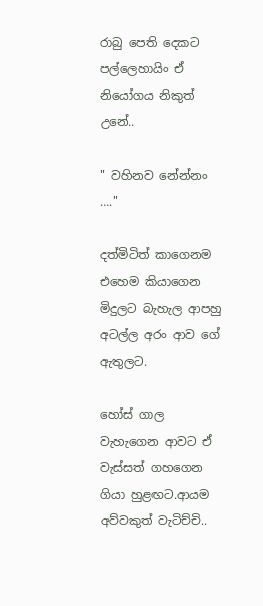රාබු පෙති දෙකට පල්ලෙහායිං ඒ නියෝගය නිකුත් උනේ..

" වහිනව නේන්නං …."

දත්මිටිත් කාගෙනම එහෙම කියාගෙන මිදුලට බැහැල ආපහු අටල්ල අරං ආව ගේ ඇතුලට.

හෝස් ගාල වැහැගෙන ආවට ඒ වැස්සත් ගහගෙන ගියා හුළඟට.ආයම අව්වකුත් වැටිච්චි..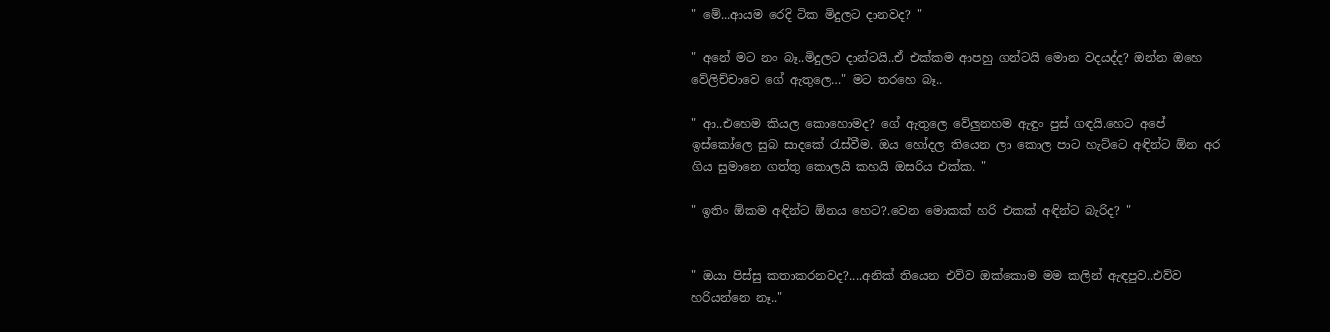" මේ...ආයම රෙදි ටික මිදුලට දානවද? "

" අනේ මට නං බෑ..මිදුලට දාන්ටයි..ඒ එක්කම ආපහු ගන්ටයි මොන වදයද්ද? ඔන්න ඔහෙ වේලිච්චාවෙ ගේ ඇතුලෙ…" මට තරහෙ බෑ..

" ආ..එහෙම කියල කොහොමද? ගේ ඇතුලෙ වේලුනහම ඇඳුං පුස් ගඳයි.හෙට අපේ ඉස්කෝලෙ සුබ සාදකේ රැස්වීම. ඔය හෝදල තියෙන ලා කොල පාට හැට්ටෙ අඳින්ට ඕන අර ගිය සුමානෙ ගත්තු කොලයි කහයි ඔසරිය එක්ක. "

" ඉතිං ඕකම අඳින්ට ඕනය හෙට?.වෙන මොකක් හරි එකක් අඳින්ට බැරිද? "


" ඔයා පිස්සු කතාකරනවද?....අනික් තියෙන එව්ව ඔක්කොම මම කලින් ඇඳපුව..එව්ව හරියන්නෙ නෑ.."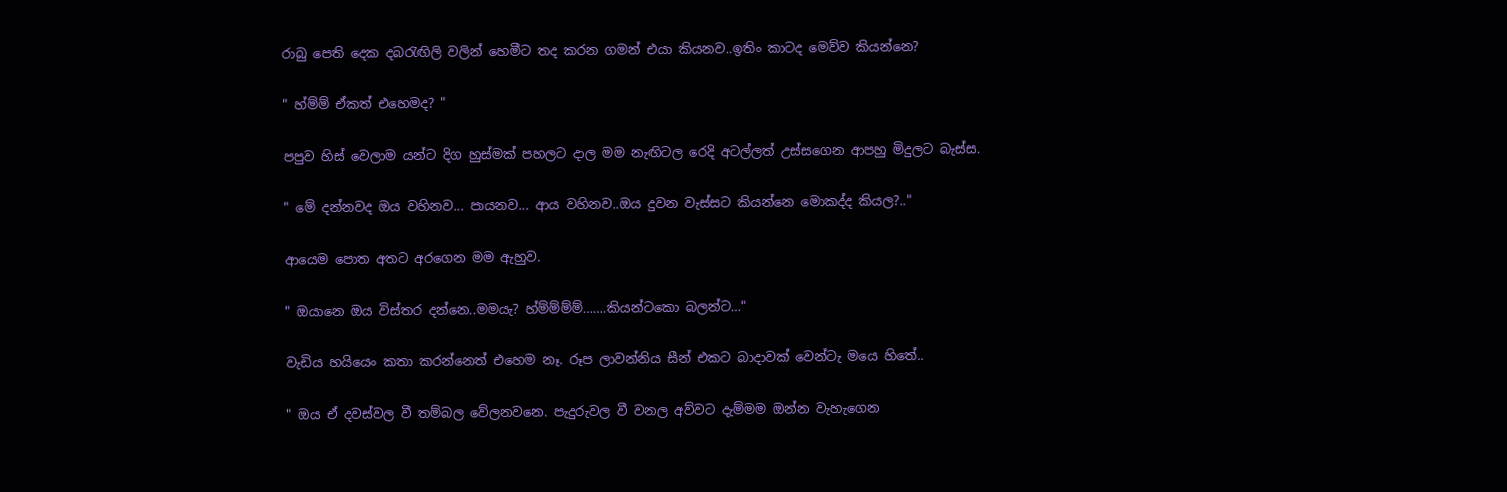රාබු පෙති දෙක දබරැඟිලි වලින් හෙමීට තද කරන ගමන් එයා කියනව..ඉතිං කාටද මෙව්ව කියන්නෙ?

" හ්ම්ම් ඒකත් එහෙමද? "

පපුව හිස් වෙලාම යන්ට දිග හුස්මක් පහලට දාල මම නැඟිටල රෙදි අටල්ලත් උස්සගෙන ආපහු මිදුලට බැස්ස.

" මේ දන්නවද ඔය වහිනව... පායනව... ආය වහිනව..ඔය දුවන වැස්සට කියන්නෙ මොකද්ද කියල?.."

ආයෙම පොත අතට අරගෙන මම ඇහුව.

" ඔයානෙ ඔය විස්තර දන්නෙ..මමයැ? හ්ම්ම්ම්ම්…….කියන්ටකො බලන්ට…"

වැඩිය හයියෙං කතා කරන්නෙත් එහෙම නෑ. රූප ලාවන්නිය සීන් එකට බාදාවක් වෙන්ටැ මයෙ හිතේ..

" ඔය ඒ දවස්වල වී තම්බල වේලනවනෙ. පැදුරුවල වී වනල අව්වට දැම්මම ඔන්න වැහැගෙන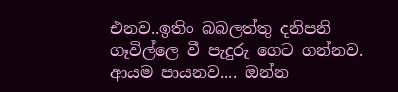එනව..ඉතිං බබලත්තු දනිපනි ගෑවිල්ලෙ වී පැදුරු ගෙට ගන්නව. ආයම පායනව.... ඔන්න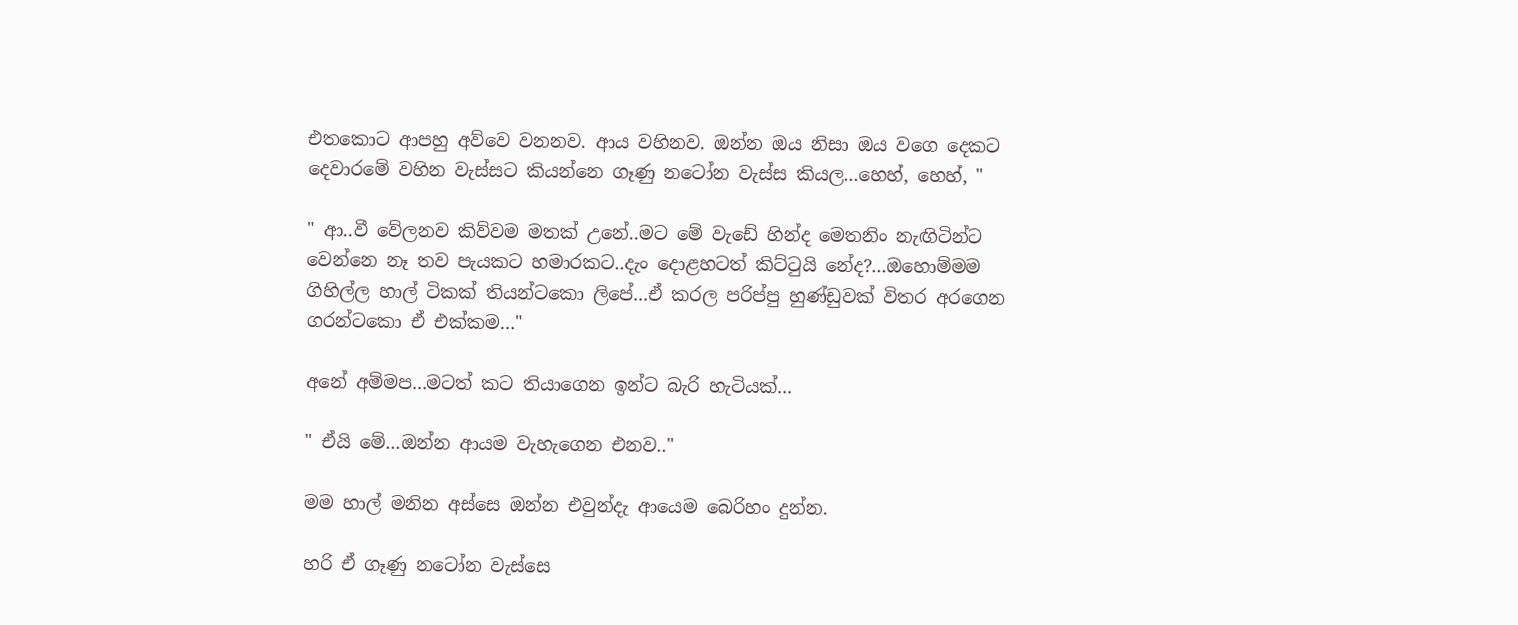එතකොට ආපහු අව්වෙ වනනව. ආය වහිනව. ඔන්න ඔය නිසා ඔය වගෙ දෙකට දෙවාරමේ වහින වැස්සට කියන්නෙ ගෑණු නටෝන වැස්ස කියල...හෙහ්, හෙහ්, "

" ආ..වී වේලනව කිව්වම මතක් උනේ..මට මේ වැඩේ හින්ද මෙතනිං නැඟිටින්ට වෙන්නෙ නෑ තව පැයකට හමාරකට..දැං දොළහටත් කිට්ටුයි නේද?...ඔහොම්මම ගිහිල්ල හාල් ටිකක් තියන්ටකො ලිපේ...ඒ කරල පරිප්පු හුණ්ඩුවක් විතර අරගෙන ගරන්ටකො ඒ එක්කම…"

අනේ අම්මප...මටත් කට තියාගෙන ඉන්ට බැරි හැටියක්...

" ඒයි මේ...ඔන්න ආයම වැහැගෙන එනව.."

මම හාල් මනින අස්සෙ ඔන්න එවුන්දැ ආයෙම බෙරිහං දුන්න.

හරි ඒ ගෑණු නටෝන වැස්සෙ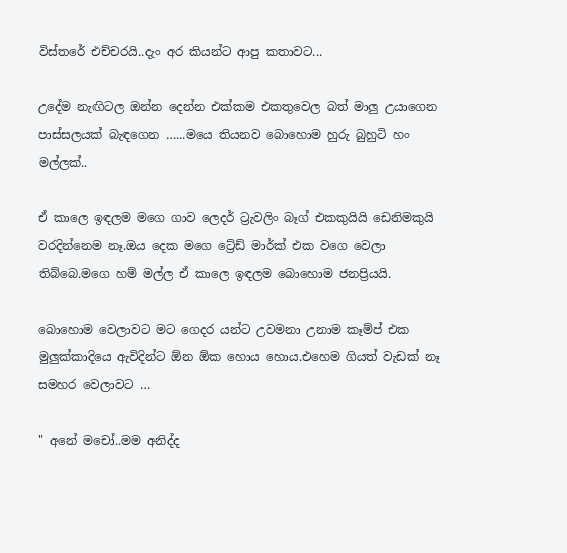විස්තරේ එච්චරයි..දැං අර කියන්ට ආපු කතාවට...

උදේම නැඟිටල ඔන්න දෙන්න එක්කම එකතුවෙල බත් මාලු උයාගෙන පාස්සලයක් බැඳගෙන …...මයෙ තියනව බොහොම හුරු බුහුටි හං මල්ලක්..

ඒ කාලෙ ඉඳලම මගෙ ගාව ලෙදර් ට්‍රැවලිං බෑග් එකකුයියි ඩෙනිමකුයි වරදින්නෙම නෑ.ඔය දෙක මගෙ ට්‍රේඩ් මාර්ක් එක වගෙ වෙලා තිබ්බෙ.මගෙ හම් මල්ල ඒ කාලෙ ඉඳලම බොහොම ජනප්‍රියයි.

බොහොම වෙලාවට මට ගෙදර යන්ට උවමනා උනාම කෑම්ප් එක මුලුක්කාදියෙ ඇවිදින්ට ඕන ඕක හොය හොය.එහෙම ගියත් වැඩක් නෑ සමහර වෙලාවට …

" අනේ මචෝ..මම අනිද්ද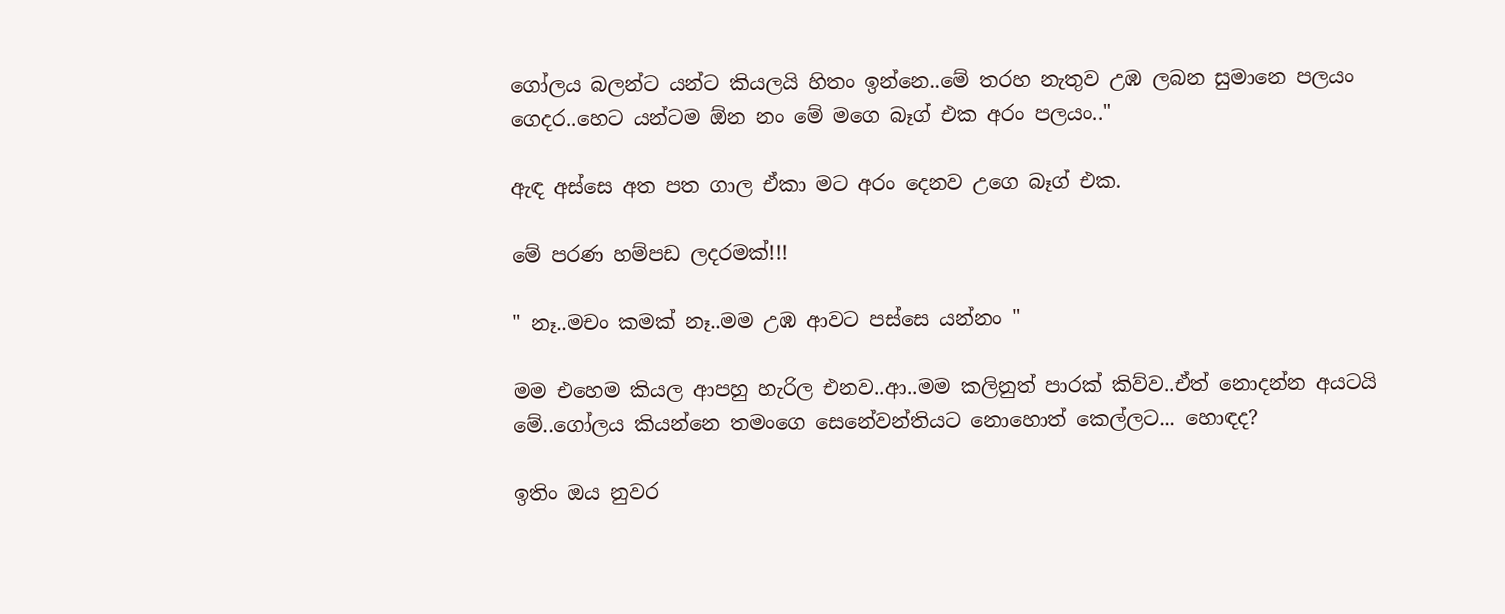ගෝලය බලන්ට යන්ට කියලයි හිතං ඉන්නෙ..මේ තරහ නැතුව උඹ ලබන සුමානෙ පලයං ගෙදර..හෙට යන්ටම ඕන නං මේ මගෙ බෑග් එක අරං පලයං.."

ඇඳ අස්සෙ අත පත ගාල ඒකා මට අරං දෙනව උගෙ බෑග් එක.

මේ පරණ හම්පඩ ලදරමක්!!!

" නෑ..මචං කමක් නෑ..මම උඹ ආවට පස්සෙ යන්නං "

මම එහෙම කියල ආපහු හැරිල එනව..ආ..මම කලිනුත් පාරක් කිව්ව..ඒත් නොදන්න අයටයි මේ..ගෝලය කියන්නෙ තමංගෙ සෙනේවන්තියට නොහොත් කෙල්ලට... හොඳද?

ඉතිං ඔය නුවර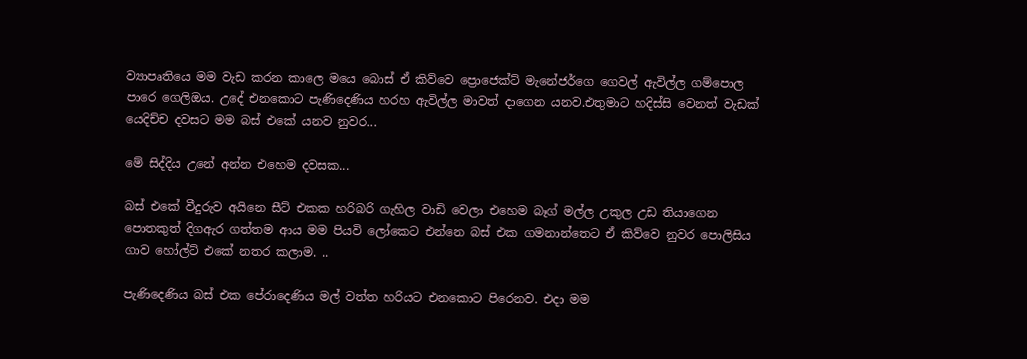ව්‍යාපෘතියෙ මම වැඩ කරන කාලෙ මයෙ බොස් ඒ කිව්වෙ ප්‍රොජෙක්ට් මැනේජර්ගෙ ගෙවල් ඇවිල්ල ගම්පොල පාරෙ ගෙලිඔය. උදේ එනකොට පැණිදෙණිය හරහ ඇවිල්ල මාවත් දාගෙන යනව.එතුමාට හදිස්සි වෙනත් වැඩක් යෙදිච්ච දවසට මම බස් එකේ යනව නුවර...

මේ සිද්දිය උනේ අන්න එහෙම දවසක...

බස් එකේ වීදුරුව අයිනෙ සීට් එකක හරිබරි ගැහිල වාඩි වෙලා එහෙම බෑග් මල්ල උකුල උඩ තියාගෙන පොතකුත් දිගඇර ගත්තම ආය මම පියවි ලෝකෙට එන්නෙ බස් එක ගමනාන්තෙට ඒ කිව්වෙ නුවර පොලිසිය ගාව හෝල්ට් එකේ නතර කලාම. ..

පැණිදෙණිය බස් එක පේරාදෙණිය මල් වත්ත හරියට එනකොට පිරෙනව. එදා මම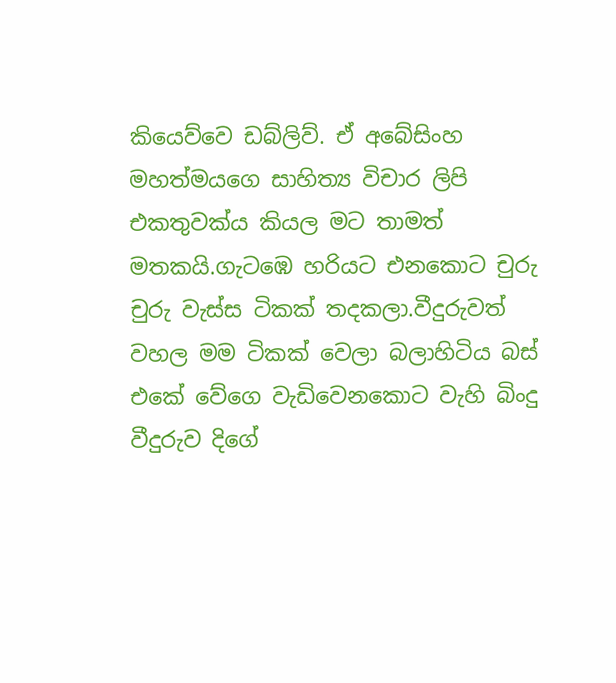කියෙව්වෙ ඩබ්ලිව්. ඒ අබේසිංහ මහත්මයගෙ සාහිත්‍ය විචාර ලිපි එකතුවක්ය කියල මට තාමත් මතකයි.ගැටඹෙ හරියට එනකොට චුරු චුරු වැස්ස ටිකක් තදකලා.වීදුරුවත් වහල මම ටිකක් වෙලා බලාහිටිය බස් එකේ වේගෙ වැඩිවෙනකොට වැහි බිංදු වීදුරුව දිගේ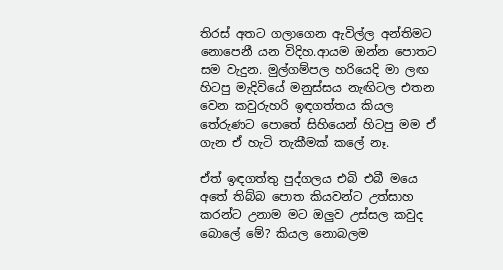තිරස් අතට ගලාගෙන ඇවිල්ල අන්තිමට නොපෙනී යන විදිහ.ආයම ඔන්න පොතට සම වැදුන. මුල්ගම්පල හරියෙදි මා ලඟ හිටපු මැදිවියේ මනුස්සය නැඟිටල එතන වෙන කවුරුහරි ඉඳගත්තය කියල තේරුණට පොතේ සිහියෙන් හිටපු මම ඒ ගැන ඒ හැටි තැකීමක් කලේ නෑ.

ඒත් ඉඳගත්තු පුද්ගලය එබි එබී මයෙ අතේ තිබ්බ පොත කියවන්ට උත්සාහ කරන්ට උනාම මට ඔලුව උස්සල කවුද බොලේ මේ? කියල නොබලම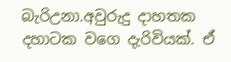බැරිඋනා.අවුරුදු දාහතක දහාටක වගෙ දැරිවියක්. ඒ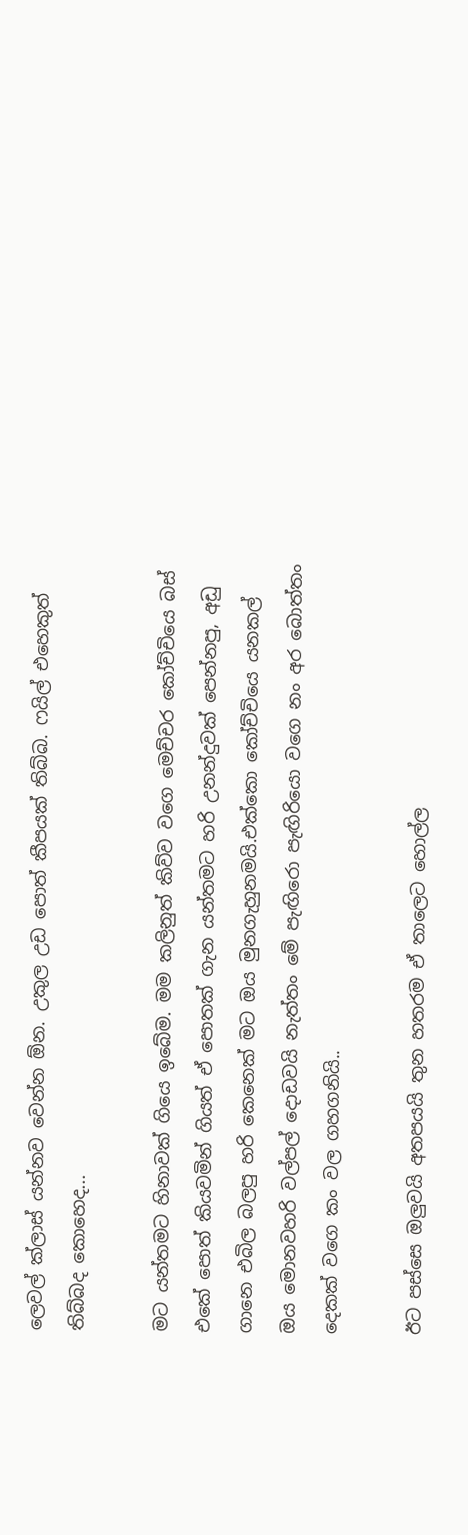ලෙවල් ක්ලාස් යන්නව වෙන්න ඕන. උකුල උඩ පොත් කීපයක් තිබ්බ. ෆයිල් එහෙකුත් තිබ්බද කොහෙද...

මට යන්තමට හිනාවක් ගියෙ ඉබේම. මම කලිනුත් කිව්ව වගෙ මෙච්චර කෝච්චියෙ බස් එකේ පොත් කියවමින් ගියත් ඒ පොතක් ගැන යන්තමට හරි උනන්දුවක් පෙන්නපු, අඩු ගානෙ එබිල බලපු හරි කෙනෙක් මට ඔය මුනගැහුනමයි.එක්කො කෝච්චියෙ යනකල් ඔය මොනවහරි වල්පල් දොඩවයි නැත්තං මේ පැඟිරො පැඟිරියො වගෙ නං අර බොත්තං දෙකක් වගෙ කං වල ගහගනියි..

ඊට පස්සෙ ඔලුවයි අතපයයි තුන හතරම ඒ තාලෙට හොල්ල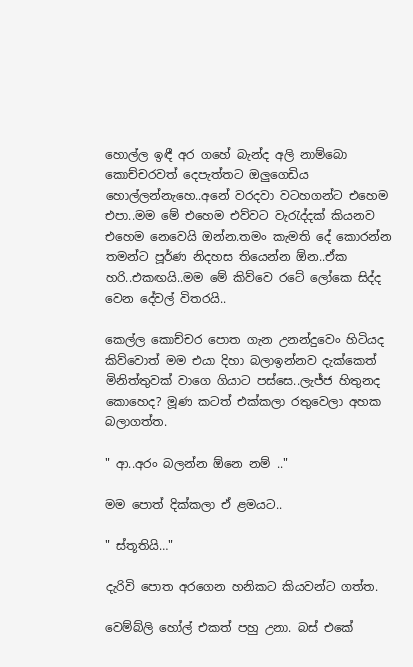හොල්ල ඉඳී අර ගහේ බැන්ද අලි නාම්බො කොච්චරවත් දෙපැත්තට ඔලුගෙඩිය හොල්ලන්නැහෙ..අනේ වරදවා වටහගන්ට එහෙම එපා..මම මේ එහෙම එව්වට වැරැද්දක් කියනව එහෙම නෙවෙයි ඔන්න.තමං කැමති දේ කොරන්න තමන්ට පූර්ණ නිදහස තියෙන්න ඕන..ඒක හරි..එකඟයි..මම මේ කිව්වෙ රටේ ලෝකෙ සිද්ද වෙන දේවල් විතරයි..

කෙල්ල කොච්චර පොත ගැන උනන්දුවෙං හිටියද කිව්වොත් මම එයා දිහා බලාඉන්නව දැක්කෙත් මිනිත්තුවක් වාගෙ ගියාට පස්සෙ..ලැජ්ජ හිතුනද කොහෙද? මූණ කටත් එක්කලා රතුවෙලා අහක බලාගත්ත.

" ආ..අරං බලන්න ඕනෙ නම් .."

මම පොත් දික්කලා ඒ ළමයට..

" ස්තූතියි…"

දැරිවි පොත අරගෙන හනිකට කියවන්ට ගත්ත.

වෙම්බ්ලි හෝල් එකත් පහු උනා. බස් එකේ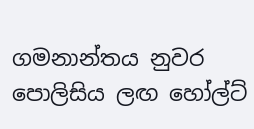ගමනාන්තය නුවර පොලිසිය ලඟ හෝල්ට්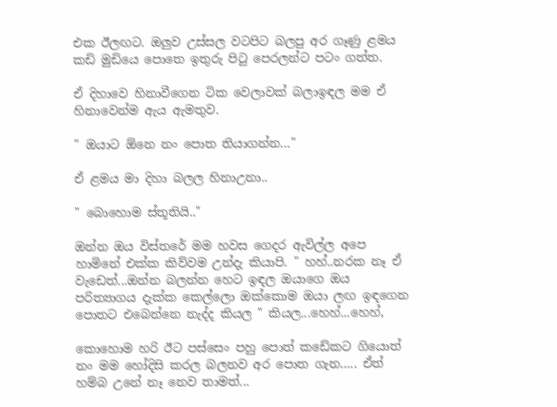එක ඊලඟට. ඔලුව උස්සල වටපිට බලපු අර ගෑණු ළමය කඩි මුඩියෙ පොතෙ ඉතුරු පිටු පෙරලන්ට පටං ගත්ත.

ඒ දිහාවෙ හිනාවීගෙන ටික වෙලාවක් බලාඉඳල මම ඒ හිනාවෙන්ම ඇය ඇමතුව.

" ඔයාට ඕනෙ නං පොත තියාගන්න…"

ඒ ළමය මා දිහා බලල හිනාඋනා..

" බොහොම ස්තූතියි.."

ඔන්න ඔය විස්තරේ මම හවස ගෙදර ඇවිල්ල අපෙ හාමිනේ එක්ක කිව්වම උන්දැ කියාපි. " හහ්..නරක නෑ ඒ වැඩෙත්...ඔන්න බලන්න හෙට ඉඳල ඔයාගෙ ඔය පරිත්‍යාගය දැක්ක කෙල්ලො ඔක්කොම ඔයා ලඟ ඉඳගෙන පොතට එබෙන්නෙ නැද්ද කියල " කියල...හෙහ්...හෙහ්,

කොහොම හරි ඊට පස්සෙං පහු පොත් කඩේකට ගියොත් නං මම හෝදිසි කරල බලනව අර පොත ගැන….. ඒත් හම්බ උනේ නෑ නෙව තාමත්...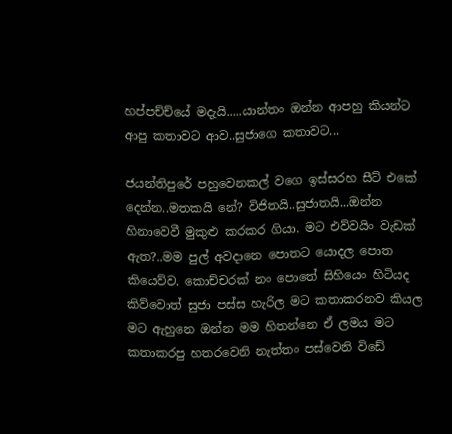හප්පච්ච්යේ මදැයි.....යාන්තං ඔන්න ආපහු කියන්ට ආපු කතාවට ආව..සුජාගෙ කතාවට...

ජයන්තිපුරේ පහුවෙනකල් වගෙ ඉස්සරහ සීට් එකේ දෙන්න..මතකයි නේ? විජිතයි..සුජාතයි...ඔන්න හිනාවෙවී මුකුළු කරකර ගියා. මට එව්වයිං වැඩක් ඇත?..මම පුල් අවදානෙ පොතට යොදල පොත කියෙව්ව. කොච්චරක් නං පොතේ සිහියෙං හිටියද කිව්වොත් සුජා පස්ස හැරිල මට කතාකරනව කියල මට ඇහුනෙ ඔන්න මම හිතන්නෙ ඒ ලමය මට කතාකරපු හතරවෙනි නැත්තං පස්වෙනි විඩේ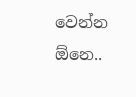වෙන්න ඕනෙ..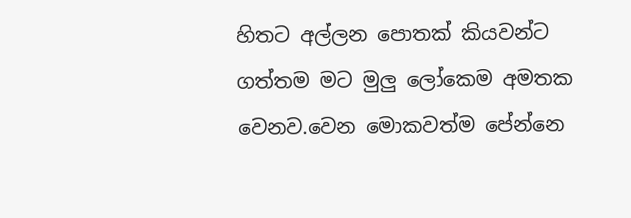හිතට අල්ලන පොතක් කියවන්ට ගත්තම මට මුලු ලෝකෙම අමතක වෙනව.වෙන මොකවත්ම පේන්නෙ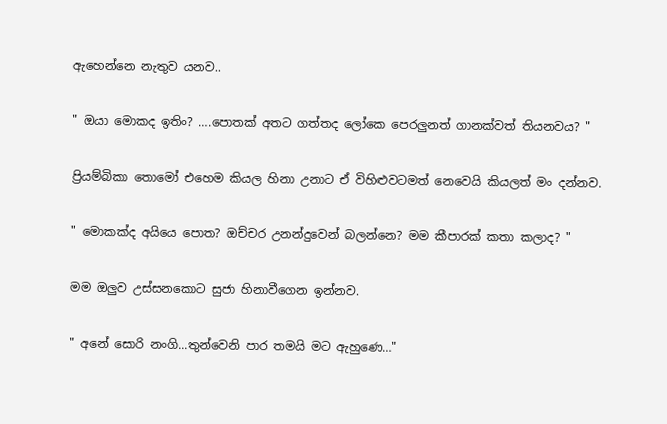ඇහෙන්නෙ නැතුව යනව..

" ඔයා මොකද ඉතිං? ….පොතක් අතට ගත්තද ලෝකෙ පෙරලුනත් ගානක්වත් තියනවය? "

ප්‍රියම්බිකා තොමෝ එහෙම කියල හිනා උනාට ඒ විහිළුවටමත් නෙවෙයි කියලත් මං දන්නව.

" මොකක්ද අයියෙ පොත? ඔච්චර උනන්දුවෙන් බලන්නෙ? මම කීපාරක් කතා කලාද? "

මම ඔලුව උස්සනකොට සුජා හිනාවීගෙන ඉන්නව.

" අනේ සොරි නංගි...තුන්වෙනි පාර තමයි මට ඇහුණෙ…"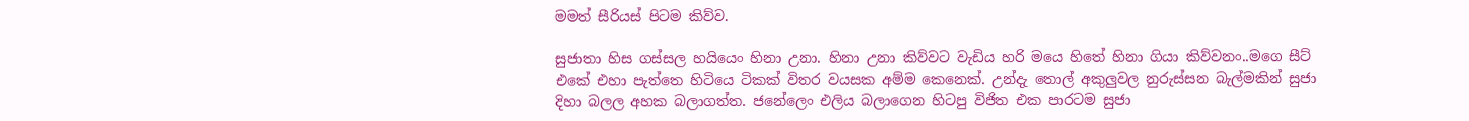මමත් සීරියස් පිටම කිව්ව.

සුජාතා හිස ගස්සල හයියෙං හිනා උනා. හිනා උනා කිව්වට වැඩිය හරි මයෙ හිතේ හිනා ගියා කිව්වනං..මගෙ සීට් එකේ එහා පැත්තෙ හිටියෙ ටිකක් විතර වයසක අම්ම කෙනෙක්. උන්දැ තොල් අකුලුවල නුරුස්සන බැල්මකින් සුජා දිහා බලල අහක බලාගත්ත. ජනේලෙං එලිය බලාගෙන හිටපු විජිත එක පාරටම සුජා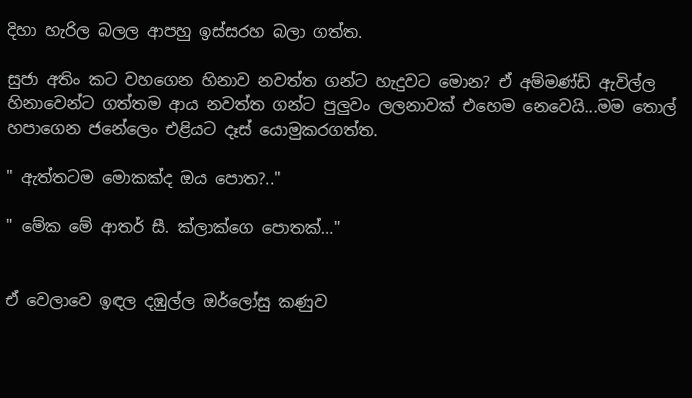දිහා හැරිල බලල ආපහු ඉස්සරහ බලා ගත්ත.

සුජා අතිං කට වහගෙන හිනාව නවත්ත ගන්ට හැදුවට මොන? ඒ අම්මණ්ඩි ඇවිල්ල හිනාවෙන්ට ගත්තම ආය නවත්ත ගන්ට පුලුවං ලලනාවක් එහෙම නෙවෙයි...මම තොල් හපාගෙන ජනේලෙං එළියට දෑස් යොමුකරගත්ත.

" ඇත්තටම මොකක්ද ඔය පොත?.."

" මේක මේ ආතර් සී. ක්ලාක්ගෙ පොතක්…"


ඒ වෙලාවෙ ඉඳල දඹුල්ල ඔර්ලෝසු කණුව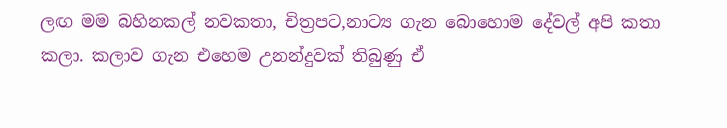ලඟ මම බහිනකල් නවකතා, චිත්‍රපට,නාට්‍ය ගැන බොහොම දේවල් අපි කතා කලා. කලාව ගැන එහෙම උනන්දුවක් තිබුණු ඒ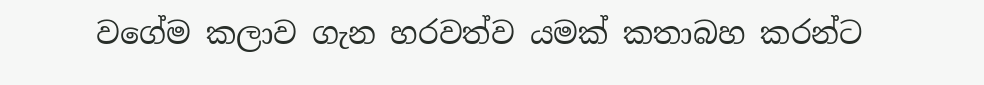වගේම කලාව ගැන හරවත්ව යමක් කතාබහ කරන්ට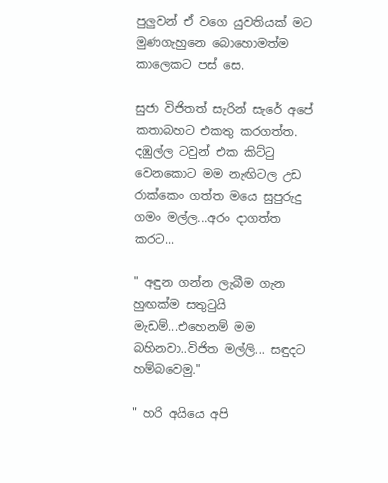පුලුවන් ඒ වගෙ යුවතියක් මට මුණගැහුනෙ බොහොමත්ම කාලෙකට පස් සෙ.

සුජා විජිතත් සැරින් සැරේ අපේ කතාබහට එකතු කරගත්ත. දඹුල්ල ටවුන් එක කිට්ටු වෙනකොට මම නැඟිටල උඩ රාක්කෙං ගත්ත මයෙ සුපුරුදු ගමං මල්ල...අරං දාගත්ත කරට...

" අඳුන ගන්න ලැබීම ගැන හුඟක්ම සතුටුයි මැඩම්...එහෙනම් මම බහිනවා..විජිත මල්ලි... සඳුදට හම්බවෙමු."

" හරි අයියෙ අපි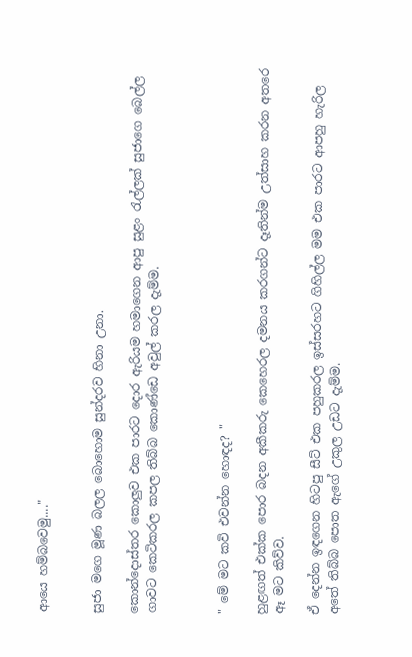ආයෙ හම්බවෙමු...."


සුජා මගෙ මූණ බලල බොහොම සුන්දරව හිනා උනා.

කොන්දොස්තර කොලුව එක පාරට දොර ඇරියම හමාගෙන ආපු සුළං රැල්ලක් සුජාගෙ බෙල්ල ගාවට කෙටිකරල කපල තිබ්බ කොණ්ඩෙ අවුල් කරල දැම්ම.



" මේ මට කවි එවන්න හොඳද? "

හුළඟත් එක්ක පොර බදන අකීකරු කෙහෙරල දමනය කරගන්ට දෑතින්ම උත්සාහ කරන අතරෙ ඈ මට කිව්ව.

ඒ දෙන්න ඉඳගෙන හිටපු සීට් එක පහුකරල ඉස්සරහට ගිහිල්ල මම එක පාරට ආපහු හැරිල අතේ තිබ්බ පොත ඇගේ උකුල උඩට දැම්ම.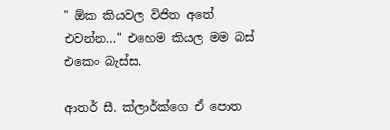" ඕක කියවල විජිත අතේ එවන්න…" එහෙම කියල මම බස් එකෙං බැස්ස.

ආතර් සී. ක්ලාර්ක්ගෙ ඒ පොත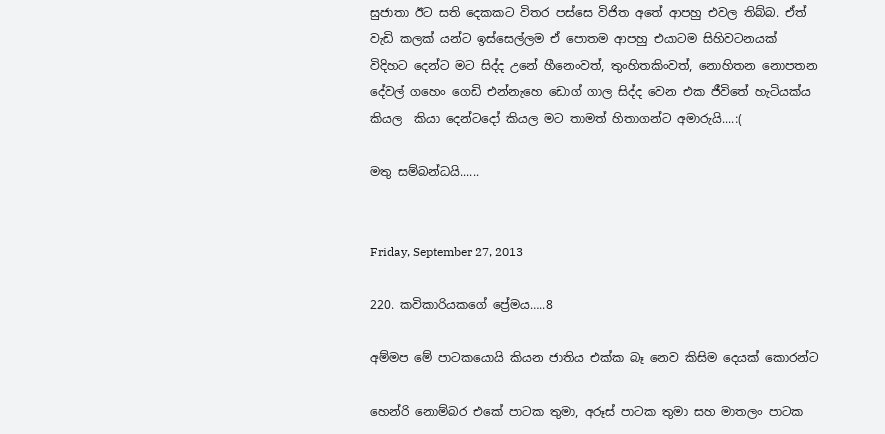සුජාතා ඊට සති දෙකකට විතර පස්සෙ විජිත අතේ ආපහු එවල තිබ්බ. ඒත් වැඩි කලක් යන්ට ඉස්සෙල්ලම ඒ පොතම ආපහු එයාටම සිහිවටනයක් විදිහට දෙන්ට මට සිද්ද උනේ හීනෙංවත්, තුංහිතකිංවත්, නොහිතන නොපතන දේවල් ගහෙං ගෙඩි එන්නැහෙ ඩොග් ගාල සිද්ද වෙන එක ජීවිතේ හැටියක්ය කියල  කියා දෙන්ටදෝ කියල මට තාමත් හිතාගන්ට අමාරුයි....:(

මතු සම්බන්ධයි......


Friday, September 27, 2013

220. කවිකාරියකගේ ප්‍රේමය…..8

අම්මප මේ පාටකයොයි කියන ජාතිය එක්ක බෑ නෙව කිසිම දෙයක් කොරන්ට

හෙන්රි නොම්බර එකේ පාටක තුමා, අරූස් පාටක තුමා සහ මාතලං පාටක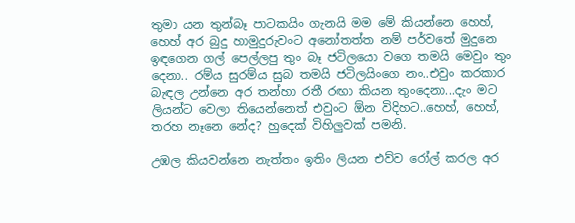තුමා යන තුන්බෑ පාටකයිං ගැනයි මම මේ කියන්නෙ හෙහ්, හෙහ් අර බුදු හාමුදුරුවංට අනෝතත්ත නම් පර්වතේ මුදුනෙ ඉඳගෙන ගල් පෙල්ලපු තුං බෑ ජටිලයො වගෙ තමයි මෙවුං තුං දෙනා.. රම්ය සුරම්ය සුබ තමයි ජටිලයිංගෙ නං..එවුං කරකාර බැඳල උන්නෙ අර තන්හා රතී රඟා කියන තුංදෙනා...දැං මට ලියන්ට වෙලා තියෙන්නෙත් එවුංට ඕන විදිහට..හෙහ්, හෙහ්, තරහ නෑනෙ නේද? හුදෙක් විහිලුවක් පමනි.

උඹල කියවන්නෙ නැත්තං ඉතිං ලියන එව්ව රෝල් කරල අර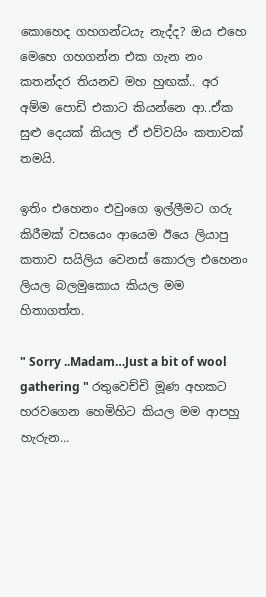කොහෙද ගහගන්ටයැ නැද්ද? ඔය එහෙ මෙහෙ ගහගන්න එක ගැන නං කතන්දර තියනව මහ හුඟක්.. අර අම්ම පොඩි එකාට කියන්නෙ ආ..ඒක සුළු දෙයක් කියල ඒ එව්වයිං කතාවක් තමයි.

ඉතිං එහෙනං එවුංගෙ ඉල්ලීමට ගරු කිරීමක් වසයෙං ආයෙම ඊයෙ ලියාපු කතාව සයිලිය වෙනස් කොරල එහෙනං ලියල බලමුකොය කියල මම හිතාගත්ත.

" Sorry ..Madam…Just a bit of wool gathering " රතුවෙච්චි මූණ අහකට හරවගෙන හෙමිහිට කියල මම ආපහු හැරුන…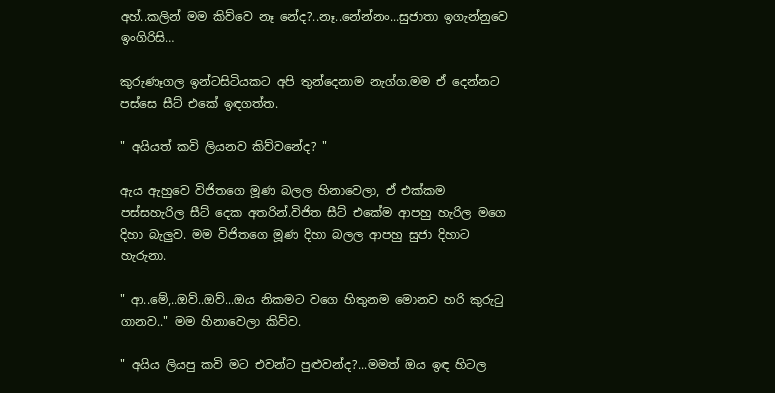අහ්..කලින් මම කිව්වෙ නෑ නේද?..නෑ..නේන්නං...සුජාතා ඉගැන්නුවෙ ඉංගිරිසි…

කුරුණෑගල ඉන්ටසිටියකට අපි තුන්දෙනාම නැග්ග.මම ඒ දෙන්නට පස්සෙ සීට් එකේ ඉඳගත්ත.

" අයියත් කවි ලියනව කිව්වනේද? "

ඇය ඇහුවෙ විජිතගෙ මූණ බලල හිනාවෙලා, ඒ එක්කම පස්සහැරිල සීට් දෙක අතරින්.විජිත සීට් එකේම ආපහු හැරිල මගෙ දිහා බැලුව. මම විජිතගෙ මූණ දිහා බලල ආපහු සුජා දිහාට හැරුනා.

" ආ..මේ,..ඔව්..ඔව්...ඔය නිකමට වගෙ හිතුනම මොනව හරි කුරුටු ගානව.." මම හිනාවෙලා කිව්ව.

" අයිය ලියපු කවි මට එවන්ට පුළුවන්ද?...මමත් ඔය ඉඳ හිටල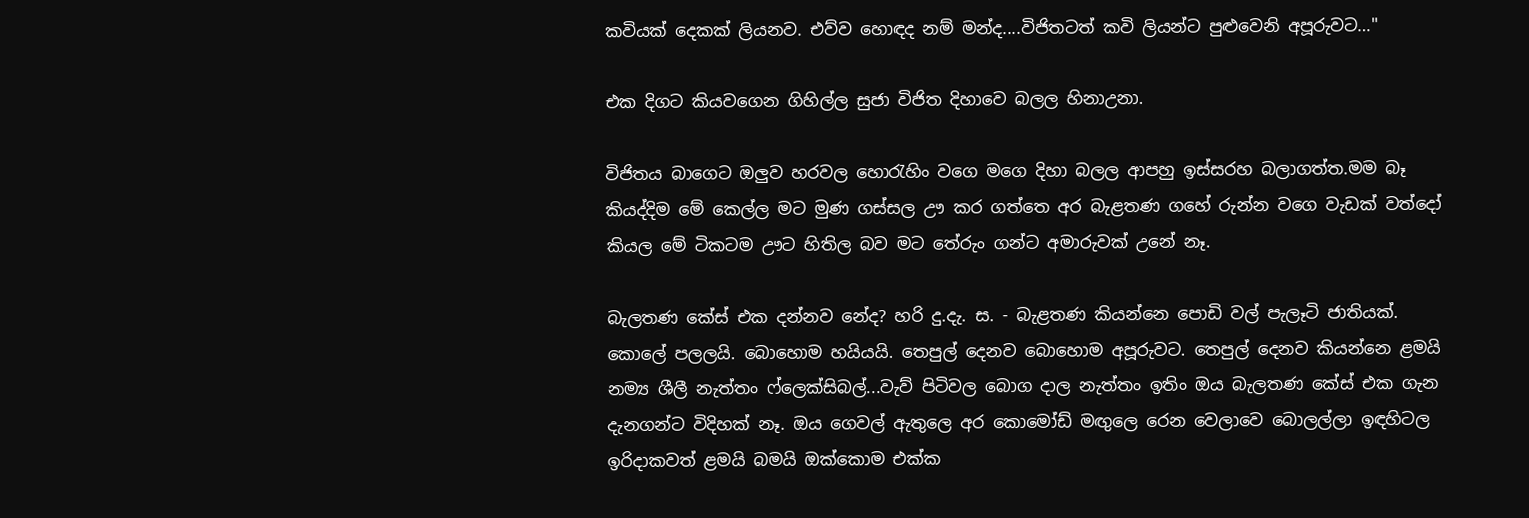කවියක් දෙකක් ලියනව. එව්ව හොඳද නම් මන්ද....විජිතටත් කවි ලියන්ට පුළුවෙනි අපූරුවට…"

එක දිගට කියවගෙන ගිහිල්ල සුජා විජිත දිහාවෙ බලල හිනාඋනා.

විජිතය බාගෙට ඔලුව හරවල හොරැහිං වගෙ මගෙ දිහා බලල ආපහු ඉස්සරහ බලාගත්ත.මම බෑ කියද්දිම මේ කෙල්ල මට මුණ ගස්සල ඌ කර ගත්තෙ අර බැළතණ ගහේ රුන්න වගෙ වැඩක් වත්දෝ කියල මේ ටිකටම ඌට හිතිල බව මට තේරුං ගන්ට අමාරුවක් උනේ නෑ.

බැලතණ කේස් එක දන්නව නේද? හරි දු.දැ. ස. - බැළතණ කියන්නෙ පොඩි වල් පැලෑටි ජාතියක්. කොලේ පලලයි. බොහොම හයියයි. තෙපුල් දෙනව බොහොම අපූරුවට. තෙපුල් දෙනව කියන්නෙ ළමයි නම්‍ය ශීලී නැත්තං ෆ්ලෙක්සිබල්...වැව් පිටිවල බොග දාල නැත්තං ඉතිං ඔය බැලතණ කේස් එක ගැන දැනගන්ට විදිහක් නෑ. ඔය ගෙවල් ඇතුලෙ අර කොමෝඩ් මඟුලෙ රෙන වෙලාවෙ බොලල්ලා ඉඳහිටල ඉරිදාකවත් ළමයි බමයි ඔක්කොම එක්ක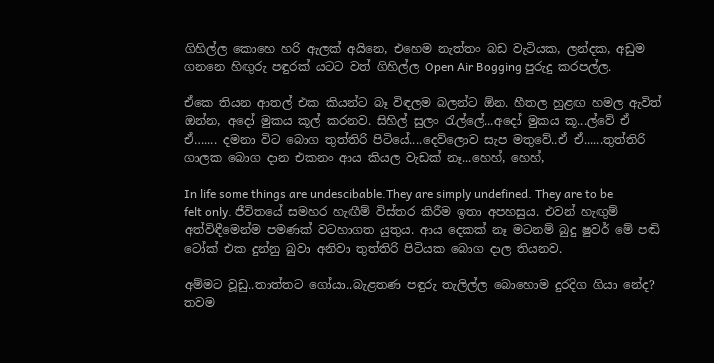ගිහිල්ල කොහෙ හරි ඇලක් අයිනෙ, එහෙම නැත්තං බඩ වැටියක, ලන්දක, අඩුම ගනනෙ හිඟුරු පඳුරක් යටට වත් ගිහිල්ල Open Air Bogging පුරුදු කරපල්ල.

ඒකෙ තියන ආතල් එක කියන්ට බෑ විඳලම බලන්ට ඕන. හීතල හුළඟ හමල ඇවිත් ඔන්න, අදෝ මුකය කූල් කරනව. සිහිල් සුලං රැල්ලේ...අදෝ මුකය කූ...ල්වේ ඒ ඒ….... දමනා විට බොග තුත්තිරි පිටියේ....දෙව්ලොව සැප මතුවේ..ඒ ඒ......තුත්තිරි ගාලක බොග දාන එකනං ආය කියල වැඩක් නෑ...හෙහ්, හෙහ්,

In life some things are undescibable.They are simply undefined. They are to be felt only. ජීවිතයේ සමහර හැඟීම් විස්තර කිරීම ඉතා අපහසුය. එවන් හැඟුම් අත්විඳීමෙන්ම පමණක් වටහාගත යුතුය. ආය දෙකක් නෑ මටනම් බුදු ෂුවර් මේ පඬි ටෝක් එක දුන්නු බුවා අනිවා තුත්තිරි පිටියක බොග දාල තියනව.

අම්මට වූඩු..තාත්තට ගෝයා..බැළතණ පඳුරු තැලිල්ල බොහොම දුරදිග ගියා නේද? තවම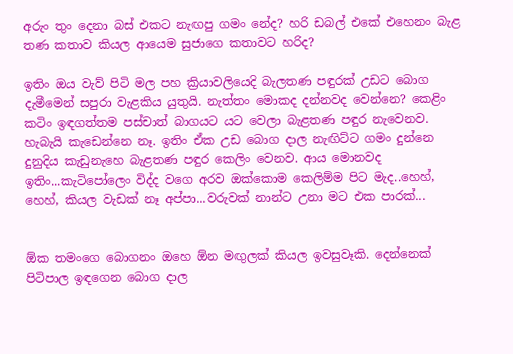අරුං තුං දෙනා බස් එකට නැඟපු ගමං නේද? හරි ඩබල් එකේ එහෙනං බැළ තණ කතාව කියල ආයෙම සුජාගෙ කතාවට හරිද?

ඉතිං ඔය වැව් පිටි මල පහ ක්‍රියාවලියෙදි බැලතණ පඳුරක් උඩට බොග දැමීමෙන් සපුරා වැළකිය යුතුයි. නැත්තං මොකද දන්නවද වෙන්නෙ? කෙළිං කටිං ඉඳගත්තම පස්චාත් බාගයට යට වෙලා බැළතණ පඳුර නැවෙනව. හැබැයි කැඩෙන්නෙ නෑ. ඉතිං ඒක උඩ බොග දාල නැඟිට්ට ගමං දුන්නෙ දුනුදිය කැඩුනැහෙ බැළතණ පඳුර කෙලිං වෙනව. ආය මොනවද ඉතිං...කැටිපෝලෙං විද්ද වගෙ අරව ඔක්කොම කෙලිම්ම පිට මැද..හෙහ්, හෙහ්, කියල වැඩක් නෑ අප්පා...වරුවක් නාන්ට උනා මට එක පාරක්...


ඕක තමංගෙ බොගනං ඔහෙ ඕන මඟුලක් කියල ඉවසුවෑකි. දෙන්නෙක් පිටිපාල ඉඳගෙන බොග දාල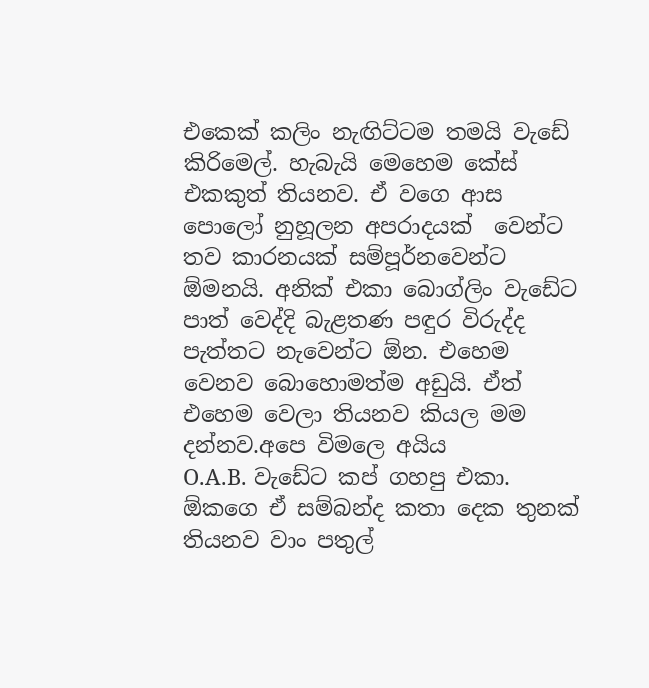එකෙක් කලිං නැඟිට්ටම තමයි වැඩේ කිරිමෙල්. හැබැයි මෙහෙම කේස් එකකුත් තියනව. ඒ වගෙ ආස පොලෝ නුහූලන අපරාදයක්  වෙන්ට තව කාරනයක් සම්පූර්නවෙන්ට ඕමනයි. අනික් එකා බොග්ලිං වැඩේට පාත් වෙද්දි බැළතණ පඳුර විරුද්ද පැත්තට නැවෙන්ට ඕන. එහෙම වෙනව බොහොමත්ම අඩුයි. ඒත් එහෙම වෙලා තියනව කියල මම දන්නව.අපෙ විමලෙ අයිය
O.A.B. වැඩේට කප් ගහපු එකා. ඕකගෙ ඒ සම්බන්ද කතා දෙක තුනක් තියනව වාං පතුල්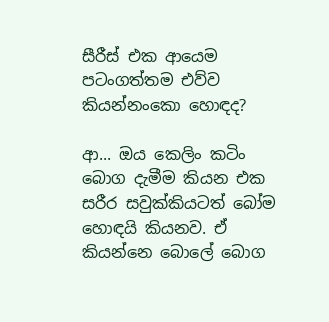සීරීස් එක ආයෙම පටංගත්තම එව්ව කියන්නංකො හොඳද?

ආ... ඔය කෙලිං කටිං බොග දැමීම කියන එක සරීර සවුක්කියටත් බෝම හොඳයි කියනව. ඒ කියන්නෙ බොලේ බොග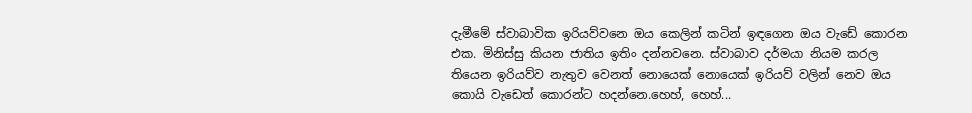දැමීමේ ස්වාබාවික ඉරියව්වනෙ ඔය කෙලින් කටින් ඉඳගෙන ඔය වැඩේ කොරන එක. මිනිස්සු කියන ජාතිය ඉතිං දන්නවනෙ. ස්වාබාව දර්මයා නියම කරල තියෙන ඉරියව්ව නැතුව වෙනත් නොයෙක් නොයෙක් ඉරියව් වලින් නෙව ඔය කොයි වැඩෙත් කොරන්ට හදන්නෙ.හෙහ්, හෙහ්...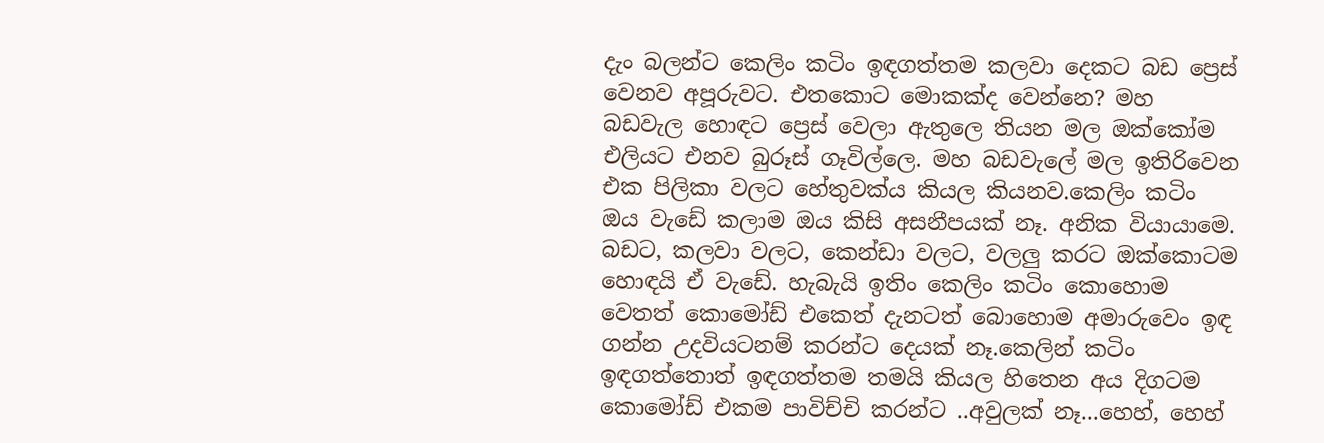දැං බලන්ට කෙලිං කටිං ඉඳගත්තම කලවා දෙකට බඩ ප්‍රෙස් වෙනව අපූරුවට. එතකොට මොකක්ද වෙන්නෙ? මහ බඩවැල හොඳට ප්‍රෙස් වෙලා ඇතුලෙ තියන මල ඔක්කෝම එලියට එනව බුරූස් ගෑවිල්ලෙ. මහ බඩවැලේ මල ඉතිරිවෙන එක පිලිකා වලට හේතුවක්ය කියල කියනව.කෙලිං කටිං ඔය වැඩේ කලාම ඔය කිසි අසනීපයක් නෑ. අනික වියායාමෙ. බඩට, කලවා වලට, කෙන්ඩා වලට, වලලු කරට ඔක්කොටම හොඳයි ඒ වැඩේ. හැබැයි ඉතිං කෙලිං කටිං කොහොම වෙතත් කොමෝඩ් එකෙත් දැනටත් බොහොම අමාරුවෙං ඉඳ ගන්න උදවියටනම් කරන්ට දෙයක් නෑ.කෙලින් කටිං ඉඳගත්තොත් ඉඳගත්තම තමයි කියල හිතෙන අය දිගටම කොමෝඩ් එකම පාවිච්චි කරන්ට ..අවුලක් නෑ...හෙහ්, හෙහ්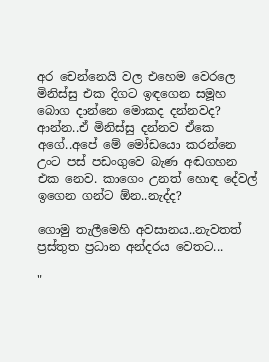අර චෙන්නෙයි වල එහෙම වෙරලෙ මිනිස්සු එක දිගට ඉඳගෙන සමූහ බොග දාන්නෙ මොකද දන්නවද? ආන්න..ඒ මිනිස්සු දන්නව ඒකෙ අගේ..අපේ මේ මෝඩයො කරන්නෙ උංට පස් පඩංගුවෙ බැණ අඬගහන එක නෙව. කාගෙං උනත් හොඳ දේවල් ඉගෙන ගන්ට ඕන..නැද්ද?

ගොමු තැලීමෙහි අවසානය..නැවතත් ප්‍රස්තුත ප්‍රධාන අන්දරය වෙතට...

"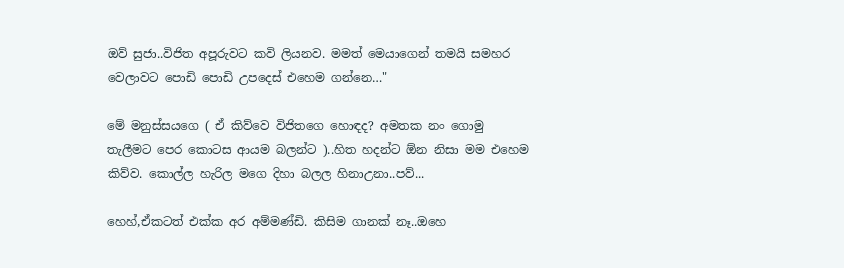ඔව් සුජා..විජිත අපූරුවට කවි ලියනව. මමත් මෙයාගෙන් තමයි සමහර වෙලාවට පොඩි පොඩි උපදෙස් එහෙම ගන්නෙ…"

මේ මනුස්සයගෙ ( ඒ කිව්වෙ විජිතගෙ හොඳද? අමතක නං ගොමු තැලීමට පෙර කොටස ආයම බලන්ට )..හිත හදන්ට ඕන නිසා මම එහෙම කිව්ව. කොල්ල හැරිල මගෙ දිහා බලල හිනාඋනා..පව්...

හෙහ්,ඒකටත් එක්ක අර අම්මණ්ඩි. කිසිම ගානක් නෑ..ඔහෙ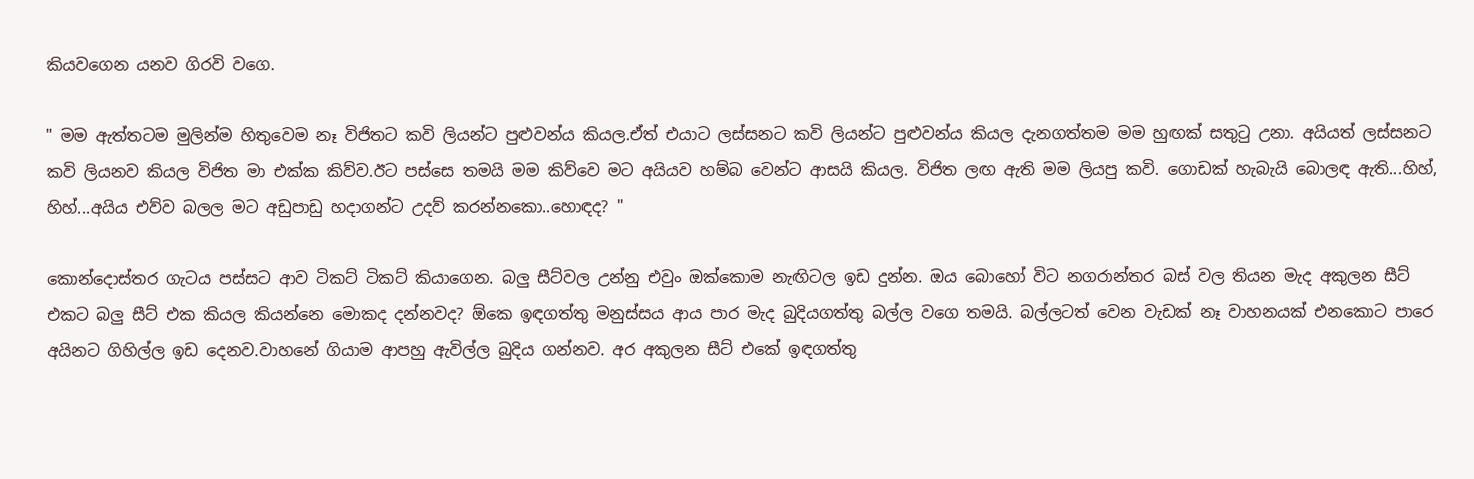කියවගෙන යනව ගිරවි වගෙ.

" මම ඇත්තටම මුලින්ම හිතුවෙම නෑ විජිතට කවි ලියන්ට පුළුවන්ය කියල.ඒත් එයාට ලස්සනට කවි ලියන්ට පුළුවන්ය කියල දැනගත්තම මම හුඟක් සතුටු උනා. අයියත් ලස්සනට කවි ලියනව කියල විජිත මා එක්ක කිව්ව.ඊට පස්සෙ තමයි මම කිව්වෙ මට අයියව හම්බ වෙන්ට ආසයි කියල. විජිත ලඟ ඇති මම ලියපු කවි. ගොඩක් හැබැයි බොලඳ ඇති...හිහ්, හිහ්...අයිය එව්ව බලල මට අඩුපාඩු හදාගන්ට උදව් කරන්නකො..හොඳද? "

කොන්දොස්තර ගැටය පස්සට ආව ටිකට් ටිකට් කියාගෙන. බලු සීට්වල උන්නු එවුං ඔක්කොම නැඟිටල ඉඩ දුන්න. ඔය බොහෝ විට නගරාන්තර බස් වල තියන මැද අකුලන සීට් එකට බලු සීට් එක කියල කියන්නෙ මොකද දන්නවද? ඕකෙ ඉඳගත්තු මනුස්සය ආය පාර මැද බුදියගත්තු බල්ල වගෙ තමයි. බල්ලටත් වෙන වැඩක් නෑ වාහනයක් එනකොට පාරෙ අයිනට ගිහිල්ල ඉඩ දෙනව.වාහනේ ගියාම ආපහු ඇවිල්ල බුදිය ගන්නව. අර අකුලන සීට් එකේ ඉඳගත්තු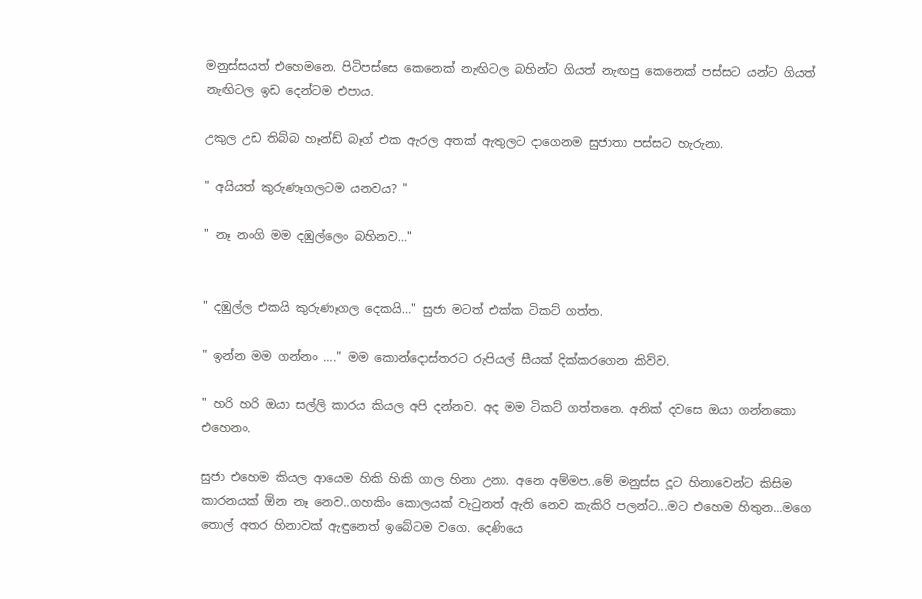මනුස්සයත් එහෙමනෙ. පිටිපස්සෙ කෙනෙක් නැඟිටල බහින්ට ගියත් නැඟපු කෙනෙක් පස්සට යන්ට ගියත් නැඟිටල ඉඩ දෙන්ටම එපාය.

උකුල උඩ තිබ්බ හෑන්ඩ් බෑග් එක ඇරල අතක් ඇතුලට දාගෙනම සුජාතා පස්සට හැරුනා.

" අයියත් කුරුණෑගලටම යනවය? "

" නෑ නංගි මම දඹුල්ලෙං බහිනව…"


" දඹුල්ල එකයි කුරුණෑගල දෙකයි…" සුජා මටත් එක්ක ටිකට් ගත්ත.

" ඉන්න මම ගන්නං …." මම කොන්දොස්තරට රුපියල් සීයක් දික්කරගෙන කිව්ව.

" හරි හරි ඔයා සල්ලි කාරය කියල අපි දන්නව. අද මම ටිකට් ගත්තනෙ. අනික් දවසෙ ඔයා ගන්නකො එහෙනං.

සුජා එහෙම කියල ආයෙම හිකි හිකි ගාල හිනා උනා. අනෙ අම්මප..මේ මනුස්ස දූට හිනාවෙන්ට කිසිම කාරනයක් ඕන නෑ නෙව..ගහකිං කොලයක් වැටුනත් ඇති නෙව කැකිරි පලන්ට...මට එහෙම හිතුන...මගෙ තොල් අතර හිනාවක් ඇඳුනෙත් ඉබේටම වගෙ. දෙණියෙ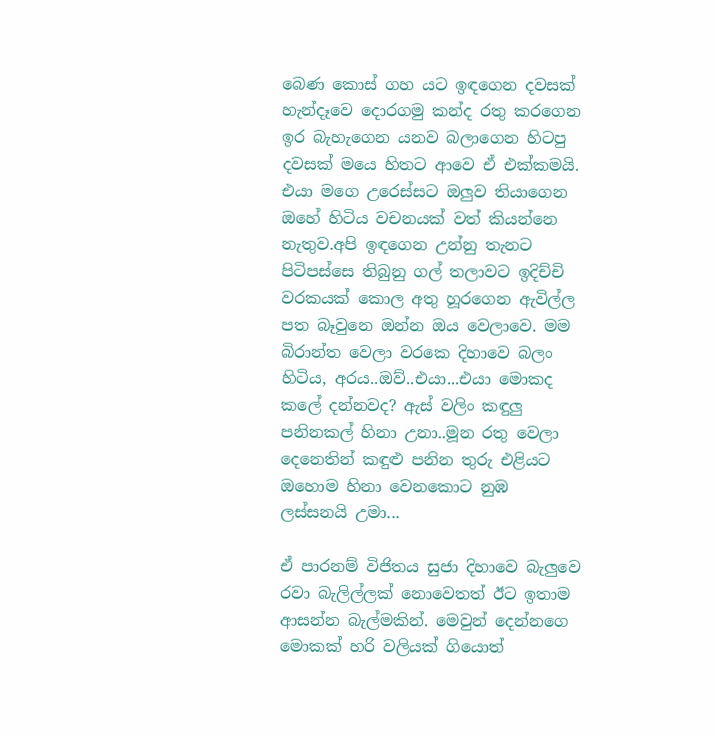බෙණ කොස් ගහ යට ඉඳගෙන දවසක් හැන්දෑවෙ දොරගමු කන්ද රතු කරගෙන ඉර බැහැගෙන යනව බලාගෙන හිටපු දවසක් මයෙ හිතට ආවෙ ඒ එක්කමයි. එයා මගෙ උරෙස්සට ඔලුව තියාගෙන ඔහේ හිටිය වචනයක් වත් කියන්නෙ නැතුව.අපි ඉඳගෙන උන්නු තැනට පිටිපස්සෙ තිබුනු ගල් තලාවට ඉදිච්චි වරකයක් කොල අතු හූරගෙන ඇවිල්ල පත බෑවුනෙ ඔන්න ඔය වෙලාවෙ. මම බිරාන්ත වෙලා වරකෙ දිහාවෙ බලං හිටිය, අරය..ඔව්..එයා...එයා මොකද කලේ දන්නවද? ඇස් වලිං කඳුලු පනිනකල් හිනා උනා..මූන රතු වෙලා දෙනෙතින් කඳුළු පනින තුරු එළියට ඔහොම හිනා වෙනකොට නුඹ ලස්සනයි උමා...

ඒ පාරනම් විජිතය සුජා දිහාවෙ බැලුවෙ රවා බැලිල්ලක් නොවෙතත් ඊට ඉතාම ආසන්න බැල්මකින්. මෙවුන් දෙන්නගෙ මොකක් හරි වලියක් ගියොත්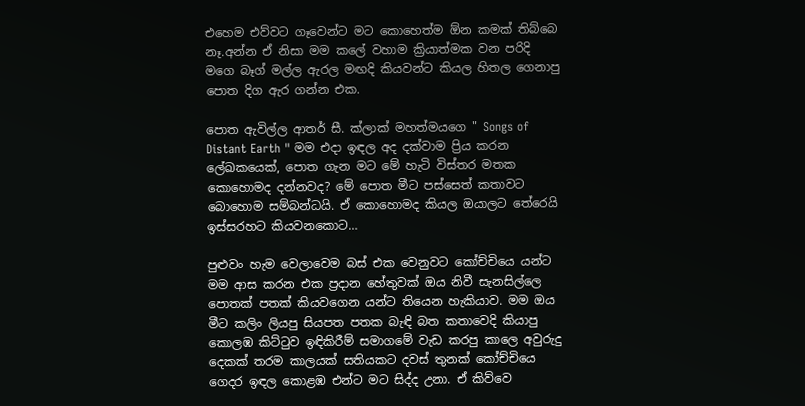එහෙම එව්වට ගෑවෙන්ට මට කොහෙත්ම ඕන කමක් තිබ්බෙ නෑ.අන්න ඒ නිසා මම කලේ වහාම ක්‍රියාත්මක වන පරිදි මගෙ බෑග් මල්ල ඇරල මඟදි කියවන්ට කියල හිතල ගෙනාපු පොත දිග ඇර ගන්න එක.

පොත ඇවිල්ල ආතර් සී. ක්ලාක් මහත්මයගෙ " Songs of Distant Earth " මම එදා ඉඳල අද දක්වාම ප්‍රිය කරන ලේඛකයෙක්, පොත ගැන මට මේ හැටි විස්තර මතක කොහොමද දන්නවද? මේ පොත මීට පස්සෙත් කතාවට බොහොම සම්බන්ධයි. ඒ කොහොමද කියල ඔයාලට තේරෙයි ඉස්සරහට කියවනකොට…

පුළුවං හැම වෙලාවෙම බස් එක වෙනුවට කෝච්චියෙ යන්ට මම ආස කරන එක ප්‍රදාන හේතුවක් ඔය නිවී සැනසිල්ලෙ පොතක් පතක් කියවගෙන යන්ට තියෙන හැකියාව. මම ඔය මීට කලිං ලියපු සියපත පතක බැඳි බත කතාවෙදි කියාපු කොලඹ කිට්ටුව ඉඳිකිරීම් සමාගමේ වැඩ කරපු කාලෙ අවුරුදු දෙකක් තරම කාලයක් සතියකට දවස් තුනක් කෝච්චියෙ ගෙදර ඉඳල කොළඹ එන්ට මට සිද්ද උනා. ඒ කිව්වෙ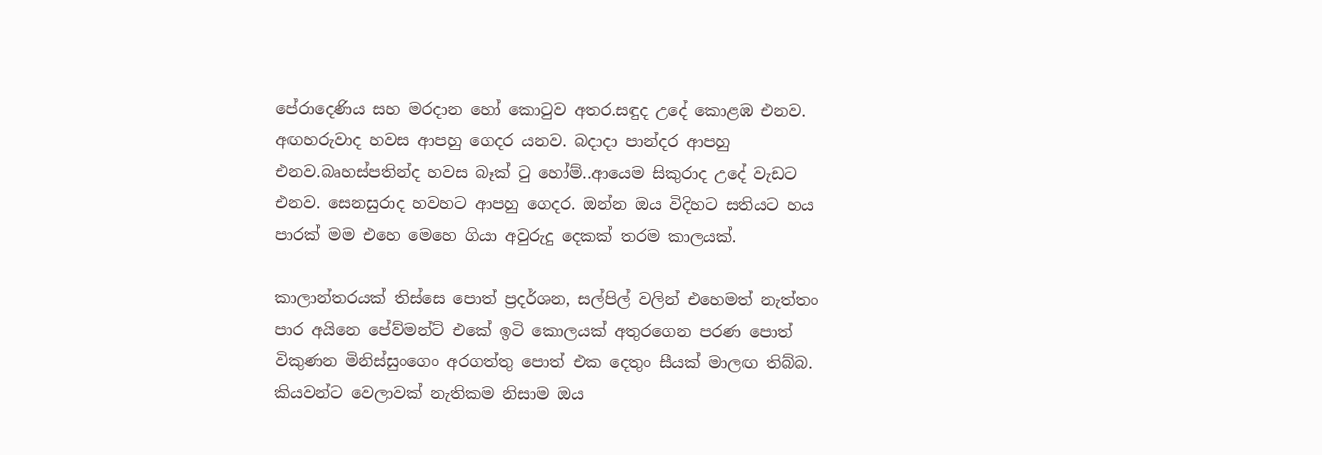පේරාදෙණිය සහ මරදාන හෝ කොටුව අතර.සඳුද උදේ කොළඹ එනව. අඟහරුවාද හවස ආපහු ගෙදර යනව. බදාදා පාන්දර ආපහු එනව.බෘහස්පතින්ද හවස බෑක් ටු හෝම්..ආයෙම සිකුරාද උදේ වැඩට එනව. සෙනසුරාද හවහට ආපහු ගෙදර. ඔන්න ඔය විදිහට සතියට හය පාරක් මම එහෙ මෙහෙ ගියා අවුරුදු දෙකක් තරම කාලයක්.

කාලාන්තරයක් තිස්සෙ පොත් ප්‍රදර්ශන, සල්පිල් වලින් එහෙමත් නැත්තං පාර අයිනෙ පේව්මන්ට් එකේ ඉටි කොලයක් අතුරගෙන පරණ පොත් විකුණන මිනිස්සුංගෙං අරගත්තු පොත් එක දෙතුං සීයක් මාලඟ තිබ්බ. කියවන්ට වෙලාවක් නැතිකම නිසාම ඔය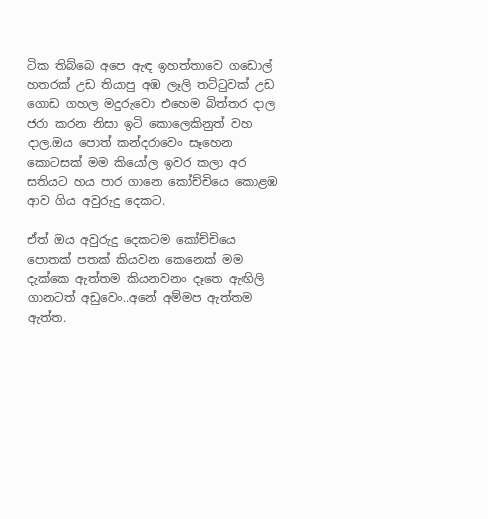ටික තිබ්බෙ අපෙ ඇඳ ඉහත්තාවෙ ගඩොල් හතරක් උඩ තියාපු අඹ ලෑලි තට්ටුවක් උඩ ගොඩ ගහල මදුරුවො එහෙම බිත්තර දාල ජරා කරන නිසා ඉටි කොලෙකිනුත් වහ දාල.ඔය පොත් කන්දරාවෙං සෑහෙන කොටසක් මම කියෝල ඉවර කලා අර සතියට හය පාර ගානෙ කෝච්චියෙ කොළඹ ආව ගිය අවුරුදු දෙකට.

ඒත් ඔය අවුරුදු දෙකටම කෝච්චියෙ පොතක් පතක් කියවන කෙනෙක් මම දැක්කෙ ඇත්තම කියනවනං දෑතෙ ඇඟිලි ගානටත් අඩුවෙං..අනේ අම්මප ඇත්තම ඇත්ත.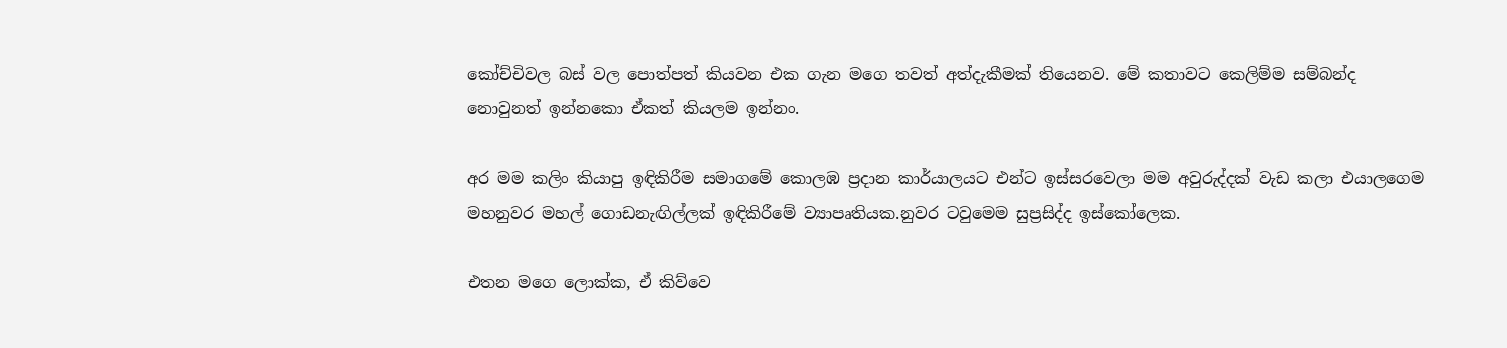කෝච්චිවල බස් වල පොත්පත් කියවන එක ගැන මගෙ තවත් අත්දැකීමක් තියෙනව. මේ කතාවට කෙලිම්ම සම්බන්ද නොවුනත් ඉන්නකො ඒකත් කියලම ඉන්නං.

අර මම කලිං කියාපු ඉඳිකිරීම සමාගමේ කොලඹ ප්‍රදාන කාර්යාලයට එන්ට ඉස්සරවෙලා මම අවුරුද්දක් වැඩ කලා එයාලගෙම මහනුවර මහල් ගොඩනැඟිල්ලක් ඉඳිකිරීමේ ව්‍යාපෘතියක.නුවර ටවුමෙම සුප්‍රසිද්ද ඉස්කෝලෙක.

එතන මගෙ ලොක්ක, ඒ කිව්වෙ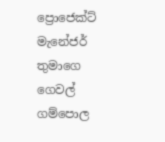ප්‍රොජෙක්ට් මැනේජර් තුමාගෙ
ගෙවල් ගම්පොල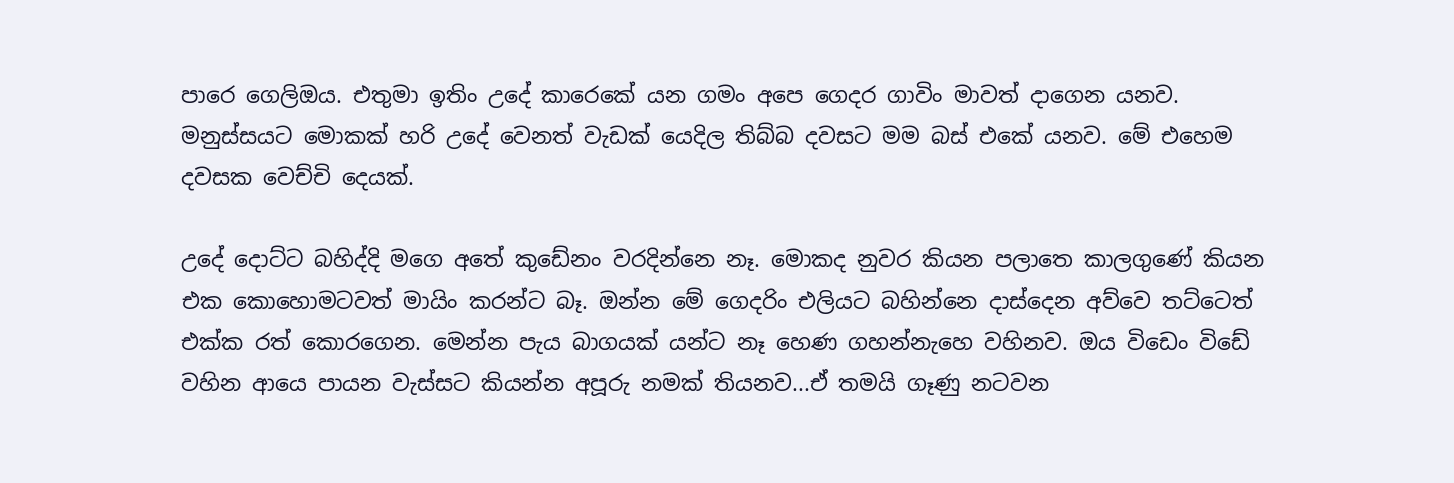පාරෙ ගෙලිඔය. එතුමා ඉතිං උදේ කාරෙකේ යන ගමං අපෙ ගෙදර ගාවිං මාවත් දාගෙන යනව. මනුස්සයට මොකක් හරි උදේ වෙනත් වැඩක් යෙදිල තිබ්බ දවසට මම බස් එකේ යනව. මේ එහෙම දවසක වෙච්චි දෙයක්.

උදේ දොට්ට බහිද්දි මගෙ අතේ කුඩේනං වරදින්නෙ නෑ. මොකද නුවර කියන පලාතෙ කාලගුණේ කියන එක කොහොමටවත් මායිං කරන්ට බෑ. ඔන්න මේ ගෙදරිං එලියට බහින්නෙ දාස්දෙන අව්වෙ තට්ටෙත් එක්ක රත් කොරගෙන. මෙන්න පැය බාගයක් යන්ට නෑ හෙණ ගහන්නැහෙ වහිනව. ඔය විඩෙං විඩේ වහින ආයෙ පායන වැස්සට කියන්න අපූරු නමක් තියනව...ඒ තමයි ගෑණු නටවන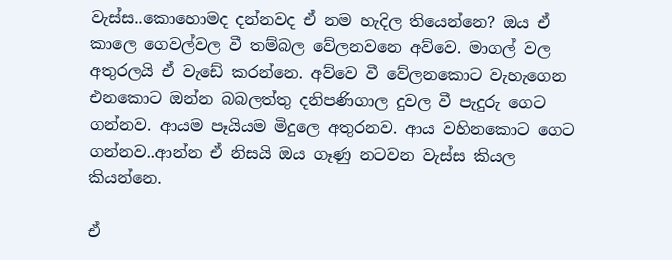වැස්ස..කොහොමද දන්නවද ඒ නම හැදිල තියෙන්නෙ? ඔය ඒ කාලෙ ගෙවල්වල වී තම්බල වේලනවනෙ අව්වෙ. මාගල් වල අතුරලයි ඒ වැඩේ කරන්නෙ. අව්වෙ වී වේලනකොට වැහැගෙන එනකොට ඔන්න බබලත්තු දනිපණිගාල දුවල වී පැදුරු ගෙට ගන්නව. ආයම පෑයියම මිදුලෙ අතුරනව. ආය වහිනකොට ගෙට ගන්නව..ආන්න ඒ නිසයි ඔය ගෑණු නටවන වැස්ස කියල කියන්නෙ.

ඒ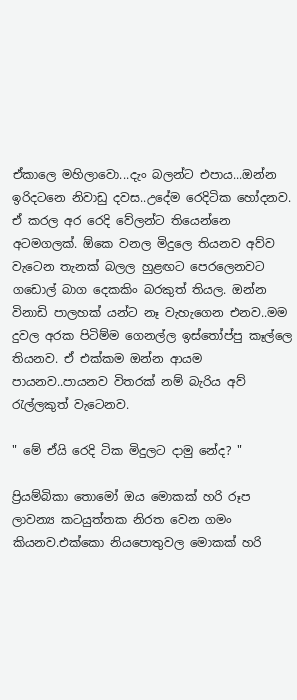ඒකාලෙ මහිලාවො...දැං බලන්ට එපාය...ඔන්න ඉරිදටනෙ නිවාඩු දවස..උදේම රෙදිටික හෝදනව. ඒ කරල අර රෙදි වේලන්ට තියෙන්නෙ අටමගලක්. ඕකෙ වනල මිදුලෙ තියනව අව්ව වැටෙන තැනක් බලල හුළඟට පෙරලෙනවට ගඩොල් බාග දෙකකිං බරකුත් තියල. ඔන්න විනාඩි පාලහක් යන්ට නෑ වැහැගෙන එනව..මම දුවල අරක පිටිම්ම ගෙනල්ල ඉස්තෝප්පු කෑල්ලෙ තියනව. ඒ එක්කම ඔන්න ආයම පායනව..පායනව විතරක් නම් බැරිය අව් රැල්ලකුත් වැටෙනව.

" මේ ඒයි රෙදි ටික මිදුලට දාමු නේද? "

ප්‍රියම්බිකා තොමෝ ඔය මොකක් හරි රූප ලාවන්‍ය කටයුත්තක නිරත වෙන ගමං කියනව.එක්කො නියපොතුවල මොකක් හරි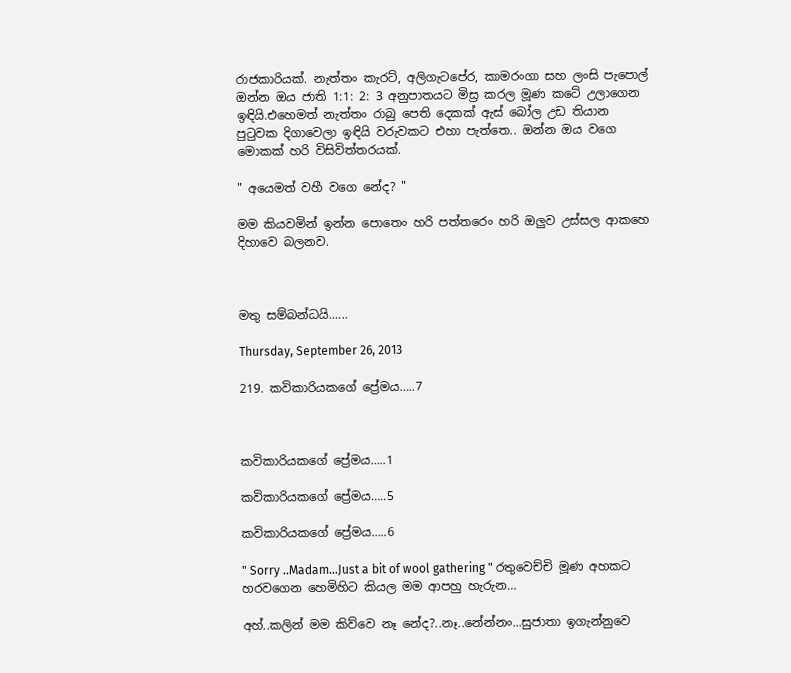රාජකාරියක්. නැත්තං කැරට්, අලිගැටපේර, කාමරංගා සහ ලංසි පැපොල් ඔන්න ඔය ජාති 1:1: 2: 3 අනුපාතයට මිස්‍ර කරල මූණ කටේ උලාගෙන ඉඳියි.එහෙමත් නැත්තං රාබු පෙති දෙකක් ඇස් බෝල උඩ තියාන පුටුවක දිගාවෙලා ඉඳියි වරුවකට එහා පැත්තෙ.. ඔන්න ඔය වගෙ මොකක් හරි විසිවිත්තරයක්.

" අයෙමත් වහී වගෙ නේද? "

මම කියවමින් ඉන්න පොතෙං හරි පත්තරෙං හරි ඔලුව උස්සල ආකහෙ දිහාවෙ බලනව.



මතු සම්බන්ධයි......

Thursday, September 26, 2013

219. කවිකාරියකගේ ප්‍රේමය…..7



කවිකාරියකගේ ප්‍රේමය…..1

කවිකාරියකගේ ප්‍රේමය…..5

කවිකාරියකගේ ප්‍රේමය…..6

" Sorry ..Madam…Just a bit of wool gathering " රතුවෙච්චි මූණ අහකට හරවගෙන හෙමිහිට කියල මම ආපහු හැරුන…

අහ්..කලින් මම කිව්වෙ නෑ නේද?..නෑ..නේන්නං...සුජාතා ඉගැන්නුවෙ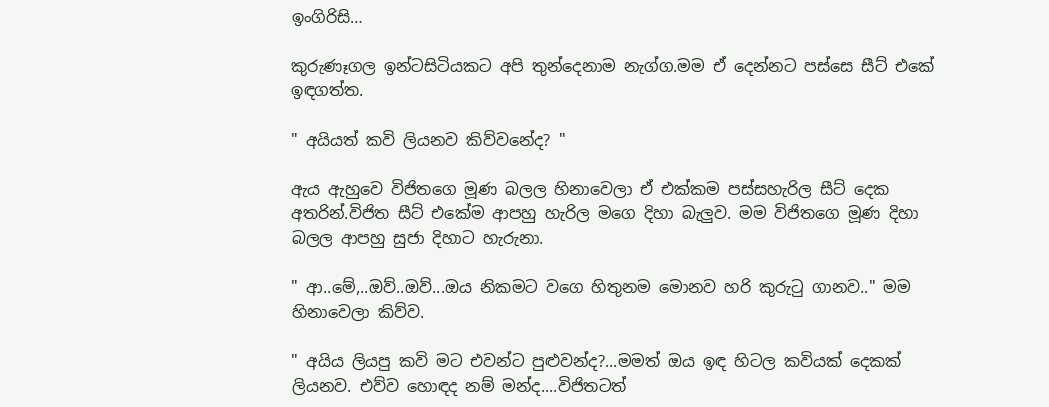ඉංගිරිසි…

කුරුණෑගල ඉන්ටසිටියකට අපි තුන්දෙනාම නැග්ග.මම ඒ දෙන්නට පස්සෙ සීට් එකේ ඉඳගත්ත.

" අයියත් කවි ලියනව කිව්වනේද? "

ඇය ඇහුවෙ විජිතගෙ මූණ බලල හිනාවෙලා ඒ එක්කම පස්සහැරිල සීට් දෙක අතරින්.විජිත සීට් එකේම ආපහු හැරිල මගෙ දිහා බැලුව. මම විජිතගෙ මූණ දිහා බලල ආපහු සුජා දිහාට හැරුනා.

" ආ..මේ,..ඔව්..ඔව්...ඔය නිකමට වගෙ හිතුනම මොනව හරි කුරුටු ගානව.." මම හිනාවෙලා කිව්ව.

" අයිය ලියපු කවි මට එවන්ට පුළුවන්ද?...මමත් ඔය ඉඳ හිටල කවියක් දෙකක් ලියනව. එව්ව හොඳද නම් මන්ද....විජිතටත්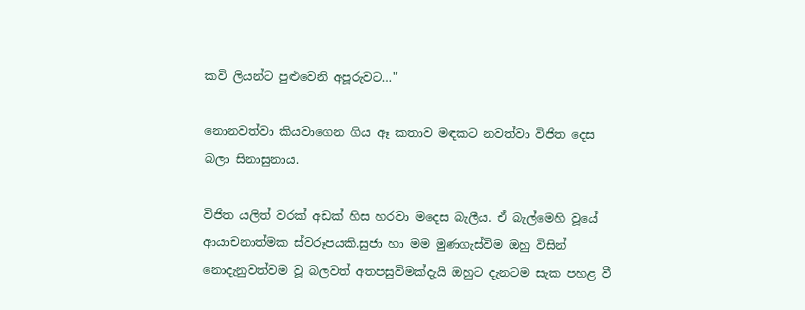කවි ලියන්ට පුළුවෙනි අපූරුවට…"

නොනවත්වා කියවාගෙන ගිය ඈ කතාව මඳකට නවත්වා විජිත දෙස බලා සිනාසුනාය.

විජිත යලිත් වරක් අඩක් හිස හරවා මදෙස බැලීය. ඒ බැල්මෙහි වූයේ ආයාචනාත්මක ස්වරූපයකි.සුජා හා මම මුණගැස්විම ඔහු විසින් නොදැනුවත්වම වූ බලවත් අතපසුවිමක්දැයි ඔහුට දැනටම සැක පහළ වී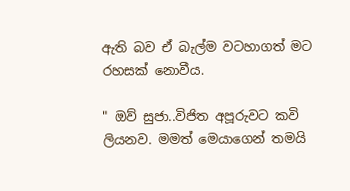ඇති බව ඒ බැල්ම වටහාගත් මට රහසක් නොවීය.

" ඔව් සුජා..විජිත අපූරුවට කවි ලියනව. මමත් මෙයාගෙන් තමයි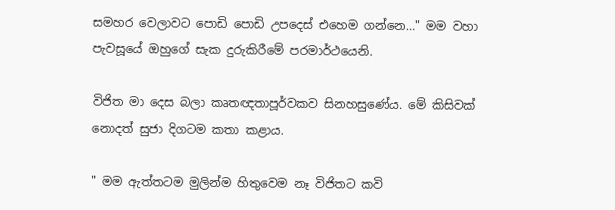සමහර වෙලාවට පොඩි පොඩි උපදෙස් එහෙම ගන්නෙ…" මම වහා පැවසූයේ ඔහුගේ සැක දුරුකිරීමේ පරමාර්ථයෙනි.

විජිත මා දෙස බලා කෘතඥතාපූර්වකව සිනහසුණේය. මේ කිසිවක් නොදත් සුජා දිගටම කතා කළාය.

" මම ඇත්තටම මුලින්ම හිතුවෙම නෑ විජිතට කවි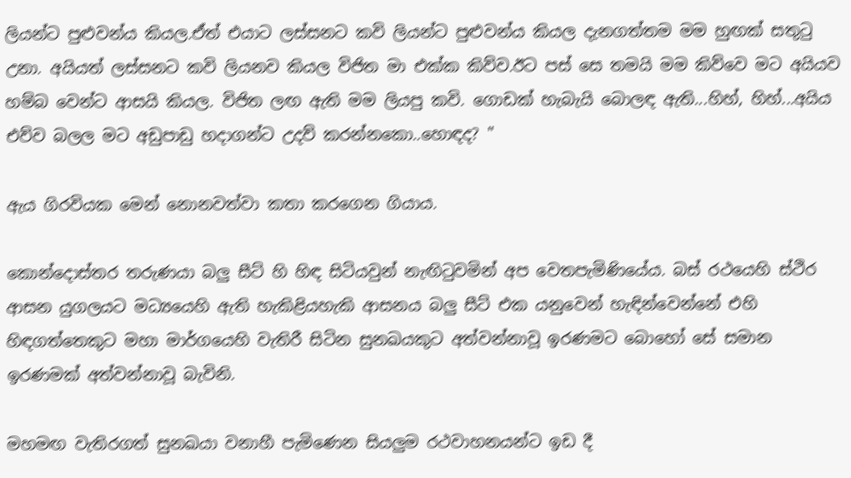ලියන්ට පුළුවන්ය කියල.ඒත් එයාට ලස්සනට කවි ලියන්ට පුළුවන්ය කියල දැනගත්තම මම හුඟක් සතුටු උනා. අයියත් ලස්සනට කවි ලියනව කියල විජිත මා එක්ක කිව්ව.ඊට පස් සෙ තමයි මම කිව්වෙ මට අයියව හම්බ වෙන්ට ආසයි කියල. විජිත ලඟ ඇති මම ලියපු කවි. ගොඩක් හැබැයි බොලඳ ඇති...හිහ්, හිහ්...අයිය එව්ව බලල මට අඩුපාඩු හදාගන්ට උදව් කරන්නකො..හොඳද? "

ඇය ගිරවියක මෙන් නොනවත්වා කතා කරගෙන ගියාය.

කොන්දොස්තර තරුණයා බලු සීට් හි හිඳ සිටියවුන් නැඟිටුවමින් අප වෙතපැමිණියේය. බස් රථයෙහි ස්ථිර ආසන යුගලයට මධ්‍යයෙහි ඇති හැකිළියහැකි ආසනය බලු සීට් එක යනුවෙන් හැඳින්වෙන්නේ එහි හිඳගත්තෙකුට මහා මාර්ගයෙහි වැතිරී සිටින සුනඛයකුට අත්වන්නාවූ ඉරණමට බොහෝ සේ සමාන ඉරණමක් අත්වන්නාවූ බැවිනි.

මහමඟ වැතිරගත් සුනඛයා වනාහී පැමිණෙන සියලුම රථවාහනයන්ට ඉඩ දී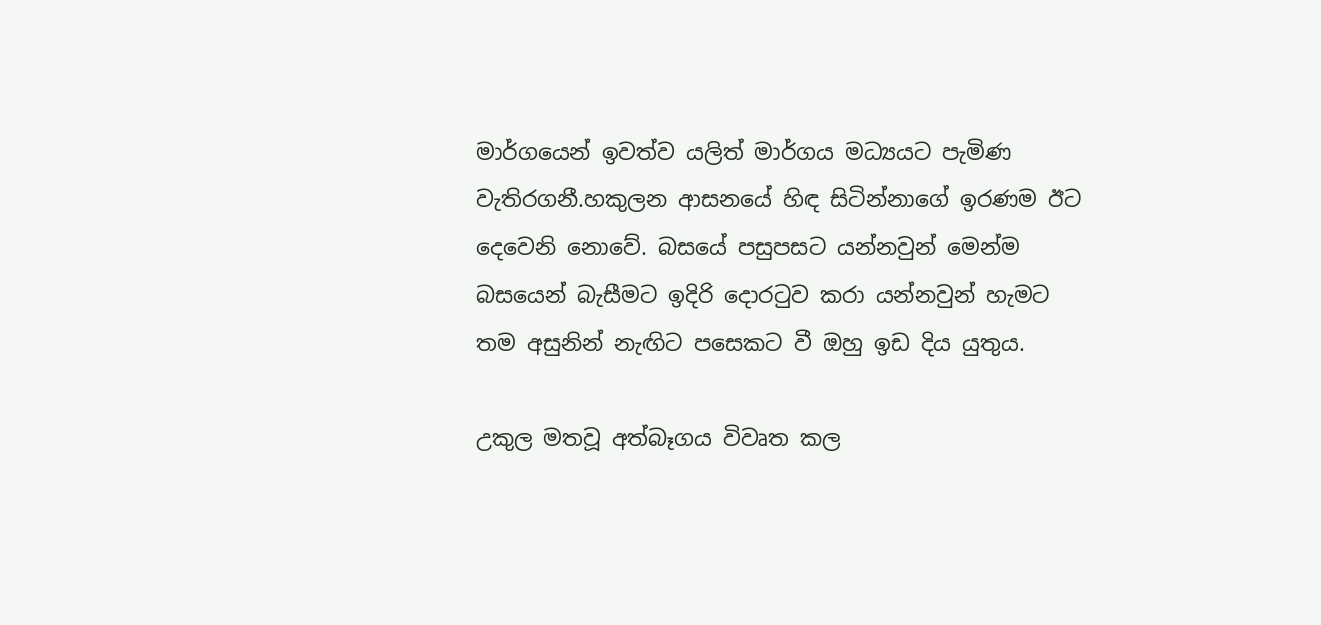මාර්ගයෙන් ඉවත්ව යලිත් මාර්ගය මධ්‍යයට පැමිණ වැතිරගනී.හකුලන ආසනයේ හිඳ සිටින්නාගේ ඉරණම ඊට දෙවෙනි නොවේ. බසයේ පසුපසට යන්නවුන් මෙන්ම බසයෙන් බැසීමට ඉදිරි දොරටුව කරා යන්නවුන් හැමට තම අසුනින් නැඟිට පසෙකට වී ඔහු ඉඩ දිය යුතුය.

උකුල මතවූ අත්බෑගය විවෘත කල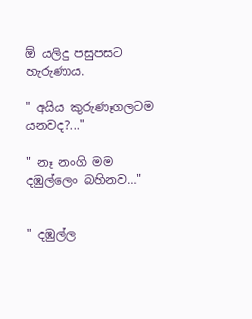ඕ යලිදු පසුපසට හැරුණාය.

" අයිය කුරුණෑගලටම යනවද?..."

" නෑ නංගි මම දඹුල්ලෙං බහිනව…"


" දඹුල්ල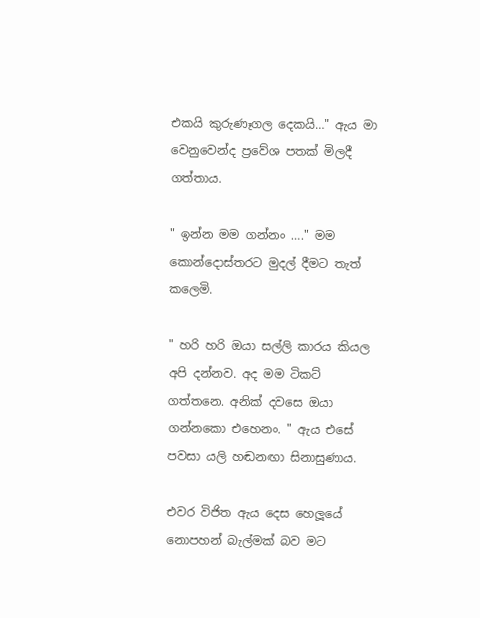එකයි කුරුණෑගල දෙකයි…" ඇය මා වෙනුවෙන්ද ප්‍රවේශ පතක් මිලදී ගත්තාය.

" ඉන්න මම ගන්නං …." මම කොන්දොස්තරට මුදල් දීමට තැත් කලෙමි.

" හරි හරි ඔයා සල්ලි කාරය කියල අපි දන්නව. අද මම ටිකට් ගත්තනෙ. අනික් දවසෙ ඔයා ගන්නකො එහෙනං. " ඇය එසේ පවසා යලි හඬනඟා සිනාසුණාය.

එවර විජිත ඇය දෙස හෙලූයේ නොපහන් බැල්මක් බව මට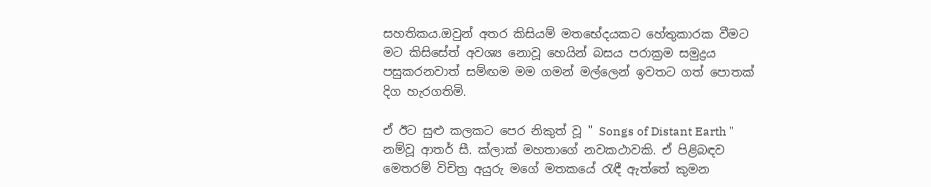සහතිකය.ඔවුන් අතර කිසියම් මතභේදයකට හේතුකාරක වීමට මට කිසිසේත් අවශ්‍ය නොවූ හෙයින් බසය පරාක්‍රම සමුද්‍රය පසුකරනවාත් සම්ඟම මම ගමන් මල්ලෙන් ඉවතට ගත් පොතක් දිග හැරගතිමි.

ඒ ඊට සුළු කලකට පෙර නිකුත් වූ " Songs of Distant Earth " නම්වූ ආතර් සී. ක්ලාක් මහතාගේ නවකථාවකි. ඒ පිළිබඳව මෙතරම් විචිත්‍ර අයුරු මගේ මතකයේ රැඳී ඇත්තේ කුමන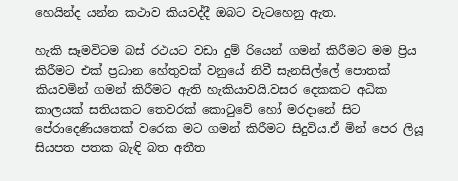හෙයින්ද යන්න කථාව කියවද්දී ඔබට වැටහෙනු ඇත.

හැකි සෑමවිටම බස් රථයට වඩා දුම් රියෙන් ගමන් කිරීමට මම ප්‍රිය කිරීමට එක් ප්‍රධාන හේතුවක් වනුයේ නිවී සැනසිල්ලේ පොතක් කියවමින් ගමන් කිරීමට ඇති හැකියාවයි.වසර දෙකකට අධික කාලයක් සතියකට තෙවරක් කොටුවේ හෝ මරදානේ සිට පේරාදෙණියතෙක් වරෙක මට ගමන් කිරීමට සිදුවිය.ඒ මින් පෙර ලියූ සියපත පතක බැඳි බත අතීත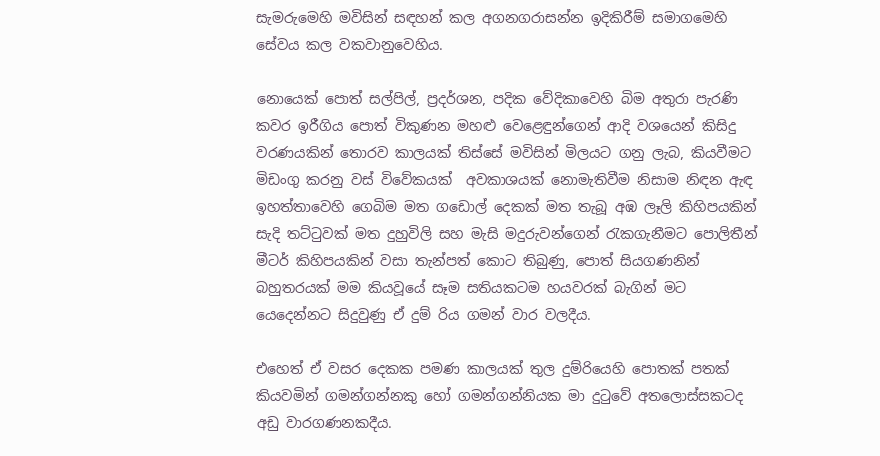සැමරුමෙහි මවිසින් සඳහන් කල අගනගරාසන්න ඉදිකිරීම් සමාගමෙහි සේවය කල වකවානුවෙහිය.

නොයෙක් පොත් සල්පිල්, ප්‍රදර්ශන, පදික වේදිකාවෙහි බිම අතුරා පැරණි කවර ඉරීගිය පොත් විකුණන මහළු වෙළෙඳුන්ගෙන් ආදි වශයෙන් කිසිදු වරණයකින් තොරව කාලයක් තිස්සේ මවිසින් මිලයට ගනු ලැබ, කියවීමට මිඩංගු කරනු වස් විවේකයක්  අවකාශයක් නොමැතිවීම නිසාම නිඳන ඇඳ ඉහත්තාවෙහි ගෙබිම මත ගඩොල් දෙකක් මත තැබූ අඹ ලෑලි කිහිපයකින් සැදි තට්ටුවක් මත දුහුවිලි සහ මැසි මදුරුවන්ගෙන් රැකගැනීමට පොලිතීන් මීටර් කිහිපයකින් වසා තැන්පත් කොට තිබුණු, පොත් සියගණනින් බහුතරයක් මම කියවූයේ සෑම සතියකටම හයවරක් බැගින් මට යෙදෙන්නට සිදුවුණු ඒ දුම් රිය ගමන් වාර වලදීය.

එහෙත් ඒ වසර දෙකක පමණ කාලයක් තුල දුම්රියෙහි පොතක් පතක් කියවමින් ගමන්ගන්නකු හෝ ගමන්ගන්නියක මා දුටුවේ අතලොස්සකටද අඩු වාරගණනකදීය.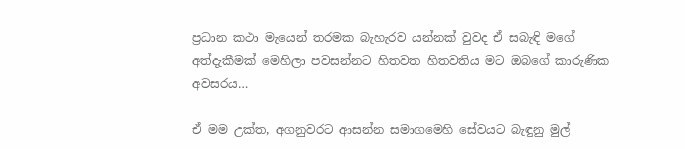ප්‍රධාන කථා මැයෙන් තරමක බැහැරව යන්නක් වුවද ඒ සබැඳි මගේ අත්දැකීමක් මෙහිලා පවසන්නට හිතවත හිතවතිය මට ඔබගේ කාරුණික අවසරය…

ඒ මම උක්ත, අගනුවරට ආසන්න සමාගමෙහි සේවයට බැඳුනු මුල්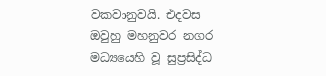වකවානුවයි. එදවස ඔවුහු මහනුවර නගර මධ්‍යයෙහි වූ සුප්‍රසිද්ධ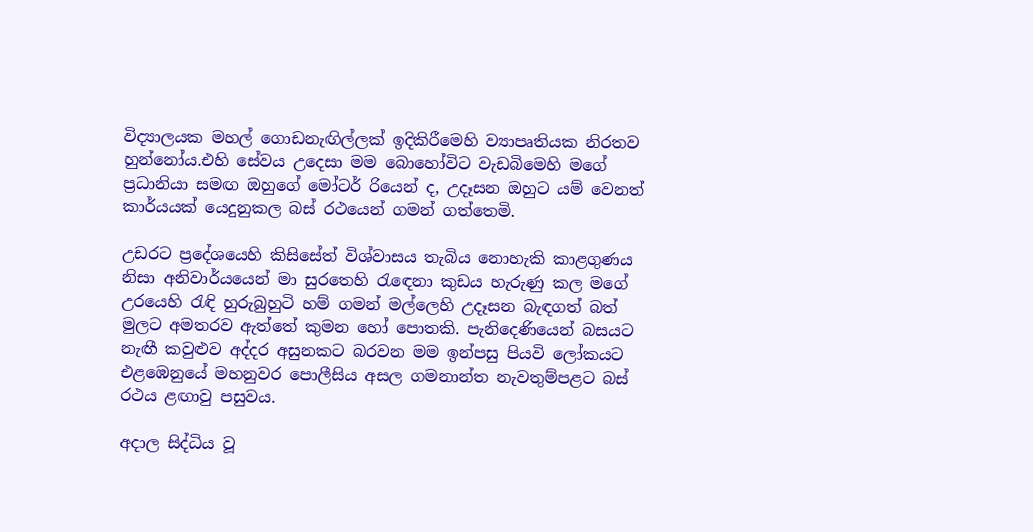විද්‍යාලයක මහල් ගොඩනැඟිල්ලක් ඉදිකිරීමෙහි ව්‍යාපෘතියක නිරතව හුන්නෝය.එහි සේවය උදෙසා මම බොහෝවිට වැඩබිමෙහි මගේ ප්‍රධානියා සමඟ ඔහුගේ මෝටර් රියෙන් ද, උදෑසන ඔහුට යම් වෙනත් කාර්යයක් යෙදුනුකල බස් රථයෙන් ගමන් ගත්තෙමි.

උඩරට ප්‍රදේශයෙහි කිසිසේත් විශ්වාසය තැබිය නොහැකි කාළගුණය නිසා අනිවාර්යයෙන් මා සුරතෙහි රැඳෙනා කුඩය හැරුණු කල මගේ උරයෙහි රැඳි හුරුබුහුටි හම් ගමන් මල්ලෙහි උදෑසන බැඳගත් බත් මුලට අමතරව ඇත්තේ කුමන හෝ පොතකි. පැනිදෙණියෙන් බසයට නැඟී කවුළුව අද්දර අසුනකට බරවන මම ඉන්පසු පියවි ලෝකයට එළඹෙනුයේ මහනුවර පොලීසිය අසල ගමනාන්ත නැවතුම්පළට බස් රථය ළඟාවු පසුවය.

අදාල සිද්ධිය වූ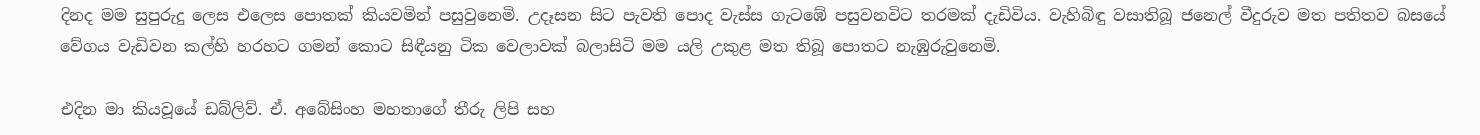දිනද මම සුපුරුදු ලෙස එලෙස පොතක් කියවමින් පසුවුනෙමි. උදෑසන සිට පැවති පොද වැස්ස ගැටඹේ පසුවනවිට තරමක් දැඩිවිය. වැහිබිඳු වසාතිබූ ජනෙල් වීදුරුව මත පතිතව බසයේ වේගය වැඩිවන කල්හි හරහට ගමන් කොට සිඳීයනු ටික වෙලාවක් බලාසිටි මම යලි උකුළ මත තිබූ පොතට නැඹුරුවුනෙමි.

එදින මා කියවූයේ ඩබ්ලිව්. ඒ. අබේසිංහ මහතාගේ තීරු ලිපි සහ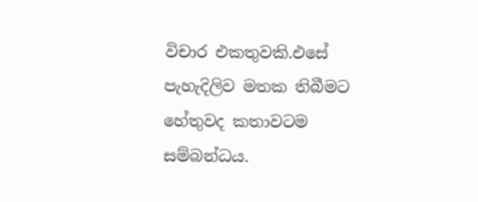විචාර එකතුවකි.එසේ පැහැදිලිව මතක තිබීමට හේතුවද කතාවටම සම්බන්ධය.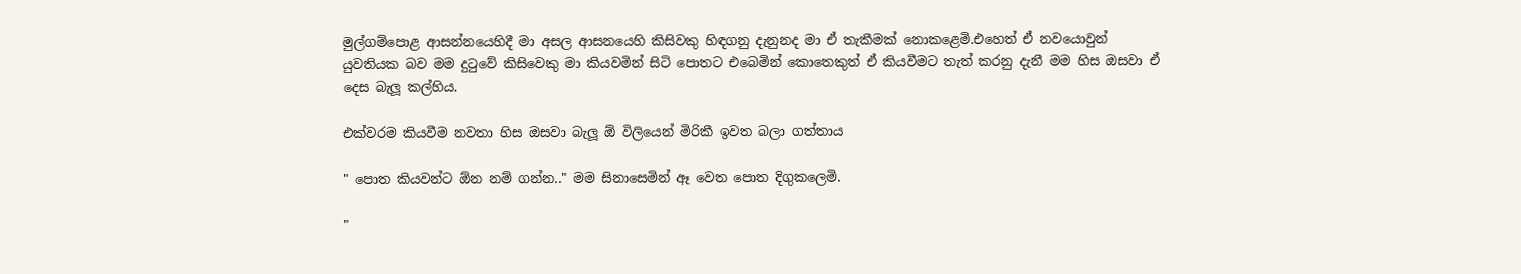මුල්ගම්පොළ ආසන්නයෙහිදී මා අසල ආසනයෙහි කිසිවකු හිඳගනු දැනුනද මා ඒ තැකීමක් නොකළෙමි.එහෙත් ඒ නවයොවුන් යුවතියක බව මම දුටුවේ කිසිවෙකු මා කියවමින් සිටි පොතට එබෙමින් කොතෙකුත් ඒ කියවීමට තැත් කරනු දැනී මම හිස ඔසවා ඒ දෙස බැලූ කල්හිය.

එක්වරම කියවීම නවතා හිස ඔසවා බැලූ ඕ විලියෙන් මිරිකී ඉවත බලා ගත්තාය

" පොත කියවන්ට ඕන නම් ගන්න.." මම සිනාසෙමින් ඈ වෙත පොත දිගුකලෙමි.

"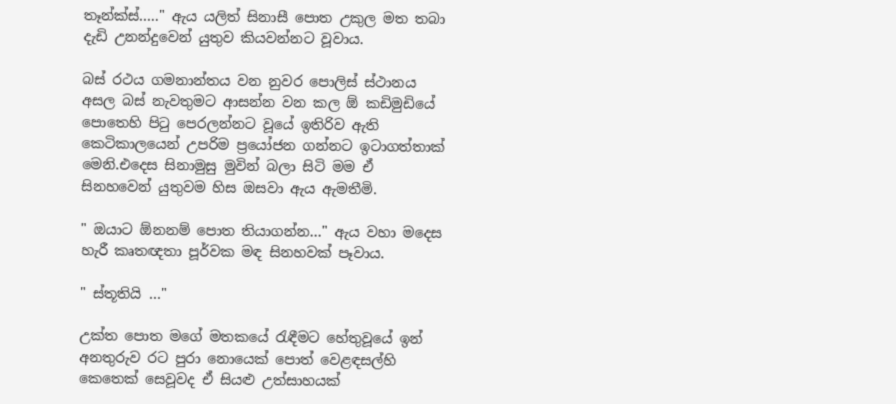තෑන්ක්ස්….." ඇය යලිත් සිනාසී පොත උකුල මත තබා දැඩි උනන්දුවෙන් යුතුව කියවන්නට වූවාය.

බස් රථය ගමනාන්තය වන නුවර පොලිස් ස්ථානය අසල බස් නැවතුමට ආසන්න වන කල ඕ කඩිමුඩියේ පොතෙහි පිටු පෙරලන්නට වූයේ ඉතිරිව ඇති කෙටිකාලයෙන් උපරිම ප්‍රයෝජන ගන්නට ඉටාගත්තාක් මෙනි.එදෙස සිනාමුසු මුවින් බලා සිටි මම ඒ සිනහවෙන් යුතුවම හිස ඔසවා ඇය ඇමතීමි.

" ඔයාට ඕනනම් පොත තියාගන්න…" ඇය වහා මදෙස හැරී කෘතඥතා පූර්වක මඳ සිනහවක් පෑවාය.

" ස්තූතියි …"

උක්ත පොත මගේ මතකයේ රැඳීමට හේතුවූයේ ඉන් අනතුරුව රට පුරා නොයෙක් පොත් වෙළඳසල්හි කෙතෙක් සෙවූවද ඒ සියළු උත්සාහයක්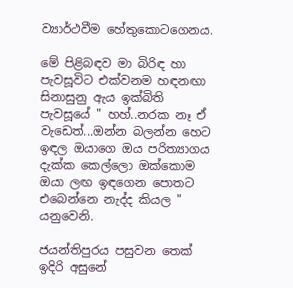ව්‍යාර්ථවීම හේතුකොටගෙනය.

මේ පිළිබඳව මා බිරිඳ හා පැවසූවිට එක්වනම හඳනඟා සිනාසුනු ඇය ඉක්බිති පැවසූයේ " හහ්..නරක නෑ ඒ වැඩෙත්...ඔන්න බලන්න හෙට ඉඳල ඔයාගෙ ඔය පරිත්‍යාගය දැක්ක කෙල්ලො ඔක්කොම ඔයා ලඟ ඉඳගෙන පොතට එබෙන්නෙ නැද්ද කියල " යනුවෙනි.

ජයන්තිපුරය පසුවන තෙක් ඉදිරි අසුනේ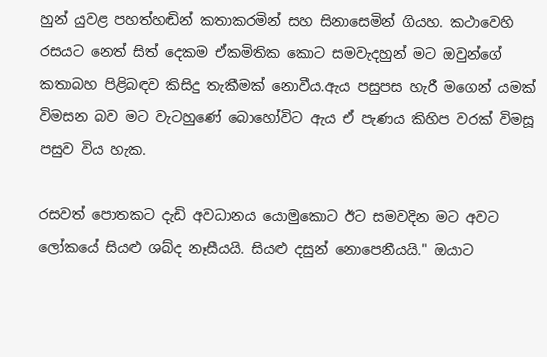හුන් යුවළ පහත්හඬින් කතාකරමින් සහ සිනාසෙමින් ගියහ. කථාවෙහි රසයට නෙත් සිත් දෙකම ඒකමිතික කොට සමවැදහුන් මට ඔවුන්ගේ කතාබහ පිළිබඳව කිසිදු තැකීමක් නොවීය.ඇය පසුපස හැරී මගෙන් යමක් විමසන බව මට වැටහුණේ බොහෝවිට ඇය ඒ පැණය කිහිප වරක් විමසූ පසුව විය හැක.

රසවත් පොතකට දැඩි අවධානය යොමුකොට ඊට සමවදින මට අවට ලෝකයේ සියළු ශබ්ද නෑසීයයි. සියළු දසුන් නොපෙනීයයි." ඔයාට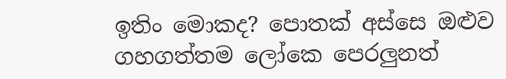ඉතිං මොකද? පොතක් අස්සෙ ඔළුව ගහගත්තම ලෝකෙ පෙරලුනත්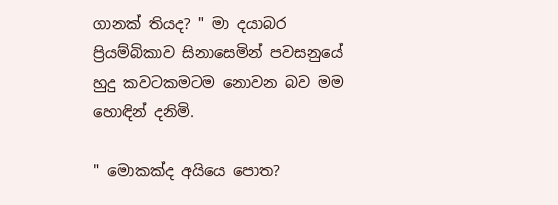ගානක් තියද? " මා දයාබර ප්‍රියම්බිකාව සිනාසෙමින් පවසනුයේ හුදු කවටකමටම නොවන බව මම හොඳින් දනිමි.

" මොකක්ද අයියෙ පොත?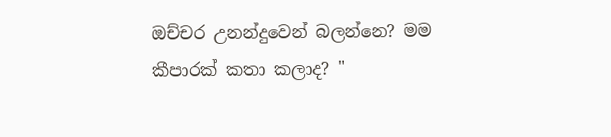ඔච්චර උනන්දුවෙන් බලන්නෙ? මම කීපාරක් කතා කලාද? "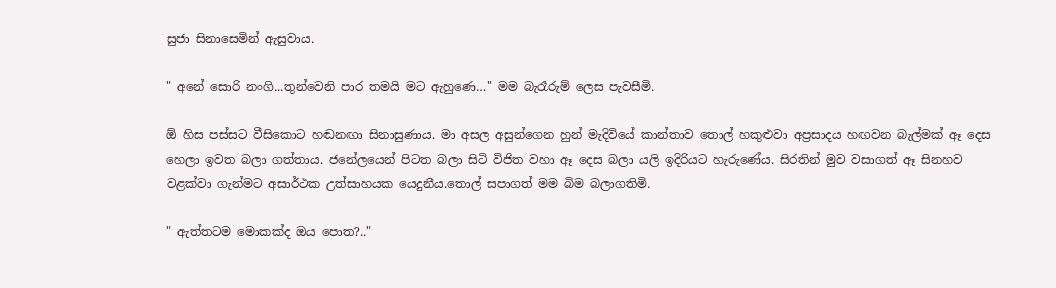සුජා සිනාසෙමින් ඇසුවාය.

" අනේ සොරි නංගි...තුන්වෙනි පාර තමයි මට ඇහුණෙ…" මම බැරෑරුම් ලෙස පැවසීමි.

ඕ හිස පස්සට වීසිකොට හඬනඟා සිනාසුණාය. මා අසල අසුන්ගෙන හුන් මැදිවියේ කාන්තාව තොල් හකුළුවා අප්‍රසාදය හඟවන බැල්මක් ඈ දෙස හෙලා ඉවත බලා ගත්තාය. ජනේලයෙන් පිටත බලා සිටි විජිත වහා ඈ දෙස බලා යලි ඉදිරියට හැරුණේය. සිරතින් මුව වසාගත් ඈ සිනහව වළක්වා ගැන්මට අසාර්ථක උත්සාහයක යෙදුනීය.තොල් සපාගත් මම බිම බලාගතිමි.

" ඇත්තටම මොකක්ද ඔය පොත?.."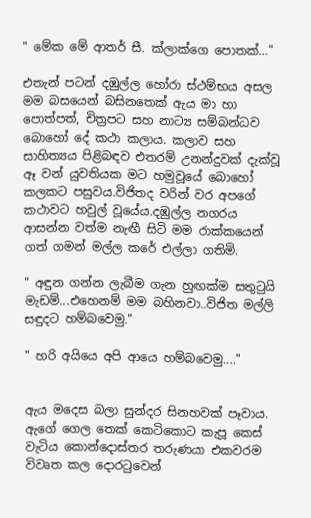" මේක මේ ආතර් සී. ක්ලාක්ගෙ පොතක්…"

එතැන් පටන් දඹුල්ල හෝරා ස්ථම්භය අසල මම බසයෙන් බසිනතෙක් ඇය මා හා පොත්පත්, චිත්‍රපට සහ නාට්‍ය සම්බන්ධව බොහෝ දේ කථා කලාය. කලාව සහ සාහිත්‍යය පිළිබඳව එතරම් උනන්දුවක් දැක්වූ ඈ වන් යුවතියක මට හමුවූයේ බොහෝ කලකට පසුවය.විජිතද වරින් වර අපගේ කථාවට හවුල් වූයේය.දඹුල්ල නගරය ආසන්න වත්ම නැඟී සිටි මම රාක්කයෙන් ගත් ගමන් මල්ල කරේ එල්ලා ගතිමි.

" අඳුන ගන්න ලැබීම ගැන හුඟක්ම සතුටුයි මැඩම්...එහෙනම් මම බහිනවා..විජිත මල්ලි සඳුදට හම්බවෙමු."

" හරි අයියෙ අපි ආයෙ හම්බවෙමු...."


ඇය මදෙස බලා සුන්දර සිනහවක් පෑවාය. ඇගේ ගෙල තෙක් කෙටිකොට කැපූ කෙස් වැටිය කොන්දොස්තර තරුණයා එකවරම විවෘත කල දොරටුවෙන්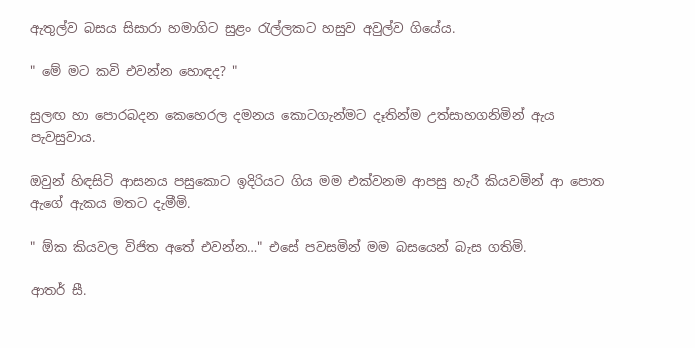ඇතුල්ව බසය සිසාරා හමාගිට සුළං රැල්ලකට හසුව අවුල්ව ගියේය.

" මේ මට කවි එවන්න හොඳද? "

සුලඟ හා පොරබදන කෙහෙරල දමනය කොටගැන්මට දෑතින්ම උත්සාහගනිමින් ඇය පැවසුවාය.

ඔවුන් හිඳසිටි ආසනය පසුකොට ඉදිරියට ගිය මම එක්වනම ආපසු හැරී කියවමින් ආ පොත ඇගේ ඇකය මතට දැමීමි.

" ඕක කියවල විජිත අතේ එවන්න…" එසේ පවසමින් මම බසයෙන් බැස ගතිමි.

ආතර් සී.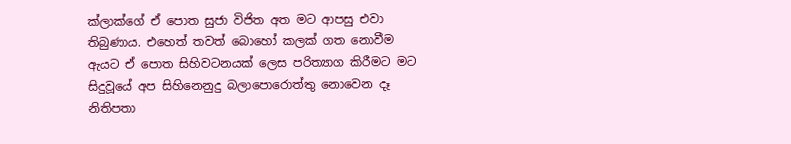ක්ලාක්ගේ ඒ පොත සුජා විජිත අත මට ආපසු එවා තිබුණාය. එහෙත් තවත් බොහෝ කලක් ගත නොවීම ඇයට ඒ පොත සිහිවටනයක් ලෙස පරිත්‍යාග කිරීමට මට සිදුවූයේ අප සිහිනෙනුදු බලාපොරොත්තු නොවෙන දෑ නිතිපතා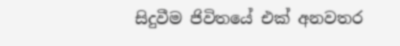සිදුවීම ජිවිතයේ එක් අනවතර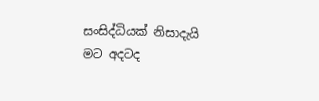සංසිද්ධියක් නිසාදැයි මට අදටද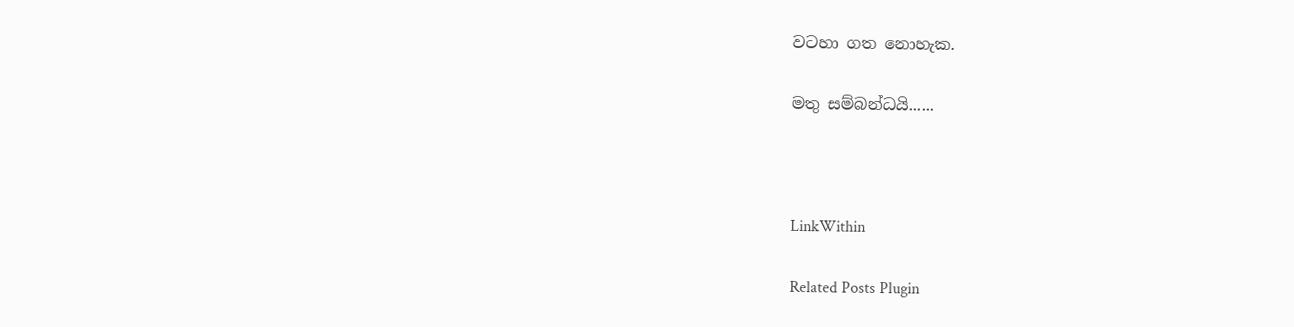වටහා ගත නොහැක.

මතු සම්බන්ධයි......



LinkWithin

Related Posts Plugin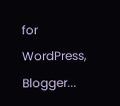for WordPress, Blogger...